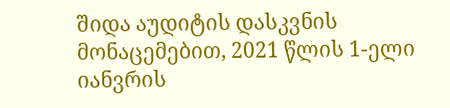შიდა აუდიტის დასკვნის მონაცემებით, 2021 წლის 1-ელი იანვრის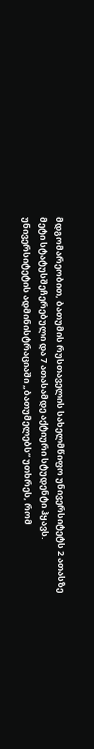მდგომარეობით, ბათუმის რუსთაველის სახელმწიფო უნივერსიტეტს 2 ათასზე მეტი სტატუსშეჩერებული და 7 ათასამდე აქტიური სტუდენტი ჰყავს.
უნივერსიტეტის ადმინისტრაციაში „ბათუმელებს“ უთხრეს, რომ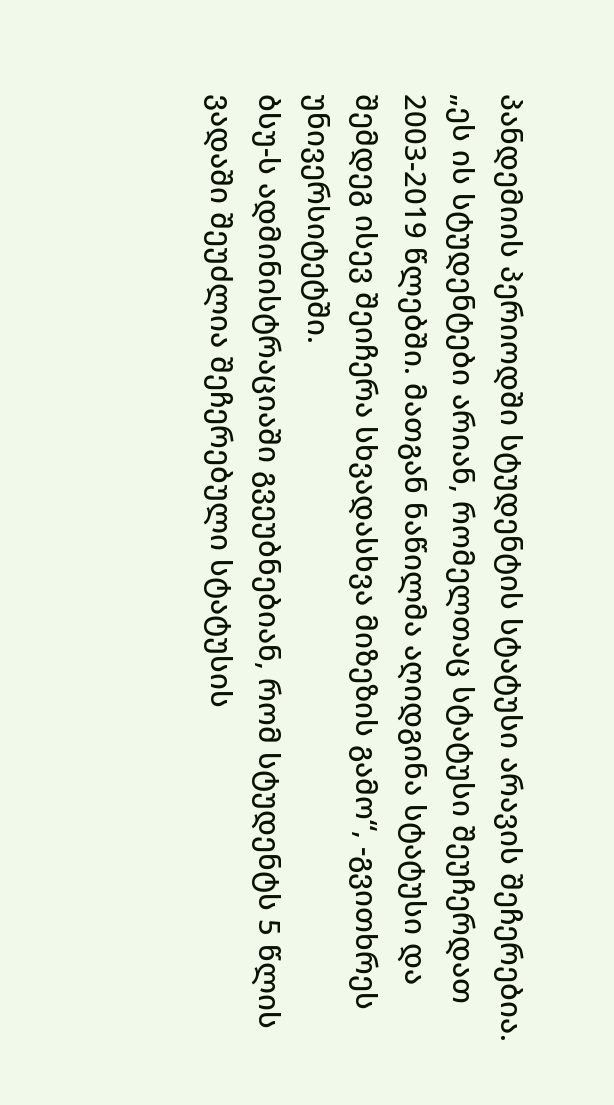პანდემიის პერიოდში სტუდენტის სტატუსი არავის შეჩერებია.
„ეს ის სტუდენტები არიან, რომელთაც სტატუსი შეუჩერდათ 2003-2019 წლებში. მათგან ნაწილმა აღიდგინა სტატუსი და შემდეგ ისევ შეიჩერა სხვადასხვა მიზეზის გამო“, -გვითხრეს უნივერსიტეტში.
ბსუ-ს ადმინისტრაციაში გვეუბნებიან, რომ სტუდენტს 5 წლის ვადაში შეუძლია შეჩერებული სტატუსის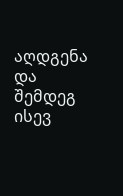აღდგენა და შემდეგ ისევ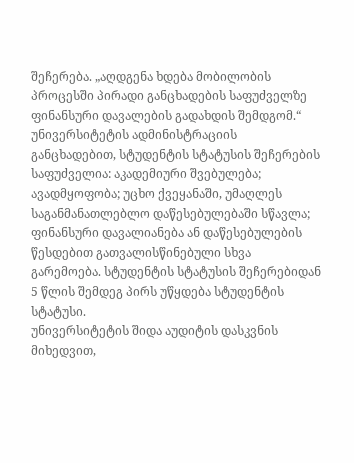შეჩერება. „აღდგენა ხდება მობილობის პროცესში პირადი განცხადების საფუძველზე ფინანსური დავალების გადახდის შემდგომ.“
უნივერსიტეტის ადმინისტრაციის განცხადებით, სტუდენტის სტატუსის შეჩერების საფუძველია: აკადემიური შვებულება; ავადმყოფობა; უცხო ქვეყანაში, უმაღლეს საგანმანათლებლო დაწესებულებაში სწავლა; ფინანსური დავალიანება ან დაწესებულების წესდებით გათვალისწინებული სხვა გარემოება. სტუდენტის სტატუსის შეჩერებიდან 5 წლის შემდეგ პირს უწყდება სტუდენტის სტატუსი.
უნივერსიტეტის შიდა აუდიტის დასკვნის მიხედვით,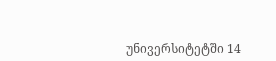უნივერსიტეტში 14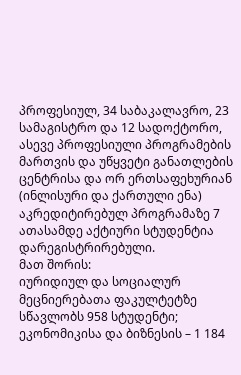პროფესიულ, 34 საბაკალავრო, 23 სამაგისტრო და 12 სადოქტორო, ასევე პროფესიული პროგრამების მართვის და უწყვეტი განათლების ცენტრისა და ორ ერთსაფეხურიან (ინლისური და ქართული ენა) აკრედიტირებულ პროგრამაზე 7 ათასამდე აქტიური სტუდენტია დარეგისტრირებული.
მათ შორის:
იურიდიულ და სოციალურ მეცნიერებათა ფაკულტეტზე სწავლობს 958 სტუდენტი;
ეკონომიკისა და ბიზნესის – 1 184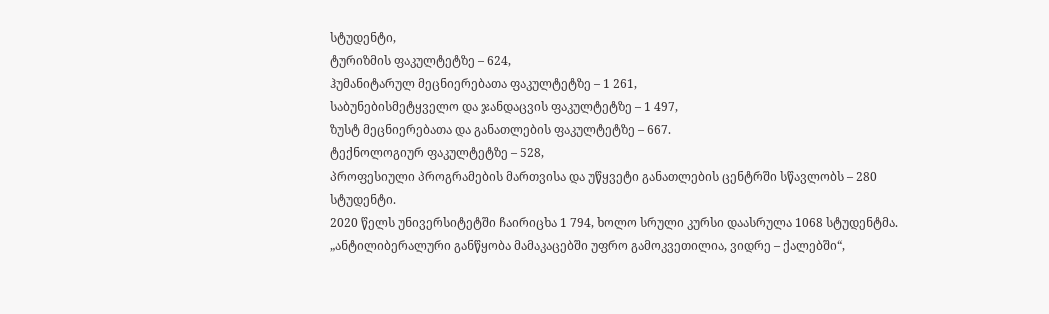სტუდენტი,
ტურიზმის ფაკულტეტზე – 624,
ჰუმანიტარულ მეცნიერებათა ფაკულტეტზე – 1 261,
საბუნებისმეტყველო და ჯანდაცვის ფაკულტეტზე – 1 497,
ზუსტ მეცნიერებათა და განათლების ფაკულტეტზე – 667.
ტექნოლოგიურ ფაკულტეტზე – 528,
პროფესიული პროგრამების მართვისა და უწყვეტი განათლების ცენტრში სწავლობს – 280 სტუდენტი.
2020 წელს უნივერსიტეტში ჩაირიცხა 1 794, ხოლო სრული კურსი დაასრულა 1068 სტუდენტმა.
„ანტილიბერალური განწყობა მამაკაცებში უფრო გამოკვეთილია, ვიდრე – ქალებში“,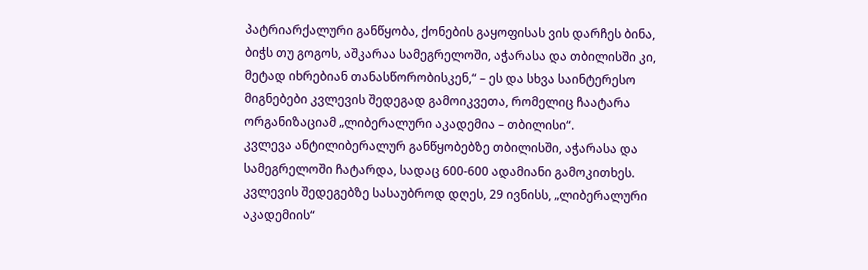პატრიარქალური განწყობა, ქონების გაყოფისას ვის დარჩეს ბინა, ბიჭს თუ გოგოს, აშკარაა სამეგრელოში, აჭარასა და თბილისში კი, მეტად იხრებიან თანასწორობისკენ,“ – ეს და სხვა საინტერესო მიგნებები კვლევის შედეგად გამოიკვეთა, რომელიც ჩაატარა ორგანიზაციამ „ლიბერალური აკადემია – თბილისი“.
კვლევა ანტილიბერალურ განწყობებზე თბილისში, აჭარასა და სამეგრელოში ჩატარდა, სადაც 600-600 ადამიანი გამოკითხეს. კვლევის შედეგებზე სასაუბროდ დღეს, 29 ივნისს, „ლიბერალური აკადემიის“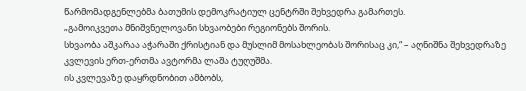წარმომადგენლებმა ბათუმის დემოკრატიულ ცენტრში შეხვედრა გამართეს.
„გამოიკვეთა მნიშვნელოვანი სხვაობები რეგიონებს შორის.
სხვაობა აშკარაა აჭარაში ქრისტიან და მუსლიმ მოსახლეობას შორისაც კი,“ – აღნიშნა შეხვედრაზე კვლევის ერთ-ერთმა ავტორმა ლაშა ტუღუშმა.
ის კვლევაზე დაყრდნობით ამბობს,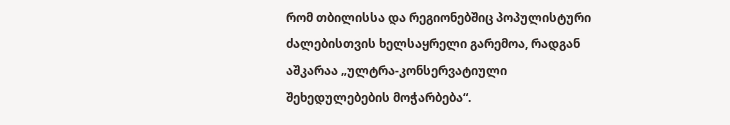რომ თბილისსა და რეგიონებშიც პოპულისტური ძალებისთვის ხელსაყრელი გარემოა, რადგან აშკარაა „ულტრა-კონსერვატიული შეხედულებების მოჭარბება“.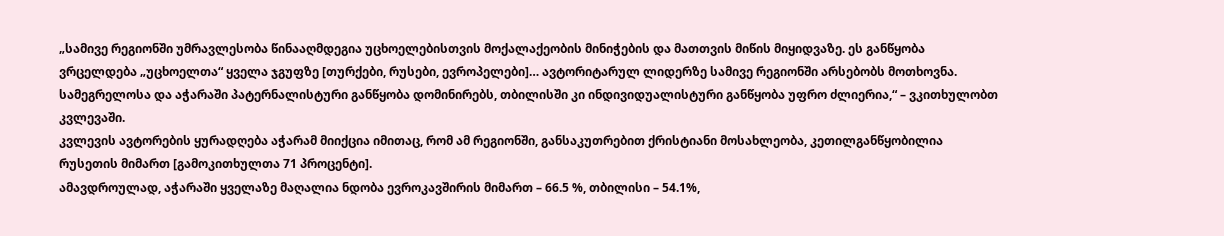„სამივე რეგიონში უმრავლესობა წინააღმდეგია უცხოელებისთვის მოქალაქეობის მინიჭების და მათთვის მიწის მიყიდვაზე. ეს განწყობა ვრცელდება „უცხოელთა“ ყველა ჯგუფზე [თურქები, რუსები, ევროპელები]… ავტორიტარულ ლიდერზე სამივე რეგიონში არსებობს მოთხოვნა. სამეგრელოსა და აჭარაში პატერნალისტური განწყობა დომინირებს, თბილისში კი ინდივიდუალისტური განწყობა უფრო ძლიერია,“ – ვკითხულობთ კვლევაში.
კვლევის ავტორების ყურადღება აჭარამ მიიქცია იმითაც, რომ ამ რეგიონში, განსაკუთრებით ქრისტიანი მოსახლეობა, კეთილგანწყობილია რუსეთის მიმართ [გამოკითხულთა 71 პროცენტი].
ამავდროულად, აჭარაში ყველაზე მაღალია ნდობა ევროკავშირის მიმართ – 66.5 %, თბილისი – 54.1%,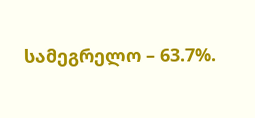სამეგრელო – 63.7%.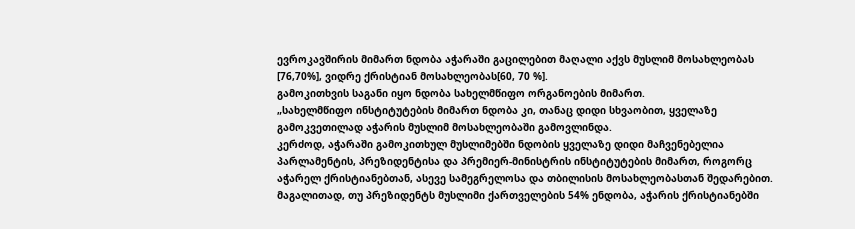ევროკავშირის მიმართ ნდობა აჭარაში გაცილებით მაღალი აქვს მუსლიმ მოსახლეობას [76,70%], ვიდრე ქრისტიან მოსახლეობას[60, 70 %].
გამოკითხვის საგანი იყო ნდობა სახელმწიფო ორგანოების მიმართ.
„სახელმწიფო ინსტიტუტების მიმართ ნდობა კი, თანაც დიდი სხვაობით, ყველაზე გამოკვეთილად აჭარის მუსლიმ მოსახლეობაში გამოვლინდა.
კერძოდ, აჭარაში გამოკითხულ მუსლიმებში ნდობის ყველაზე დიდი მაჩვენებელია პარლამენტის, პრეზიდენტისა და პრემიერ-მინისტრის ინსტიტუტების მიმართ, როგორც აჭარელ ქრისტიანებთან, ასევე სამეგრელოსა და თბილისის მოსახლეობასთან შედარებით.
მაგალითად, თუ პრეზიდენტს მუსლიმი ქართველების 54% ენდობა, აჭარის ქრისტიანებში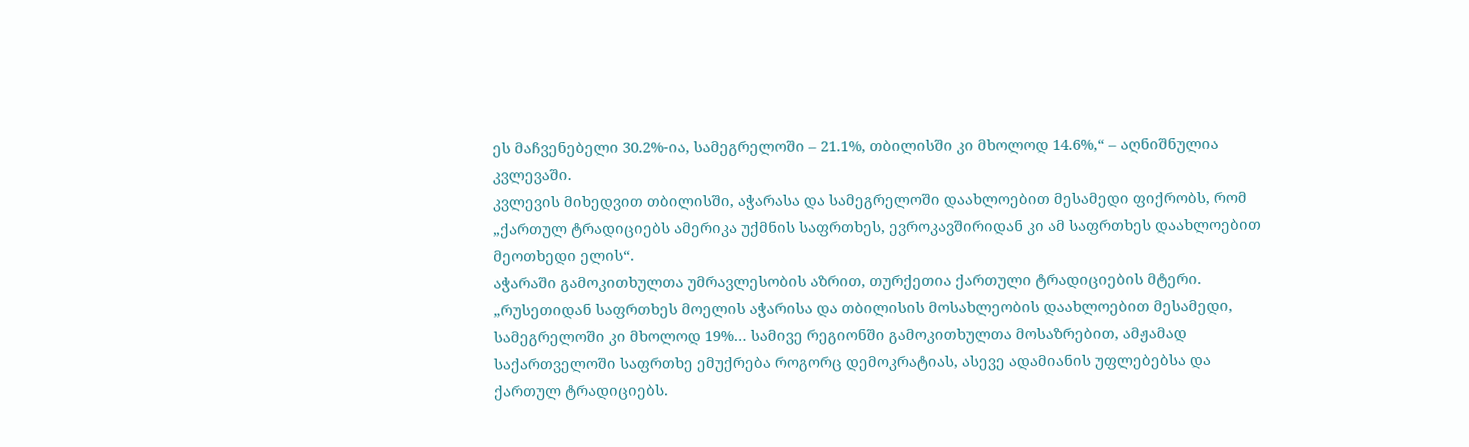ეს მაჩვენებელი 30.2%-ია, სამეგრელოში – 21.1%, თბილისში კი მხოლოდ 14.6%,“ – აღნიშნულია კვლევაში.
კვლევის მიხედვით თბილისში, აჭარასა და სამეგრელოში დაახლოებით მესამედი ფიქრობს, რომ „ქართულ ტრადიციებს ამერიკა უქმნის საფრთხეს, ევროკავშირიდან კი ამ საფრთხეს დაახლოებით მეოთხედი ელის“.
აჭარაში გამოკითხულთა უმრავლესობის აზრით, თურქეთია ქართული ტრადიციების მტერი.
„რუსეთიდან საფრთხეს მოელის აჭარისა და თბილისის მოსახლეობის დაახლოებით მესამედი, სამეგრელოში კი მხოლოდ 19%… სამივე რეგიონში გამოკითხულთა მოსაზრებით, ამჟამად საქართველოში საფრთხე ემუქრება როგორც დემოკრატიას, ასევე ადამიანის უფლებებსა და ქართულ ტრადიციებს.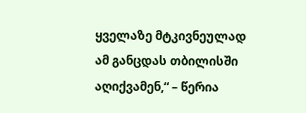ყველაზე მტკივნეულად ამ განცდას თბილისში აღიქვამენ,“ – წერია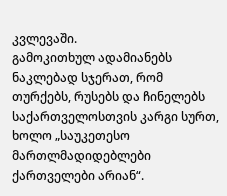კვლევაში.
გამოკითხულ ადამიანებს ნაკლებად სჯერათ, რომ თურქებს, რუსებს და ჩინელებს საქართველოსთვის კარგი სურთ, ხოლო „საუკეთესო მართლმადიდებლები ქართველები არიან“.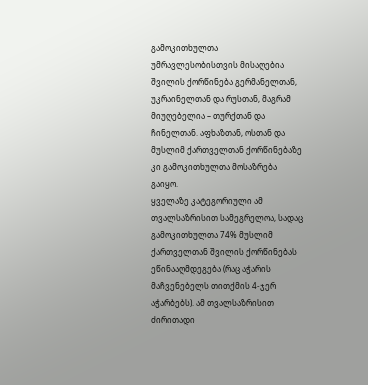გამოკითხულთა უმრავლესობისთვის მისაღებია შვილის ქორწინება გერმანელთან, უკრაინელთან და რუსთან, მაგრამ მიუღებელია – თურქთან და ჩინელთან. აფხაზთან, ოსთან და მუსლიმ ქართველთან ქორწინებაზე კი გამოკითხულთა მოსაზრება გაიყო.
ყველაზე კატეგორიული ამ თვალსაზრისით სამეგრელოა, სადაც გამოკითხულთა 74% მუსლიმ ქართველთან შვილის ქორწინებას ეწინააღმდეგება (რაც აჭარის მაჩვენებელს თითქმის 4-ჯერ აჭარბებს). ამ თვალსაზრისით ძირითადი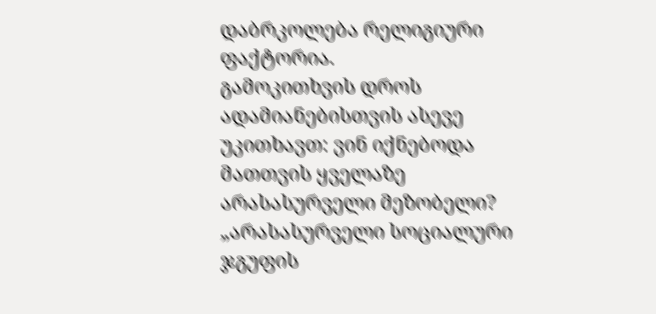დაბრკოლება რელიგიური ფაქტორია.
გამოკითხვის დროს ადამიანებისთვის ასევე უკითხავთ: ვინ იქნებოდა მათთვის ყველაზე არასასურველი მეზობელი?
„არასასურველი სოციალური ჯგუფის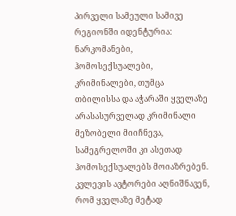პირველი სამეული სამივე რეგიონში იდენტურია: ნარკომანები, ჰომოსექსუალები, კრიმინალები, თუმცა თბილისსა და აჭარაში ყველაზე არასასურველად კრიმინალი მეზობელი მიიჩნევა, სამეგრელოში კი ასეთად ჰომოსექსუალებს მოიაზრებენ.
კვლევის ავტორები აღნიშნავენ, რომ ყველაზე მეტად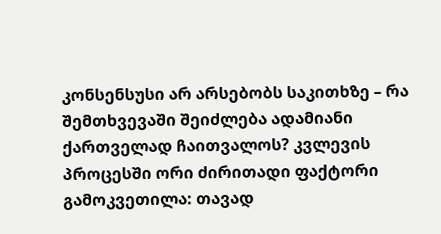კონსენსუსი არ არსებობს საკითხზე – რა შემთხვევაში შეიძლება ადამიანი ქართველად ჩაითვალოს? კვლევის პროცესში ორი ძირითადი ფაქტორი გამოკვეთილა: თავად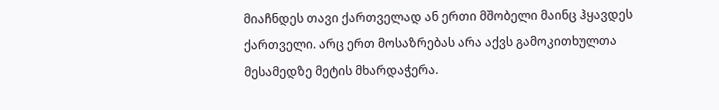მიაჩნდეს თავი ქართველად ან ერთი მშობელი მაინც ჰყავდეს ქართველი. არც ერთ მოსაზრებას არა აქვს გამოკითხულთა მესამედზე მეტის მხარდაჭერა.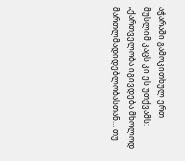აჭარაში გამოკითხულ ერთ მუსლიმ კაცს კი ეს უთქვამს: „ქართველობა იგივდება მხოლოდ მართლმადიდებლობასთან… თუ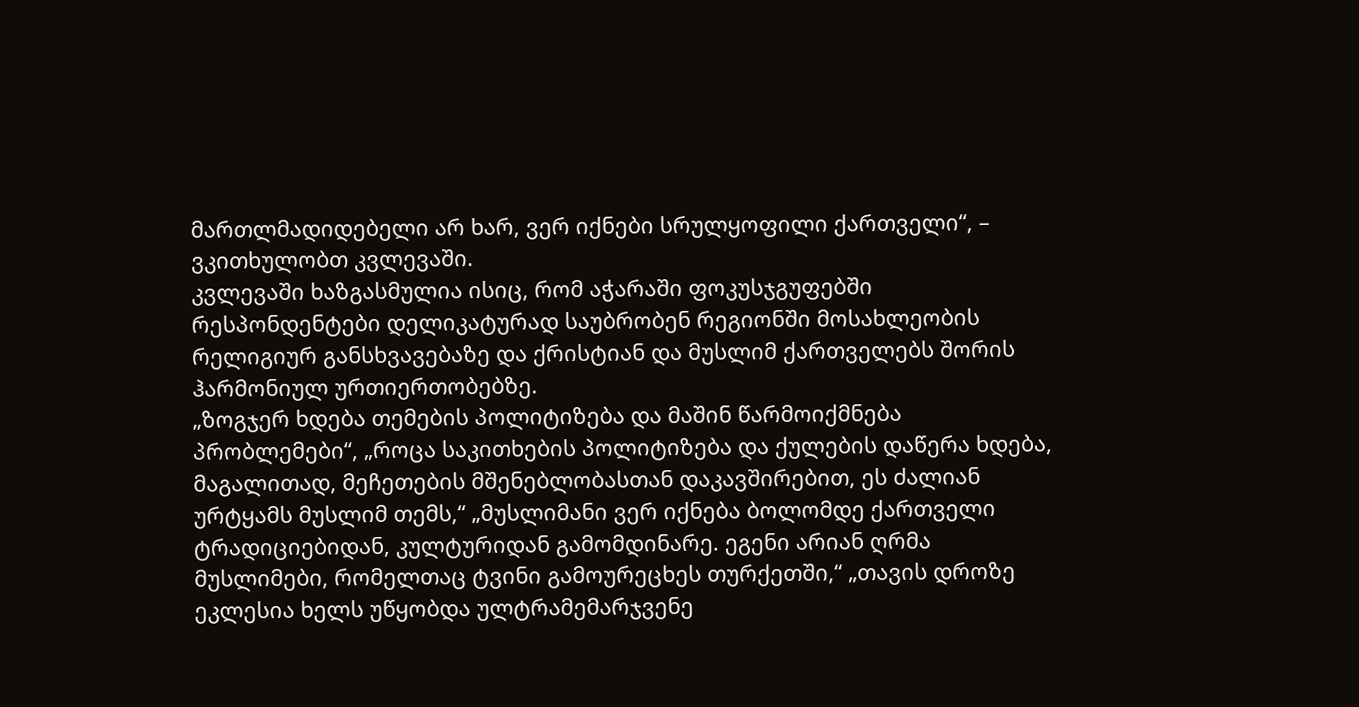მართლმადიდებელი არ ხარ, ვერ იქნები სრულყოფილი ქართველი“, – ვკითხულობთ კვლევაში.
კვლევაში ხაზგასმულია ისიც, რომ აჭარაში ფოკუსჯგუფებში რესპონდენტები დელიკატურად საუბრობენ რეგიონში მოსახლეობის რელიგიურ განსხვავებაზე და ქრისტიან და მუსლიმ ქართველებს შორის ჰარმონიულ ურთიერთობებზე.
„ზოგჯერ ხდება თემების პოლიტიზება და მაშინ წარმოიქმნება პრობლემები“, „როცა საკითხების პოლიტიზება და ქულების დაწერა ხდება, მაგალითად, მეჩეთების მშენებლობასთან დაკავშირებით, ეს ძალიან ურტყამს მუსლიმ თემს,“ „მუსლიმანი ვერ იქნება ბოლომდე ქართველი ტრადიციებიდან, კულტურიდან გამომდინარე. ეგენი არიან ღრმა მუსლიმები, რომელთაც ტვინი გამოურეცხეს თურქეთში,“ „თავის დროზე ეკლესია ხელს უწყობდა ულტრამემარჯვენე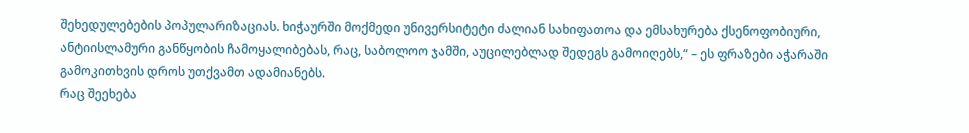შეხედულებების პოპულარიზაციას. ხიჭაურში მოქმედი უნივერსიტეტი ძალიან სახიფათოა და ემსახურება ქსენოფობიური, ანტიისლამური განწყობის ჩამოყალიბებას, რაც, საბოლოო ჯამში, აუცილებლად შედეგს გამოიღებს,“ – ეს ფრაზები აჭარაში გამოკითხვის დროს უთქვამთ ადამიანებს.
რაც შეეხება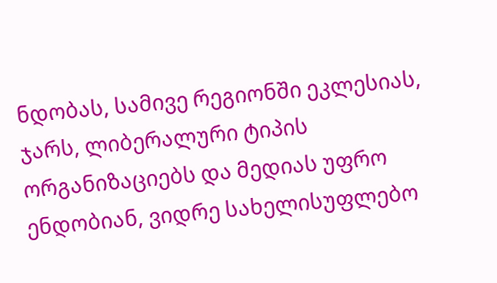ნდობას, სამივე რეგიონში ეკლესიას, ჯარს, ლიბერალური ტიპის ორგანიზაციებს და მედიას უფრო ენდობიან, ვიდრე სახელისუფლებო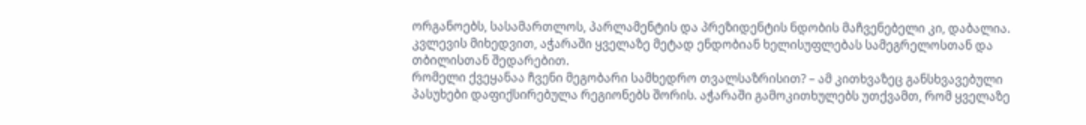ორგანოებს, სასამართლოს, პარლამენტის და პრეზიდენტის ნდობის მაჩვენებელი კი, დაბალია.
კვლევის მიხედვით, აჭარაში ყველაზე მეტად ენდობიან ხელისუფლებას სამეგრელოსთან და თბილისთან შედარებით.
რომელი ქვეყანაა ჩვენი მეგობარი სამხედრო თვალსაზრისით? – ამ კითხვაზეც განსხვავებული პასუხები დაფიქსირებულა რეგიონებს შორის. აჭარაში გამოკითხულებს უთქვამთ, რომ ყველაზე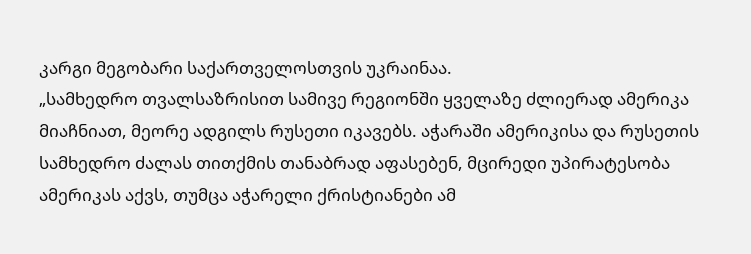კარგი მეგობარი საქართველოსთვის უკრაინაა.
„სამხედრო თვალსაზრისით სამივე რეგიონში ყველაზე ძლიერად ამერიკა მიაჩნიათ, მეორე ადგილს რუსეთი იკავებს. აჭარაში ამერიკისა და რუსეთის სამხედრო ძალას თითქმის თანაბრად აფასებენ, მცირედი უპირატესობა ამერიკას აქვს, თუმცა აჭარელი ქრისტიანები ამ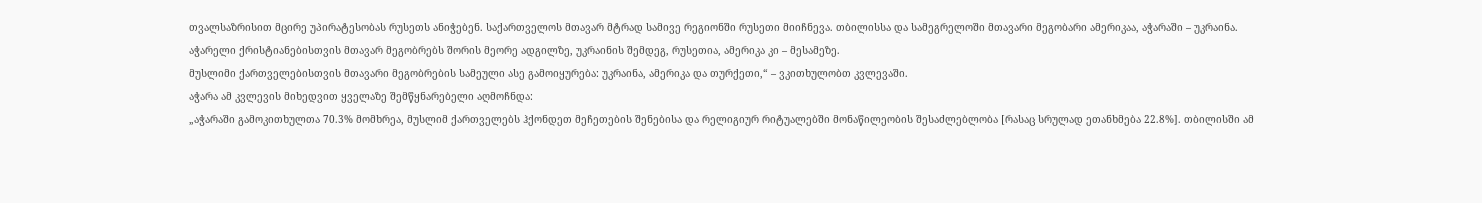თვალსაზრისით მცირე უპირატესობას რუსეთს ანიჭებენ. საქართველოს მთავარ მტრად სამივე რეგიონში რუსეთი მიიჩნევა. თბილისსა და სამეგრელოში მთავარი მეგობარი ამერიკაა, აჭარაში – უკრაინა.
აჭარელი ქრისტიანებისთვის მთავარ მეგობრებს შორის მეორე ადგილზე, უკრაინის შემდეგ, რუსეთია, ამერიკა კი – მესამეზე.
მუსლიმი ქართველებისთვის მთავარი მეგობრების სამეული ასე გამოიყურება: უკრაინა, ამერიკა და თურქეთი,“ – ვკითხულობთ კვლევაში.
აჭარა ამ კვლევის მიხედვით ყველაზე შემწყნარებელი აღმოჩნდა:
„აჭარაში გამოკითხულთა 70.3% მომხრეა, მუსლიმ ქართველებს ჰქონდეთ მეჩეთების შენებისა და რელიგიურ რიტუალებში მონაწილეობის შესაძლებლობა [რასაც სრულად ეთანხმება 22.8%]. თბილისში ამ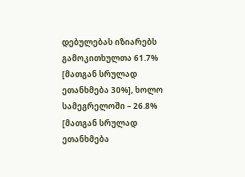დებულებას იზიარებს გამოკითხულთა 61.7% [მათგან სრულად ეთანხმება 30%], ხოლო სამეგრელოში – 26.8% [მათგან სრულად ეთანხმება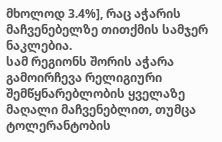მხოლოდ 3.4%], რაც აჭარის მაჩვენებელზე თითქმის სამჯერ ნაკლებია.
სამ რეგიონს შორის აჭარა გამოირჩევა რელიგიური შემწყნარებლობის ყველაზე მაღალი მაჩვენებლით, თუმცა ტოლერანტობის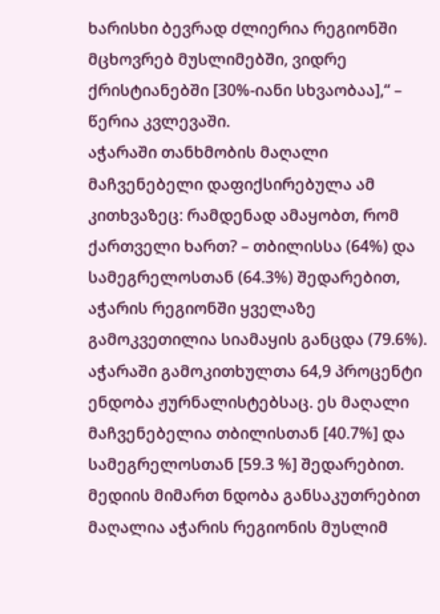ხარისხი ბევრად ძლიერია რეგიონში მცხოვრებ მუსლიმებში, ვიდრე ქრისტიანებში [30%-იანი სხვაობაა],“ – წერია კვლევაში.
აჭარაში თანხმობის მაღალი მაჩვენებელი დაფიქსირებულა ამ კითხვაზეც: რამდენად ამაყობთ, რომ ქართველი ხართ? – თბილისსა (64%) და სამეგრელოსთან (64.3%) შედარებით, აჭარის რეგიონში ყველაზე გამოკვეთილია სიამაყის განცდა (79.6%).
აჭარაში გამოკითხულთა 64,9 პროცენტი ენდობა ჟურნალისტებსაც. ეს მაღალი მაჩვენებელია თბილისთან [40.7%] და სამეგრელოსთან [59.3 %] შედარებით. მედიის მიმართ ნდობა განსაკუთრებით მაღალია აჭარის რეგიონის მუსლიმ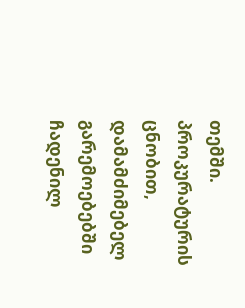თემში.
პროკურატურის ცნობით, დამამძიმებელ გარემოებებში ჩადენილ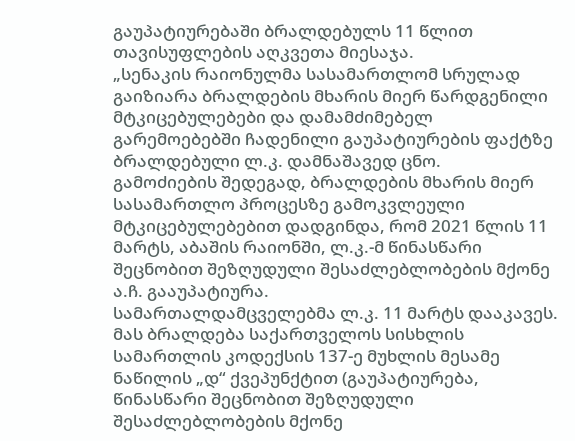გაუპატიურებაში ბრალდებულს 11 წლით თავისუფლების აღკვეთა მიესაჯა.
„სენაკის რაიონულმა სასამართლომ სრულად გაიზიარა ბრალდების მხარის მიერ წარდგენილი მტკიცებულებები და დამამძიმებელ გარემოებებში ჩადენილი გაუპატიურების ფაქტზე ბრალდებული ლ.კ. დამნაშავედ ცნო.
გამოძიების შედეგად, ბრალდების მხარის მიერ სასამართლო პროცესზე გამოკვლეული მტკიცებულებებით დადგინდა, რომ 2021 წლის 11 მარტს, აბაშის რაიონში, ლ.კ.-მ წინასწარი შეცნობით შეზღუდული შესაძლებლობების მქონე ა.ჩ. გააუპატიურა.
სამართალდამცველებმა ლ.კ. 11 მარტს დააკავეს. მას ბრალდება საქართველოს სისხლის სამართლის კოდექსის 137-ე მუხლის მესამე ნაწილის „დ“ ქვეპუნქტით (გაუპატიურება, წინასწარი შეცნობით შეზღუდული შესაძლებლობების მქონე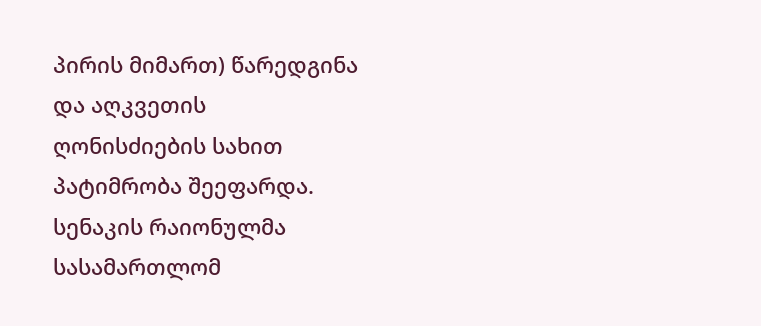პირის მიმართ) წარედგინა და აღკვეთის ღონისძიების სახით პატიმრობა შეეფარდა.
სენაკის რაიონულმა სასამართლომ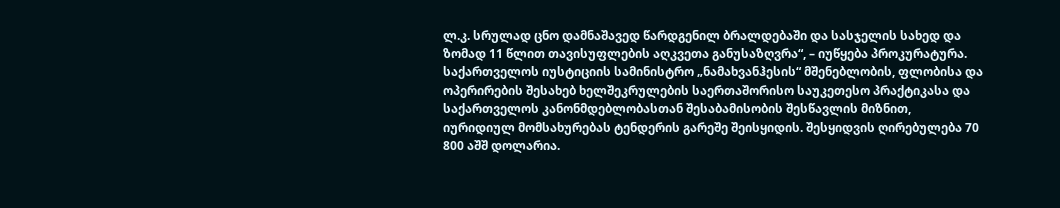ლ.კ. სრულად ცნო დამნაშავედ წარდგენილ ბრალდებაში და სასჯელის სახედ და ზომად 11 წლით თავისუფლების აღკვეთა განუსაზღვრა“, – იუწყება პროკურატურა.
საქართველოს იუსტიციის სამინისტრო „ნამახვანჰესის“ მშენებლობის, ფლობისა და ოპერირების შესახებ ხელშეკრულების საერთაშორისო საუკეთესო პრაქტიკასა და საქართველოს კანონმდებლობასთან შესაბამისობის შესწავლის მიზნით, იურიდიულ მომსახურებას ტენდერის გარეშე შეისყიდის. შესყიდვის ღირებულება 70 800 აშშ დოლარია.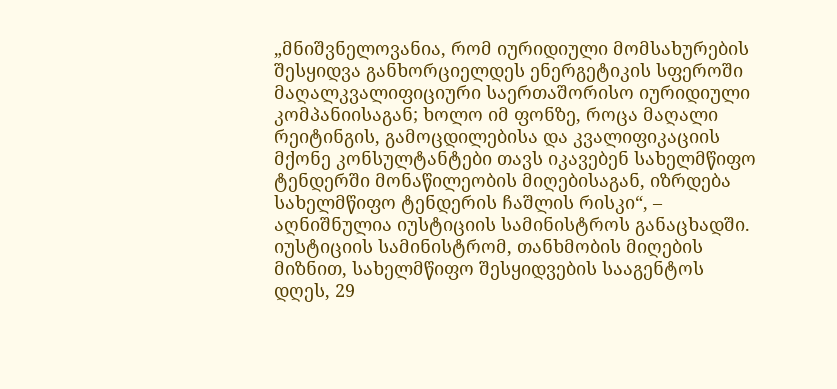„მნიშვნელოვანია, რომ იურიდიული მომსახურების შესყიდვა განხორციელდეს ენერგეტიკის სფეროში მაღალკვალიფიციური საერთაშორისო იურიდიული კომპანიისაგან; ხოლო იმ ფონზე, როცა მაღალი რეიტინგის, გამოცდილებისა და კვალიფიკაციის მქონე კონსულტანტები თავს იკავებენ სახელმწიფო ტენდერში მონაწილეობის მიღებისაგან, იზრდება სახელმწიფო ტენდერის ჩაშლის რისკი“, – აღნიშნულია იუსტიციის სამინისტროს განაცხადში.
იუსტიციის სამინისტრომ, თანხმობის მიღების მიზნით, სახელმწიფო შესყიდვების სააგენტოს დღეს, 29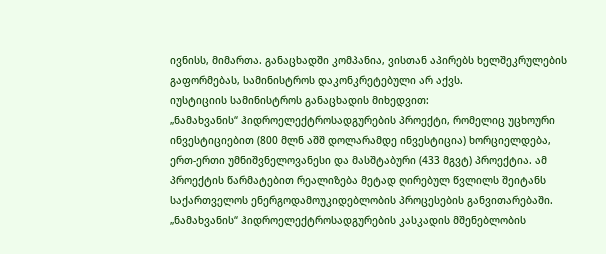ივნისს, მიმართა. განაცხადში კომპანია, ვისთან აპირებს ხელშეკრულების გაფორმებას, სამინისტროს დაკონკრეტებული არ აქვს.
იუსტიციის სამინისტროს განაცხადის მიხედვით:
„ნამახვანის“ ჰიდროელექტროსადგურების პროექტი, რომელიც უცხოური ინვესტიციებით (800 მლნ აშშ დოლარამდე ინვესტიცია) ხორციელდება, ერთ-ერთი უმნიშვნელოვანესი და მასშტაბური (433 მგვტ) პროექტია. ამ პროექტის წარმატებით რეალიზება მეტად ღირებულ წვლილს შეიტანს საქართველოს ენერგოდამოუკიდებლობის პროცესების განვითარებაში.
„ნამახვანის“ ჰიდროელექტროსადგურების კასკადის მშენებლობის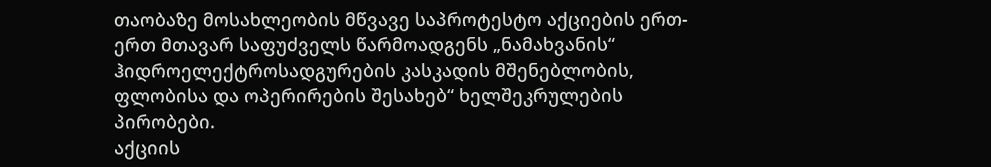თაობაზე მოსახლეობის მწვავე საპროტესტო აქციების ერთ-ერთ მთავარ საფუძველს წარმოადგენს „ნამახვანის“ ჰიდროელექტროსადგურების კასკადის მშენებლობის, ფლობისა და ოპერირების შესახებ“ ხელშეკრულების პირობები.
აქციის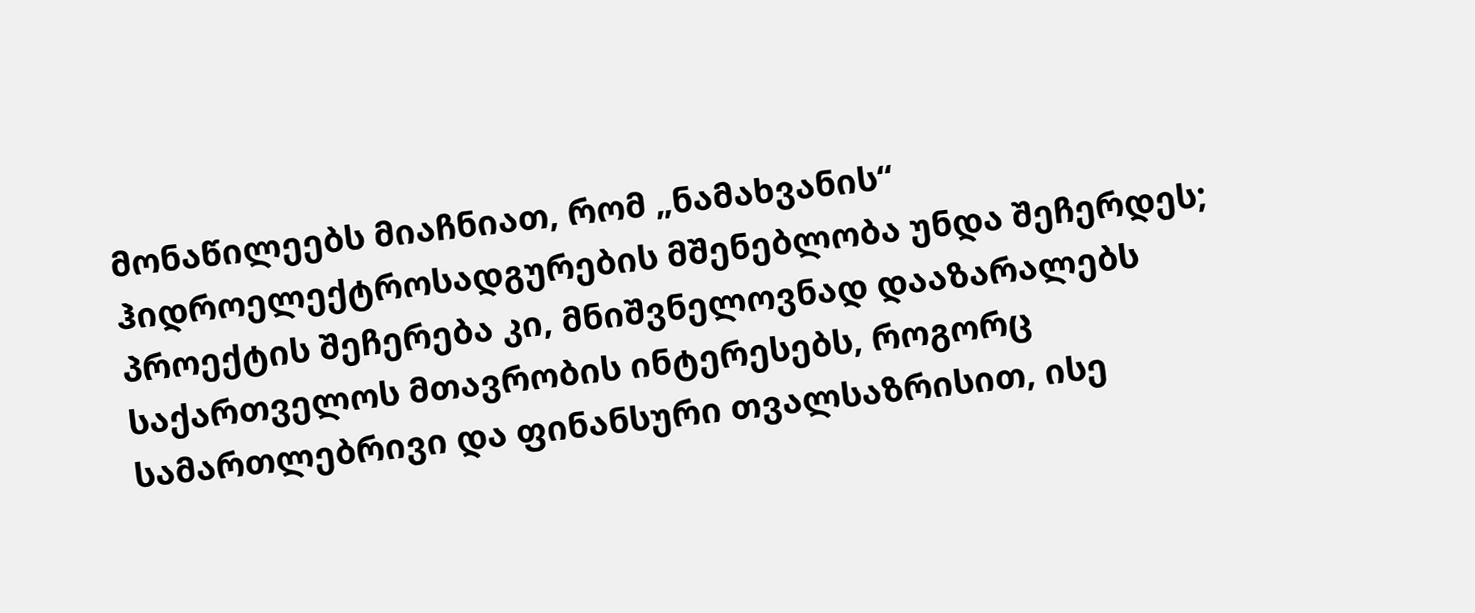მონაწილეებს მიაჩნიათ, რომ „ნამახვანის“ ჰიდროელექტროსადგურების მშენებლობა უნდა შეჩერდეს; პროექტის შეჩერება კი, მნიშვნელოვნად დააზარალებს საქართველოს მთავრობის ინტერესებს, როგორც სამართლებრივი და ფინანსური თვალსაზრისით, ისე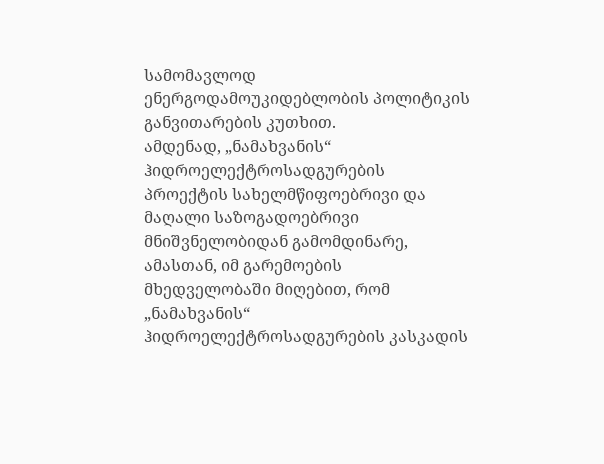სამომავლოდ ენერგოდამოუკიდებლობის პოლიტიკის განვითარების კუთხით.
ამდენად, „ნამახვანის“ ჰიდროელექტროსადგურების პროექტის სახელმწიფოებრივი და მაღალი საზოგადოებრივი მნიშვნელობიდან გამომდინარე, ამასთან, იმ გარემოების მხედველობაში მიღებით, რომ „ნამახვანის“ ჰიდროელექტროსადგურების კასკადის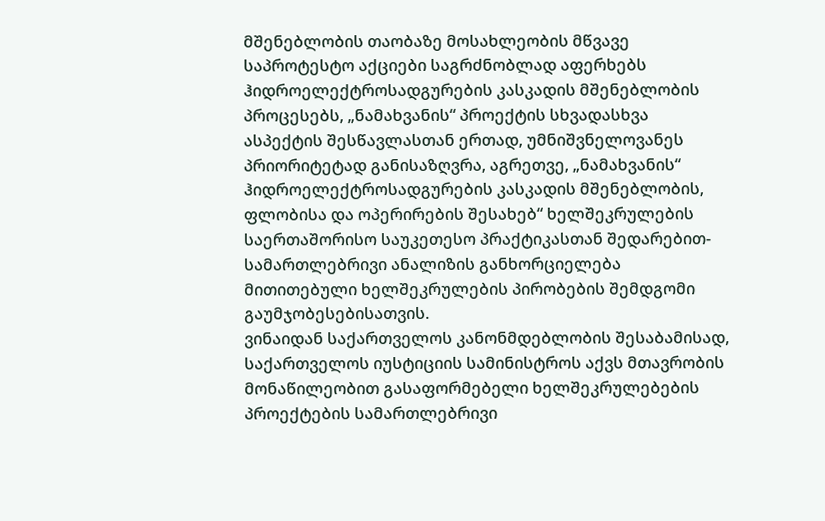მშენებლობის თაობაზე მოსახლეობის მწვავე საპროტესტო აქციები საგრძნობლად აფერხებს ჰიდროელექტროსადგურების კასკადის მშენებლობის პროცესებს, „ნამახვანის“ პროექტის სხვადასხვა ასპექტის შესწავლასთან ერთად, უმნიშვნელოვანეს პრიორიტეტად განისაზღვრა, აგრეთვე, „ნამახვანის“ ჰიდროელექტროსადგურების კასკადის მშენებლობის, ფლობისა და ოპერირების შესახებ“ ხელშეკრულების საერთაშორისო საუკეთესო პრაქტიკასთან შედარებით-სამართლებრივი ანალიზის განხორციელება მითითებული ხელშეკრულების პირობების შემდგომი გაუმჯობესებისათვის.
ვინაიდან საქართველოს კანონმდებლობის შესაბამისად, საქართველოს იუსტიციის სამინისტროს აქვს მთავრობის მონაწილეობით გასაფორმებელი ხელშეკრულებების პროექტების სამართლებრივი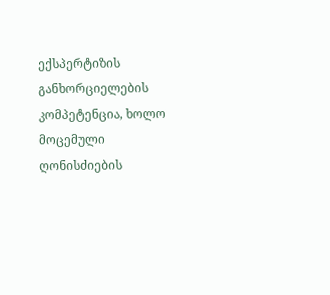ექსპერტიზის განხორციელების კომპეტენცია, ხოლო მოცემული ღონისძიების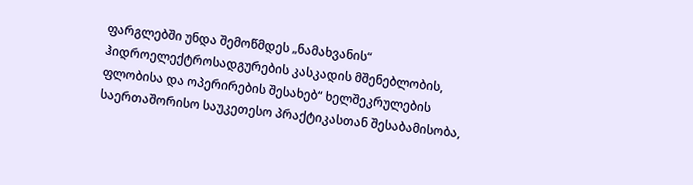ფარგლებში უნდა შემოწმდეს „ნამახვანის“ ჰიდროელექტროსადგურების კასკადის მშენებლობის, ფლობისა და ოპერირების შესახებ“ ხელშეკრულების საერთაშორისო საუკეთესო პრაქტიკასთან შესაბამისობა,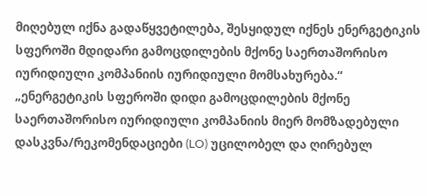მიღებულ იქნა გადაწყვეტილება, შესყიდულ იქნეს ენერგეტიკის სფეროში მდიდარი გამოცდილების მქონე საერთაშორისო იურიდიული კომპანიის იურიდიული მომსახურება.“
„ენერგეტიკის სფეროში დიდი გამოცდილების მქონე საერთაშორისო იურიდიული კომპანიის მიერ მომზადებული დასკვნა/რეკომენდაციები (LO) უცილობელ და ღირებულ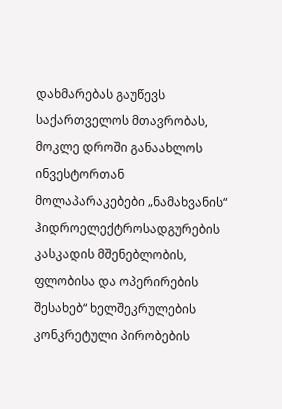დახმარებას გაუწევს საქართველოს მთავრობას, მოკლე დროში განაახლოს ინვესტორთან მოლაპარაკებები „ნამახვანის“ ჰიდროელექტროსადგურების კასკადის მშენებლობის, ფლობისა და ოპერირების შესახებ“ ხელშეკრულების კონკრეტული პირობების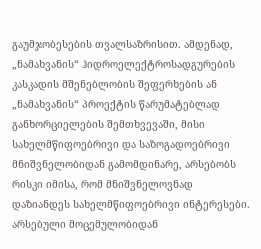გაუმჯობესების თვალსაზრისით. ამდენად, „ნამახვანის“ ჰიდროელექტროსადგურების კასკადის მშენებლობის შეფერხების ან „ნამახვანის“ პროექტის წარუმატებლად განხორციელების შემთხვევაში, მისი სახელმწიფოებრივი და საზოგადოებრივი მნიშვნელობიდან გამომდინარე, არსებობს რისკი იმისა, რომ მნიშვნელოვნად დაზიანდეს სახელმწიფოებრივი ინტერესები. არსებული მოცემულობიდან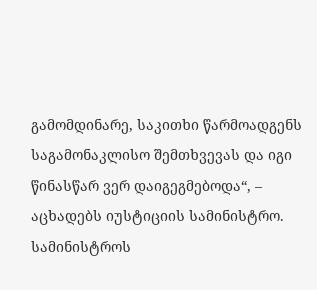გამომდინარე, საკითხი წარმოადგენს საგამონაკლისო შემთხვევას და იგი წინასწარ ვერ დაიგეგმებოდა“, – აცხადებს იუსტიციის სამინისტრო.
სამინისტროს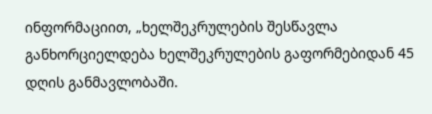ინფორმაციით, „ხელშეკრულების შესწავლა განხორციელდება ხელშეკრულების გაფორმებიდან 45 დღის განმავლობაში.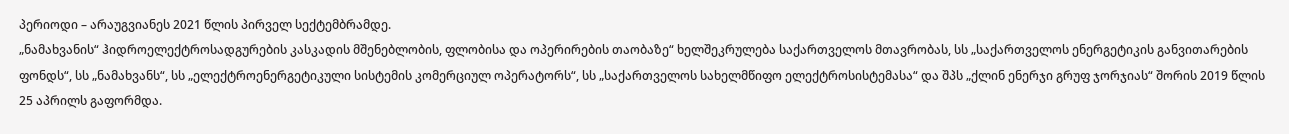პერიოდი – არაუგვიანეს 2021 წლის პირველ სექტემბრამდე.
„ნამახვანის“ ჰიდროელექტროსადგურების კასკადის მშენებლობის, ფლობისა და ოპერირების თაობაზე“ ხელშეკრულება საქართველოს მთავრობას, სს „საქართველოს ენერგეტიკის განვითარების ფონდს“, სს „ნამახვანს“, სს „ელექტროენერგეტიკული სისტემის კომერციულ ოპერატორს“, სს „საქართველოს სახელმწიფო ელექტროსისტემასა“ და შპს „ქლინ ენერჯი გრუფ ჯორჯიას“ შორის 2019 წლის 25 აპრილს გაფორმდა.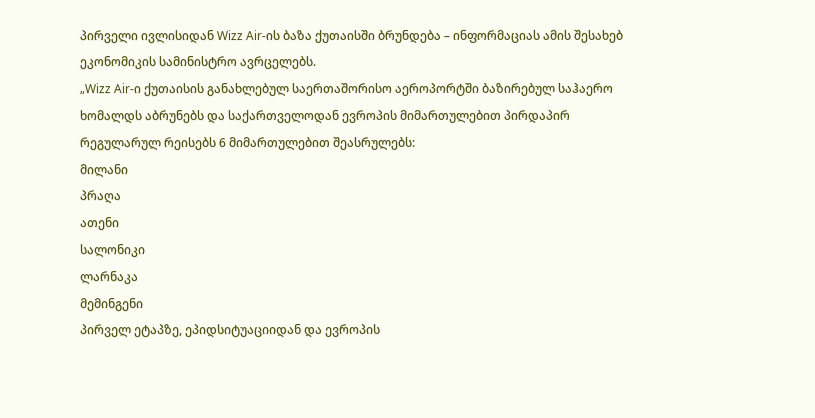პირველი ივლისიდან Wizz Air-ის ბაზა ქუთაისში ბრუნდება – ინფორმაციას ამის შესახებ ეკონომიკის სამინისტრო ავრცელებს.
„Wizz Air-ი ქუთაისის განახლებულ საერთაშორისო აეროპორტში ბაზირებულ საჰაერო ხომალდს აბრუნებს და საქართველოდან ევროპის მიმართულებით პირდაპირ რეგულარულ რეისებს 6 მიმართულებით შეასრულებს:
მილანი
პრაღა
ათენი
სალონიკი
ლარნაკა
მემინგენი
პირველ ეტაპზე, ეპიდსიტუაციიდან და ევროპის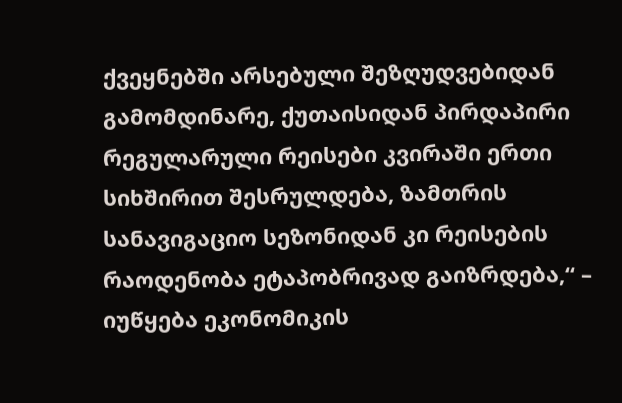ქვეყნებში არსებული შეზღუდვებიდან გამომდინარე, ქუთაისიდან პირდაპირი რეგულარული რეისები კვირაში ერთი სიხშირით შესრულდება, ზამთრის სანავიგაციო სეზონიდან კი რეისების რაოდენობა ეტაპობრივად გაიზრდება,“ – იუწყება ეკონომიკის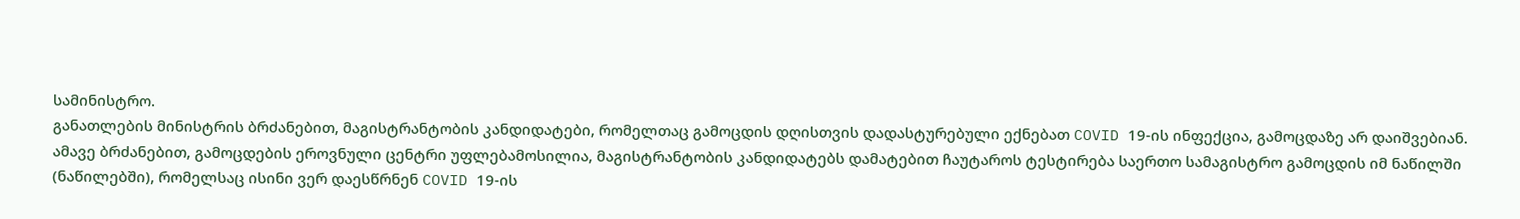სამინისტრო.
განათლების მინისტრის ბრძანებით, მაგისტრანტობის კანდიდატები, რომელთაც გამოცდის დღისთვის დადასტურებული ექნებათ COVID 19-ის ინფექცია, გამოცდაზე არ დაიშვებიან.
ამავე ბრძანებით, გამოცდების ეროვნული ცენტრი უფლებამოსილია, მაგისტრანტობის კანდიდატებს დამატებით ჩაუტაროს ტესტირება საერთო სამაგისტრო გამოცდის იმ ნაწილში (ნაწილებში), რომელსაც ისინი ვერ დაესწრნენ COVID 19-ის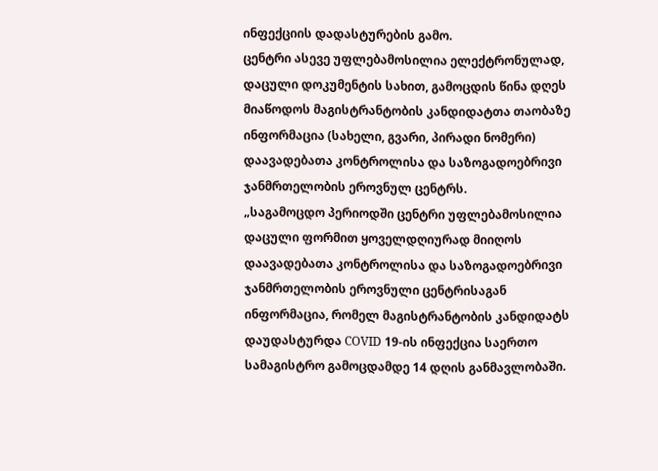ინფექციის დადასტურების გამო.
ცენტრი ასევე უფლებამოსილია ელექტრონულად, დაცული დოკუმენტის სახით, გამოცდის წინა დღეს მიაწოდოს მაგისტრანტობის კანდიდატთა თაობაზე ინფორმაცია (სახელი, გვარი, პირადი ნომერი) დაავადებათა კონტროლისა და საზოგადოებრივი ჯანმრთელობის ეროვნულ ცენტრს.
„საგამოცდო პერიოდში ცენტრი უფლებამოსილია დაცული ფორმით ყოველდღიურად მიიღოს დაავადებათა კონტროლისა და საზოგადოებრივი ჯანმრთელობის ეროვნული ცენტრისაგან ინფორმაცია, რომელ მაგისტრანტობის კანდიდატს დაუდასტურდა COVID 19-ის ინფექცია საერთო სამაგისტრო გამოცდამდე 14 დღის განმავლობაში.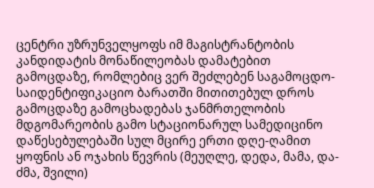ცენტრი უზრუნველყოფს იმ მაგისტრანტობის კანდიდატის მონაწილეობას დამატებით გამოცდაზე, რომლებიც ვერ შეძლებენ საგამოცდო-საიდენტიფიკაციო ბარათში მითითებულ დროს გამოცდაზე გამოცხადებას ჯანმრთელობის მდგომარეობის გამო სტაციონარულ სამედიცინო დაწესებულებაში სულ მცირე ერთი დღე-ღამით ყოფნის ან ოჯახის წევრის (მეუღლე, დედა, მამა, და-ძმა, შვილი)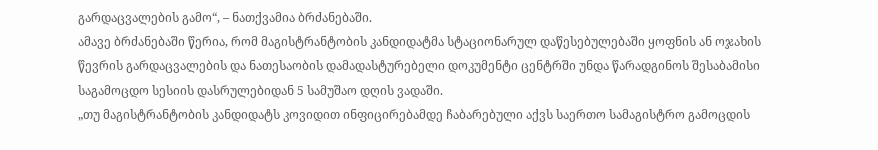გარდაცვალების გამო“, – ნათქვამია ბრძანებაში.
ამავე ბრძანებაში წერია, რომ მაგისტრანტობის კანდიდატმა სტაციონარულ დაწესებულებაში ყოფნის ან ოჯახის წევრის გარდაცვალების და ნათესაობის დამადასტურებელი დოკუმენტი ცენტრში უნდა წარადგინოს შესაბამისი საგამოცდო სესიის დასრულებიდან 5 სამუშაო დღის ვადაში.
„თუ მაგისტრანტობის კანდიდატს კოვიდით ინფიცირებამდე ჩაბარებული აქვს საერთო სამაგისტრო გამოცდის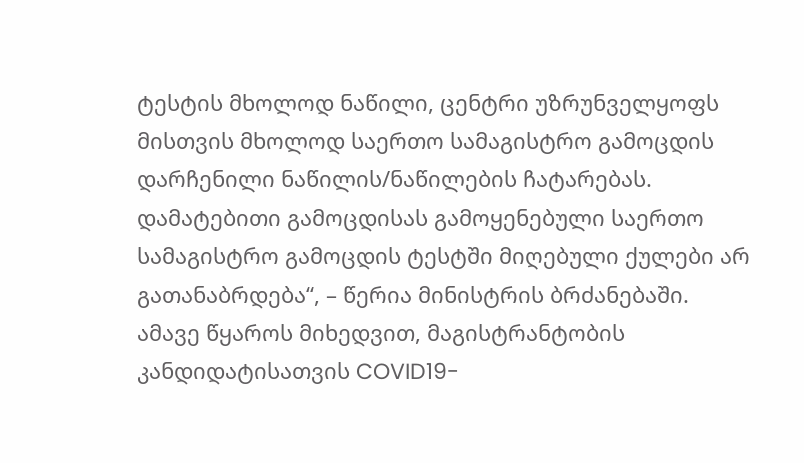ტესტის მხოლოდ ნაწილი, ცენტრი უზრუნველყოფს მისთვის მხოლოდ საერთო სამაგისტრო გამოცდის დარჩენილი ნაწილის/ნაწილების ჩატარებას.
დამატებითი გამოცდისას გამოყენებული საერთო სამაგისტრო გამოცდის ტესტში მიღებული ქულები არ გათანაბრდება“, – წერია მინისტრის ბრძანებაში.
ამავე წყაროს მიხედვით, მაგისტრანტობის კანდიდატისათვის COVID19-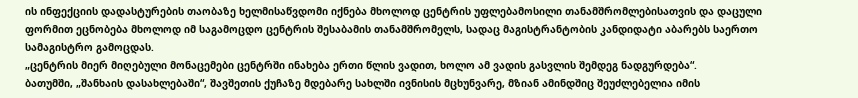ის ინფექციის დადასტურების თაობაზე ხელმისაწვდომი იქნება მხოლოდ ცენტრის უფლებამოსილი თანამშრომლებისათვის და დაცული ფორმით ეცნობება მხოლოდ იმ საგამოცდო ცენტრის შესაბამის თანამშრომელს, სადაც მაგისტრანტობის კანდიდატი აბარებს საერთო სამაგისტრო გამოცდას.
„ცენტრის მიერ მიღებული მონაცემები ცენტრში ინახება ერთი წლის ვადით, ხოლო ამ ვადის გასვლის შემდეგ ნადგურდება“.
ბათუმში, „შანხაის დასახლებაში“, შავშეთის ქუჩაზე მდებარე სახლში ივნისის მცხუნვარე, მზიან ამინდშიც შეუძლებელია იმის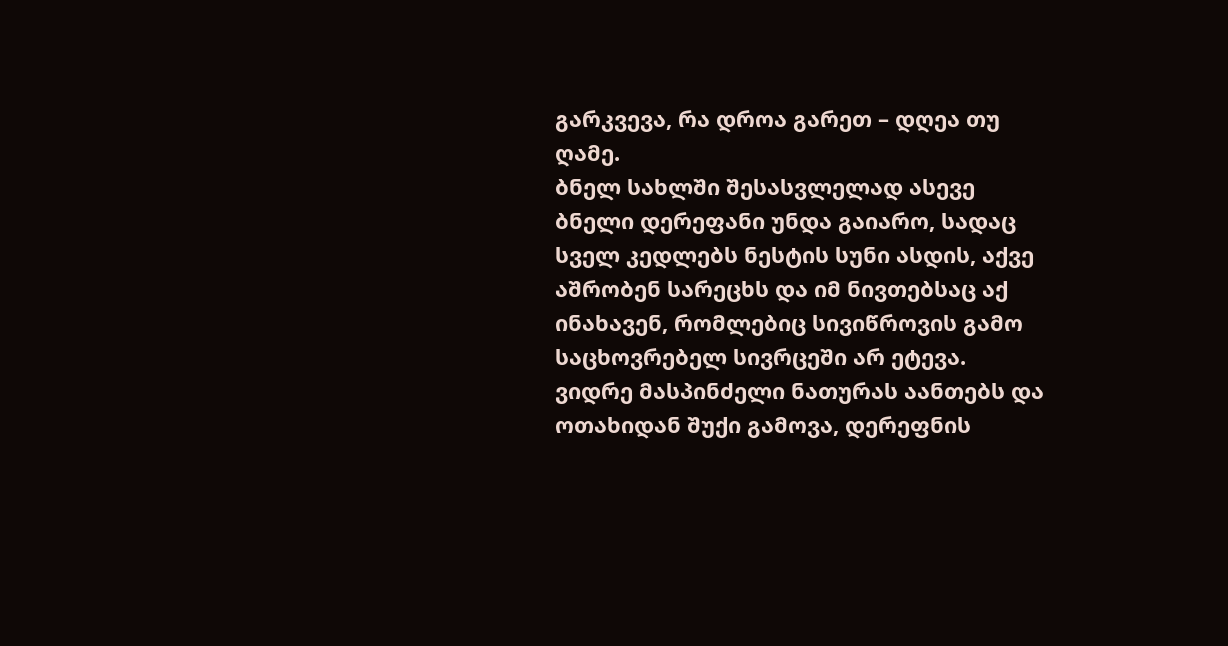გარკვევა, რა დროა გარეთ – დღეა თუ ღამე.
ბნელ სახლში შესასვლელად ასევე ბნელი დერეფანი უნდა გაიარო, სადაც სველ კედლებს ნესტის სუნი ასდის, აქვე აშრობენ სარეცხს და იმ ნივთებსაც აქ ინახავენ, რომლებიც სივიწროვის გამო საცხოვრებელ სივრცეში არ ეტევა.
ვიდრე მასპინძელი ნათურას აანთებს და ოთახიდან შუქი გამოვა, დერეფნის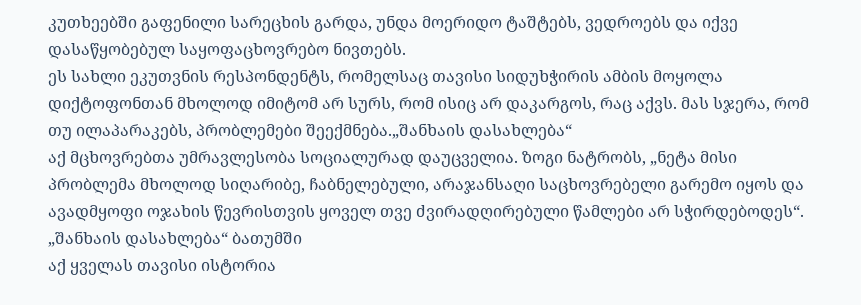კუთხეებში გაფენილი სარეცხის გარდა, უნდა მოერიდო ტაშტებს, ვედროებს და იქვე დასაწყობებულ საყოფაცხოვრებო ნივთებს.
ეს სახლი ეკუთვნის რესპონდენტს, რომელსაც თავისი სიდუხჭირის ამბის მოყოლა დიქტოფონთან მხოლოდ იმიტომ არ სურს, რომ ისიც არ დაკარგოს, რაც აქვს. მას სჯერა, რომ თუ ილაპარაკებს, პრობლემები შეექმნება.„შანხაის დასახლება“
აქ მცხოვრებთა უმრავლესობა სოციალურად დაუცველია. ზოგი ნატრობს, „ნეტა მისი პრობლემა მხოლოდ სიღარიბე, ჩაბნელებული, არაჯანსაღი საცხოვრებელი გარემო იყოს და ავადმყოფი ოჯახის წევრისთვის ყოველ თვე ძვირადღირებული წამლები არ სჭირდებოდეს“.
„შანხაის დასახლება“ ბათუმში
აქ ყველას თავისი ისტორია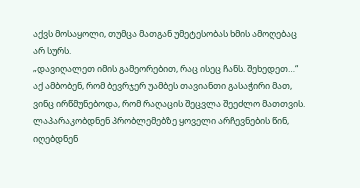აქვს მოსაყოლი, თუმცა მათგან უმეტესობას ხმის ამოღებაც არ სურს.
„დავიღალეთ იმის გამეორებით, რაც ისეც ჩანს. შეხედეთ…“
აქ ამბობენ, რომ ბევრჯერ უამბეს თავიანთი გასაჭირი მათ, ვინც ირწმუნებოდა, რომ რაღაცის შეცვლა შეეძლო მათთვის.
ლაპარაკობდნენ პრობლემებზე ყოველი არჩევნების წინ, იღებდნენ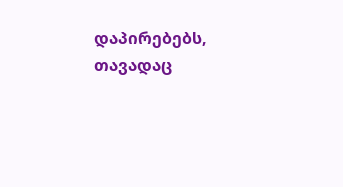დაპირებებს, თავადაც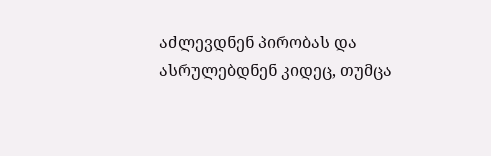აძლევდნენ პირობას და ასრულებდნენ კიდეც, თუმცა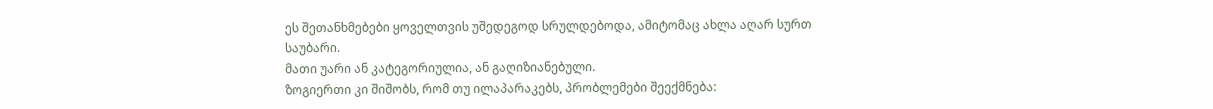ეს შეთანხმებები ყოველთვის უშედეგოდ სრულდებოდა, ამიტომაც ახლა აღარ სურთ საუბარი.
მათი უარი ან კატეგორიულია, ან გაღიზიანებული.
ზოგიერთი კი შიშობს, რომ თუ ილაპარაკებს, პრობლემები შეექმნება: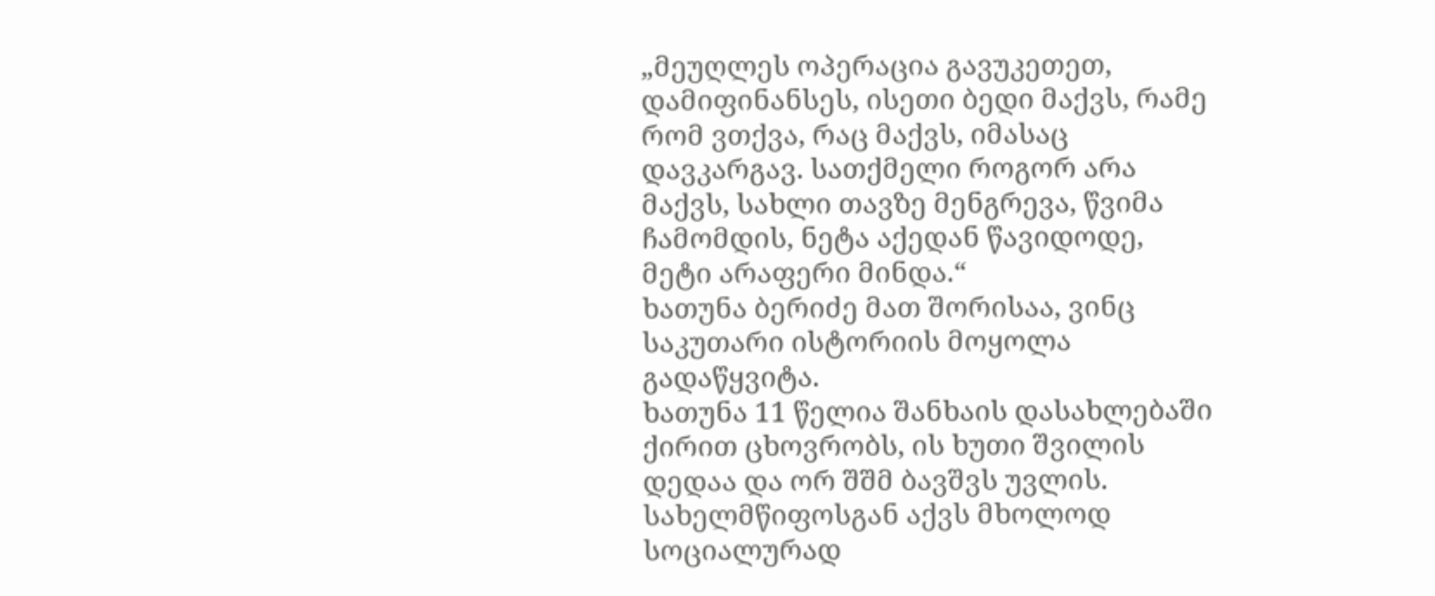„მეუღლეს ოპერაცია გავუკეთეთ, დამიფინანსეს, ისეთი ბედი მაქვს, რამე რომ ვთქვა, რაც მაქვს, იმასაც დავკარგავ. სათქმელი როგორ არა მაქვს, სახლი თავზე მენგრევა, წვიმა ჩამომდის, ნეტა აქედან წავიდოდე, მეტი არაფერი მინდა.“
ხათუნა ბერიძე მათ შორისაა, ვინც საკუთარი ისტორიის მოყოლა გადაწყვიტა.
ხათუნა 11 წელია შანხაის დასახლებაში ქირით ცხოვრობს, ის ხუთი შვილის დედაა და ორ შშმ ბავშვს უვლის. სახელმწიფოსგან აქვს მხოლოდ სოციალურად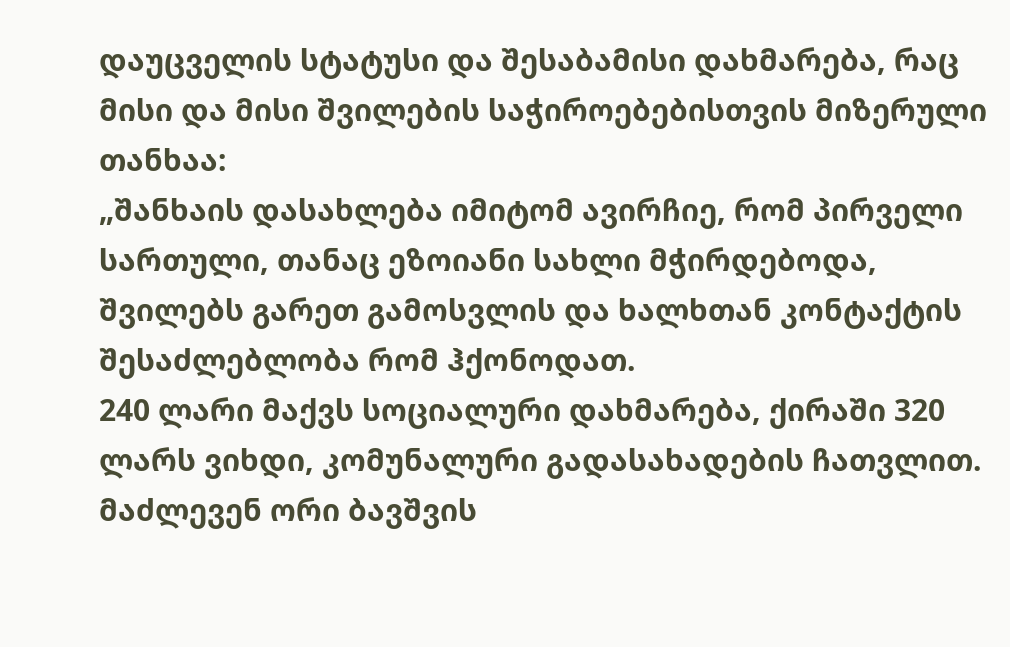დაუცველის სტატუსი და შესაბამისი დახმარება, რაც მისი და მისი შვილების საჭიროებებისთვის მიზერული თანხაა:
„შანხაის დასახლება იმიტომ ავირჩიე, რომ პირველი სართული, თანაც ეზოიანი სახლი მჭირდებოდა, შვილებს გარეთ გამოსვლის და ხალხთან კონტაქტის შესაძლებლობა რომ ჰქონოდათ.
240 ლარი მაქვს სოციალური დახმარება, ქირაში 320 ლარს ვიხდი, კომუნალური გადასახადების ჩათვლით.
მაძლევენ ორი ბავშვის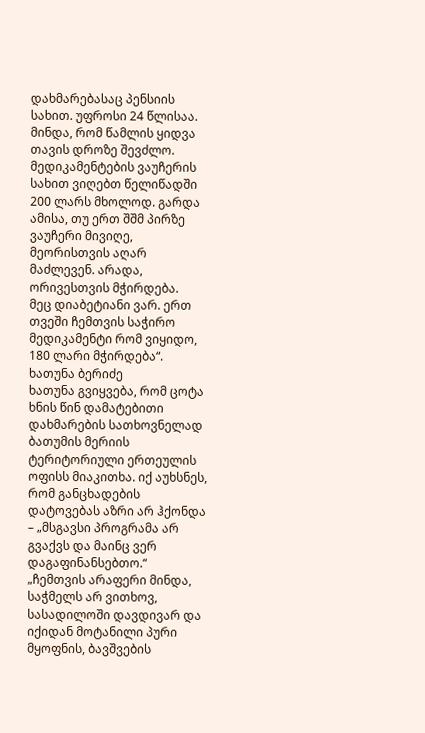დახმარებასაც პენსიის სახით. უფროსი 24 წლისაა.
მინდა, რომ წამლის ყიდვა თავის დროზე შევძლო. მედიკამენტების ვაუჩერის სახით ვიღებთ წელიწადში 200 ლარს მხოლოდ. გარდა ამისა, თუ ერთ შშმ პირზე ვაუჩერი მივიღე, მეორისთვის აღარ მაძლევენ. არადა, ორივესთვის მჭირდება.
მეც დიაბეტიანი ვარ. ერთ თვეში ჩემთვის საჭირო მედიკამენტი რომ ვიყიდო, 180 ლარი მჭირდება“.
ხათუნა ბერიძე
ხათუნა გვიყვება, რომ ცოტა ხნის წინ დამატებითი დახმარების სათხოვნელად ბათუმის მერიის ტერიტორიული ერთეულის ოფისს მიაკითხა. იქ აუხსნეს, რომ განცხადების დატოვებას აზრი არ ჰქონდა – „მსგავსი პროგრამა არ გვაქვს და მაინც ვერ დაგაფინანსებთო.“
„ჩემთვის არაფერი მინდა, საჭმელს არ ვითხოვ, სასადილოში დავდივარ და იქიდან მოტანილი პური მყოფნის, ბავშვების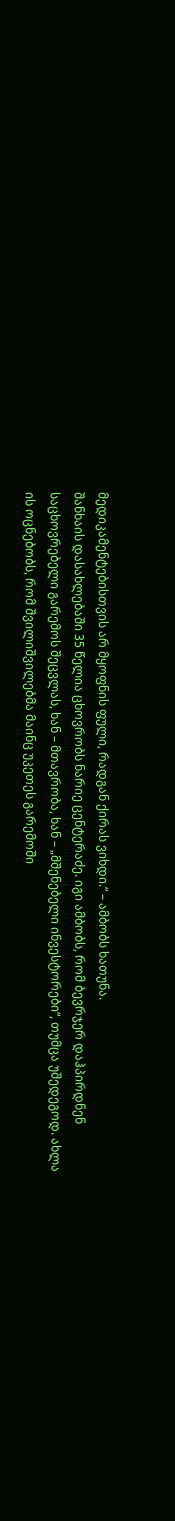მედიკამენტებისთვის არ მყოფნის ფული, რადგან ქირას ვიხდი.“ – ამბობს ხათუნა.
შანხაის დასახლებაში 35 წელია ცხოვრობს ნარიე ცენტერაძე. იგი ამბობს, რომ ბევრჯერ დაჰპირდნენ საცხოვრებელი გარემოს შეცვლას, ხან – მთავრობა, ხან – „მშენებელი ინვესტორები“, თუმცა უშედეგოდ. ახლა ის ოცნებობს, რომ შვილიშვილებმა მაინც უკეთეს გარემოში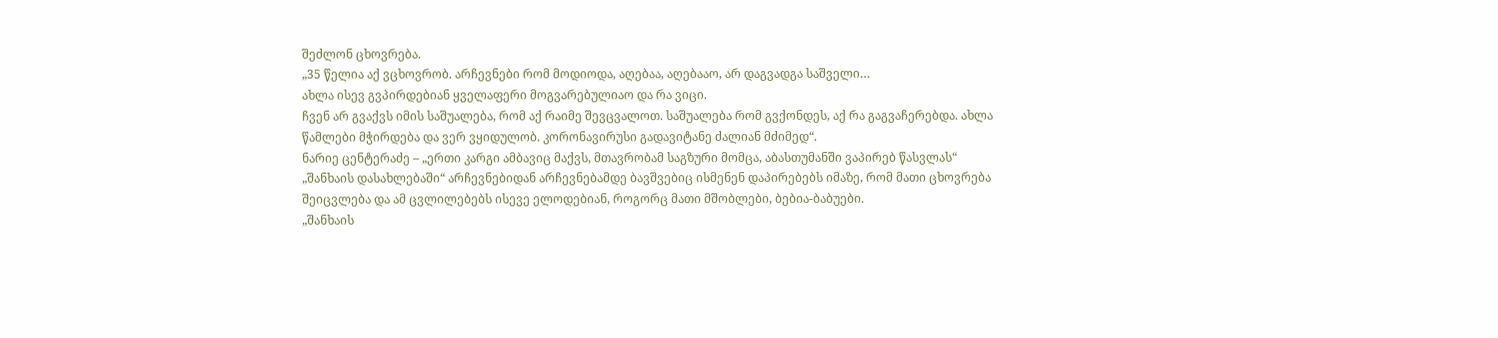შეძლონ ცხოვრება.
„35 წელია აქ ვცხოვრობ. არჩევნები რომ მოდიოდა, აღებაა, აღებააო, არ დაგვადგა საშველი…
ახლა ისევ გვპირდებიან ყველაფერი მოგვარებულიაო და რა ვიცი.
ჩვენ არ გვაქვს იმის საშუალება, რომ აქ რაიმე შევცვალოთ. საშუალება რომ გვქონდეს, აქ რა გაგვაჩერებდა. ახლა წამლები მჭირდება და ვერ ვყიდულობ. კორონავირუსი გადავიტანე ძალიან მძიმედ“.
ნარიე ცენტერაძე – „ერთი კარგი ამბავიც მაქვს, მთავრობამ საგზური მომცა, აბასთუმანში ვაპირებ წასვლას“
„შანხაის დასახლებაში“ არჩევნებიდან არჩევნებამდე ბავშვებიც ისმენენ დაპირებებს იმაზე, რომ მათი ცხოვრება შეიცვლება და ამ ცვლილებებს ისევე ელოდებიან, როგორც მათი მშობლები, ბებია-ბაბუები.
„შანხაის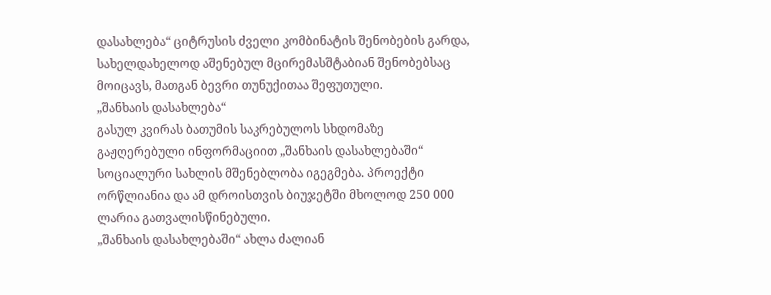დასახლება“ ციტრუსის ძველი კომბინატის შენობების გარდა, სახელდახელოდ აშენებულ მცირემასშტაბიან შენობებსაც მოიცავს, მათგან ბევრი თუნუქითაა შეფუთული.
„შანხაის დასახლება“
გასულ კვირას ბათუმის საკრებულოს სხდომაზე გაჟღერებული ინფორმაციით „შანხაის დასახლებაში“ სოციალური სახლის მშენებლობა იგეგმება. პროექტი ორწლიანია და ამ დროისთვის ბიუჯეტში მხოლოდ 250 000 ლარია გათვალისწინებული.
„შანხაის დასახლებაში“ ახლა ძალიან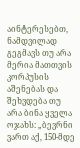აინტერესებთ, ნამდვილად გეგმავს თუ არა მერია მათთვის კორპუსის აშენებას და შეხვდება თუ არა ბინა ყველა ოჯახს: „ბევრნი ვართ აქ, 150-მდე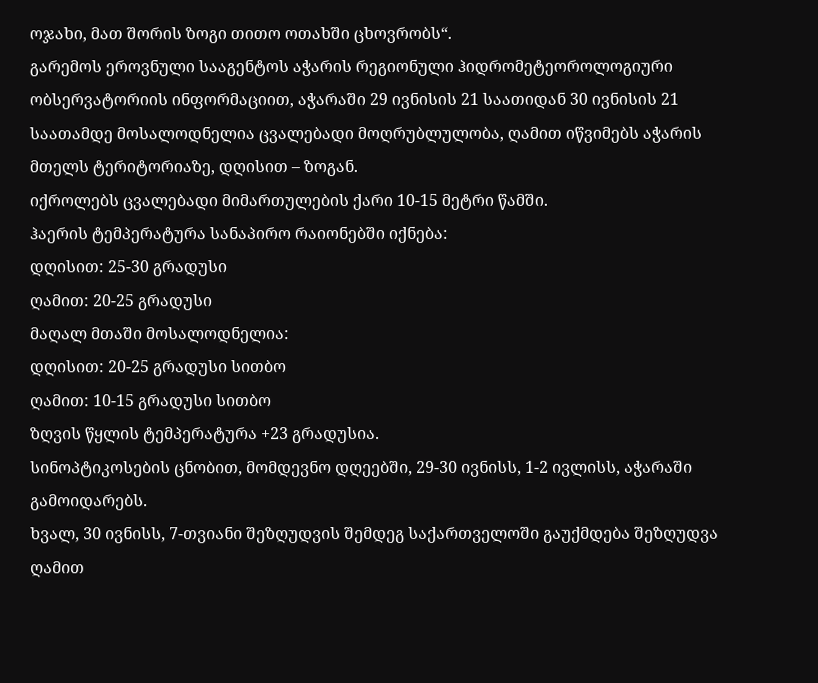ოჯახი, მათ შორის ზოგი თითო ოთახში ცხოვრობს“.
გარემოს ეროვნული სააგენტოს აჭარის რეგიონული ჰიდრომეტეოროლოგიური ობსერვატორიის ინფორმაციით, აჭარაში 29 ივნისის 21 საათიდან 30 ივნისის 21 საათამდე მოსალოდნელია ცვალებადი მოღრუბლულობა, ღამით იწვიმებს აჭარის მთელს ტერიტორიაზე, დღისით – ზოგან.
იქროლებს ცვალებადი მიმართულების ქარი 10-15 მეტრი წამში.
ჰაერის ტემპერატურა სანაპირო რაიონებში იქნება:
დღისით: 25-30 გრადუსი
ღამით: 20-25 გრადუსი
მაღალ მთაში მოსალოდნელია:
დღისით: 20-25 გრადუსი სითბო
ღამით: 10-15 გრადუსი სითბო
ზღვის წყლის ტემპერატურა +23 გრადუსია.
სინოპტიკოსების ცნობით, მომდევნო დღეებში, 29-30 ივნისს, 1-2 ივლისს, აჭარაში გამოიდარებს.
ხვალ, 30 ივნისს, 7-თვიანი შეზღუდვის შემდეგ საქართველოში გაუქმდება შეზღუდვა ღამით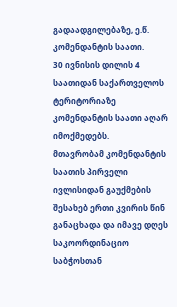გადაადგილებაზე, ე.წ. კომენდანტის საათი.
30 ივნისის დილის 4 საათიდან საქართველოს ტერიტორიაზე კომენდანტის საათი აღარ იმოქმედებს.
მთავრობამ კომენდანტის საათის პირველი ივლისიდან გაუქმების შესახებ ერთი კვირის წინ განაცხადა და იმავე დღეს საკოორდინაციო საბჭოსთან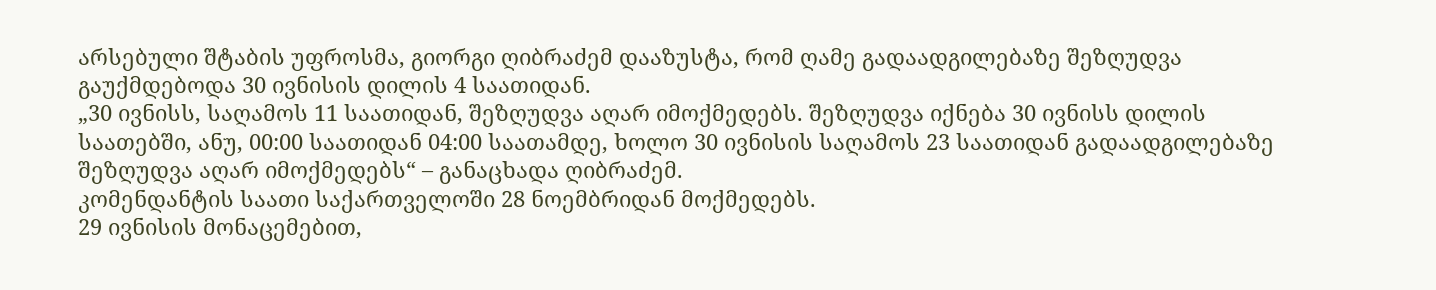არსებული შტაბის უფროსმა, გიორგი ღიბრაძემ დააზუსტა, რომ ღამე გადაადგილებაზე შეზღუდვა გაუქმდებოდა 30 ივნისის დილის 4 საათიდან.
„30 ივნისს, საღამოს 11 საათიდან, შეზღუდვა აღარ იმოქმედებს. შეზღუდვა იქნება 30 ივნისს დილის საათებში, ანუ, 00:00 საათიდან 04:00 საათამდე, ხოლო 30 ივნისის საღამოს 23 საათიდან გადაადგილებაზე შეზღუდვა აღარ იმოქმედებს“ – განაცხადა ღიბრაძემ.
კომენდანტის საათი საქართველოში 28 ნოემბრიდან მოქმედებს.
29 ივნისის მონაცემებით,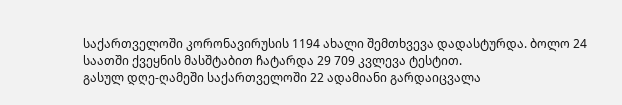საქართველოში კორონავირუსის 1194 ახალი შემთხვევა დადასტურდა. ბოლო 24 საათში ქვეყნის მასშტაბით ჩატარდა 29 709 კვლევა ტესტით.
გასულ დღე-ღამეში საქართველოში 22 ადამიანი გარდაიცვალა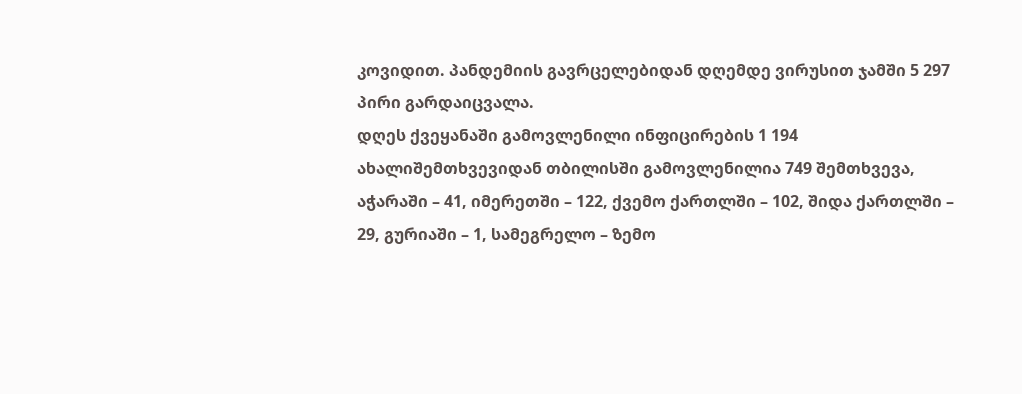კოვიდით. პანდემიის გავრცელებიდან დღემდე ვირუსით ჯამში 5 297 პირი გარდაიცვალა.
დღეს ქვეყანაში გამოვლენილი ინფიცირების 1 194 ახალიშემთხვევიდან თბილისში გამოვლენილია 749 შემთხვევა, აჭარაში – 41, იმერეთში – 122, ქვემო ქართლში – 102, შიდა ქართლში – 29, გურიაში – 1, სამეგრელო – ზემო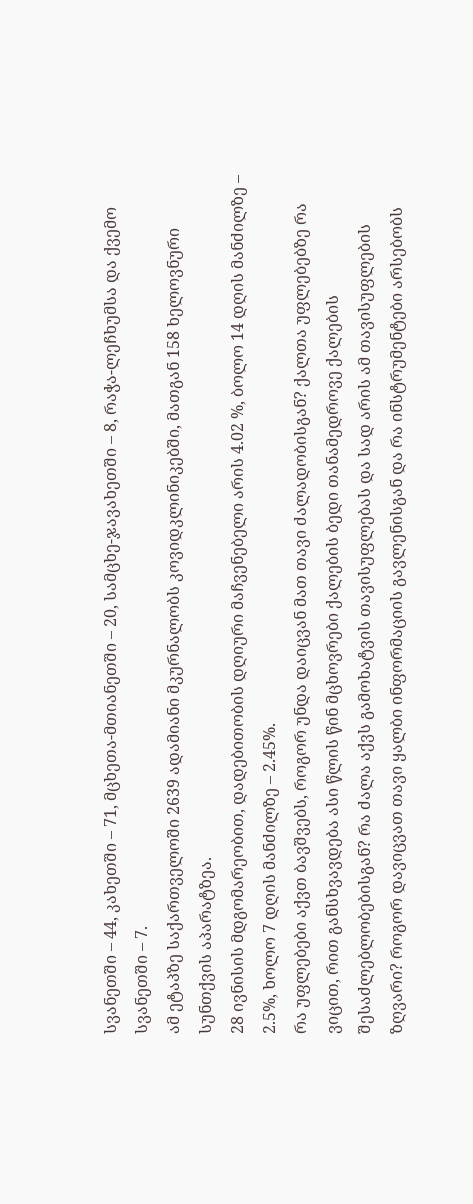სვანეთში – 44, კახეთში – 71, მცხეთა-მთიანეთში – 20, სამცხე-ჯავახეთში – 8, რაჭა-ლეჩხუმსა და ქვემო სვანეთში – 7.
ამ ეტაპზე საქართველოში 2639 ადამიანი მკურნალობს კოვიდკლინიკებში, მათგან 158 ხელოვნური სუნთქვის აპარატზეა.
28 ივნისის მდგომარეობით, დადებითობის დღიური მაჩვენებელი არის 4.02 %, ბოლო 14 დღის მანძილზე – 2.5%, ხოლო 7 დღის მანძილზე – 2.45%.
რა უფლებები აქვთ ბავშვებს, როგორ უნდა დაიცვან მათ თავი ძალადობისგან? ქალთა უფლებებზე რა ვიცით, რით განსხვავდება ასი წლის წინ მცხოვრები ქალების ბედი თანამედროვე ქალების შესაძლებლობებისგან? რა ძალა აქვს გამოხატვის თავისუფლებას და სად არის ამ თავისუფლების ზღვარი? როგორ დავიცვათ თავი ყალბი ინფორმაციის გავლენისგან და რა ინსტრუმენტები არსებობს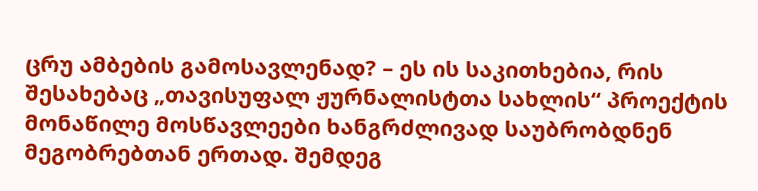ცრუ ამბების გამოსავლენად? – ეს ის საკითხებია, რის შესახებაც „თავისუფალ ჟურნალისტთა სახლის“ პროექტის მონაწილე მოსწავლეები ხანგრძლივად საუბრობდნენ მეგობრებთან ერთად. შემდეგ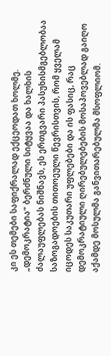კი ეს თემები საფიქრალად ექცეოდათ ხოლმე.
„დემოკრატია“ ბერძნული სიტყვაა და ხალხის ძალაუფლებას ნიშნავს, ეს ერთგვარი პასუხისმგებლობაა საზოგადოების თითოეული წევრისთვის, რომ ყველამ იცოდეს საკუთარი უფლებები და ის ფასიც, რაც დემოკრატიული ღირებულებების მოსაპოვებლად გაიღო აქამდე მოსულმა განვითარებულმა მსოფლიომ.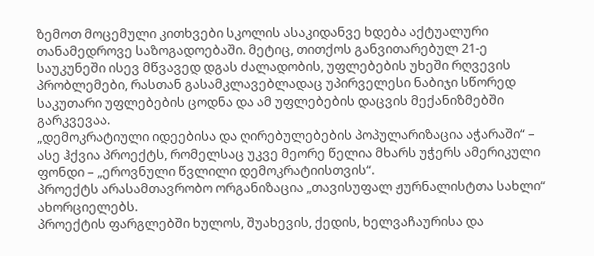ზემოთ მოცემული კითხვები სკოლის ასაკიდანვე ხდება აქტუალური თანამედროვე საზოგადოებაში. მეტიც, თითქოს განვითარებულ 21-ე საუკუნეში ისევ მწვავედ დგას ძალადობის, უფლებების უხეში რღვევის პრობლემები, რასთან გასამკლავებლადაც უპირველესი ნაბიჯი სწორედ საკუთარი უფლებების ცოდნა და ამ უფლებების დაცვის მექანიზმებში გარკვევაა.
„დემოკრატიული იდეებისა და ღირებულებების პოპულარიზაცია აჭარაში“ – ასე ჰქვია პროექტს, რომელსაც უკვე მეორე წელია მხარს უჭერს ამერიკული ფონდი – „ეროვნული წვლილი დემოკრატიისთვის“.
პროექტს არასამთავრობო ორგანიზაცია „თავისუფალ ჟურნალისტთა სახლი“ ახორციელებს.
პროექტის ფარგლებში ხულოს, შუახევის, ქედის, ხელვაჩაურისა და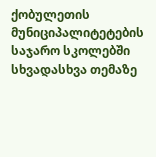ქობულეთის მუნიციპალიტეტების საჯარო სკოლებში სხვადასხვა თემაზე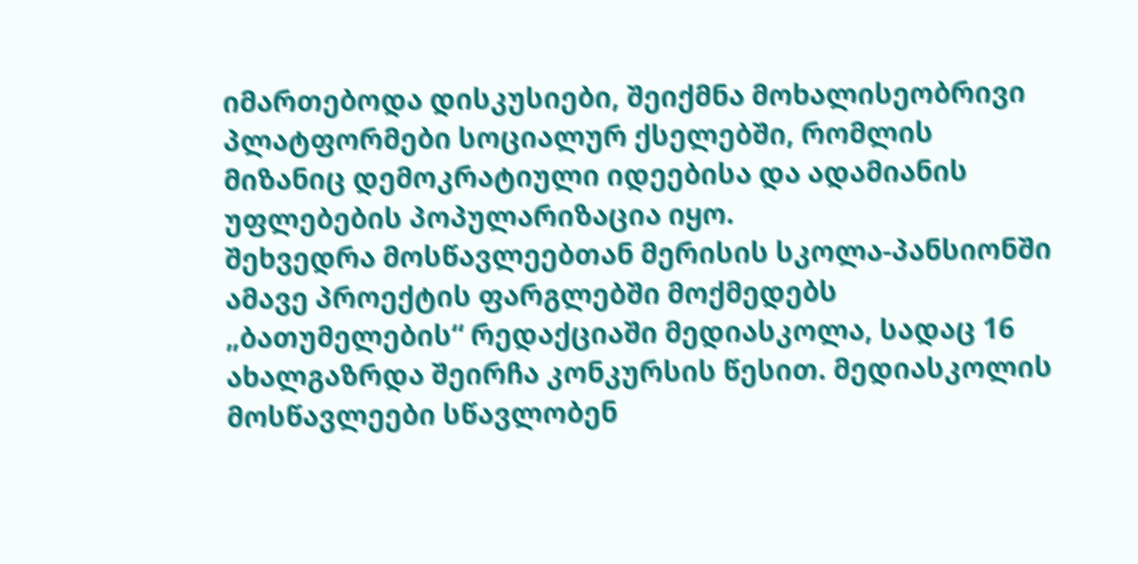იმართებოდა დისკუსიები, შეიქმნა მოხალისეობრივი პლატფორმები სოციალურ ქსელებში, რომლის მიზანიც დემოკრატიული იდეებისა და ადამიანის უფლებების პოპულარიზაცია იყო.
შეხვედრა მოსწავლეებთან მერისის სკოლა-პანსიონში
ამავე პროექტის ფარგლებში მოქმედებს „ბათუმელების“ რედაქციაში მედიასკოლა, სადაც 16 ახალგაზრდა შეირჩა კონკურსის წესით. მედიასკოლის მოსწავლეები სწავლობენ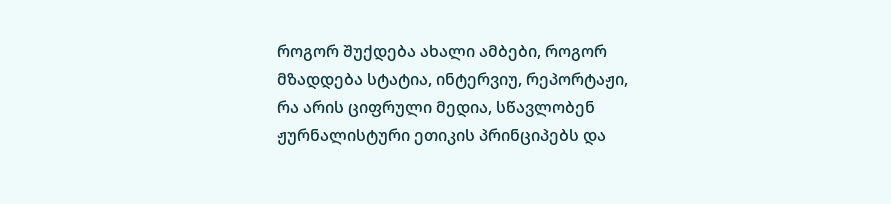როგორ შუქდება ახალი ამბები, როგორ მზადდება სტატია, ინტერვიუ, რეპორტაჟი, რა არის ციფრული მედია, სწავლობენ ჟურნალისტური ეთიკის პრინციპებს და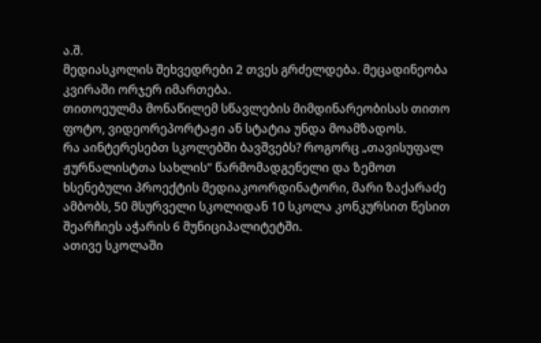ა.შ.
მედიასკოლის შეხვედრები 2 თვეს გრძელდება. მეცადინეობა კვირაში ორჯერ იმართება.
თითოეულმა მონაწილემ სწავლების მიმდინარეობისას თითო ფოტო, ვიდეორეპორტაჟი ან სტატია უნდა მოამზადოს.
რა აინტერესებთ სკოლებში ბავშვებს? როგორც „თავისუფალ ჟურნალისტთა სახლის“ წარმომადგენელი და ზემოთ ხსენებული პროექტის მედიაკოორდინატორი, მარი ზაქარაძე ამბობს, 50 მსურველი სკოლიდან 10 სკოლა კონკურსით წესით შეარჩიეს აჭარის 6 მუნიციპალიტეტში.
ათივე სკოლაში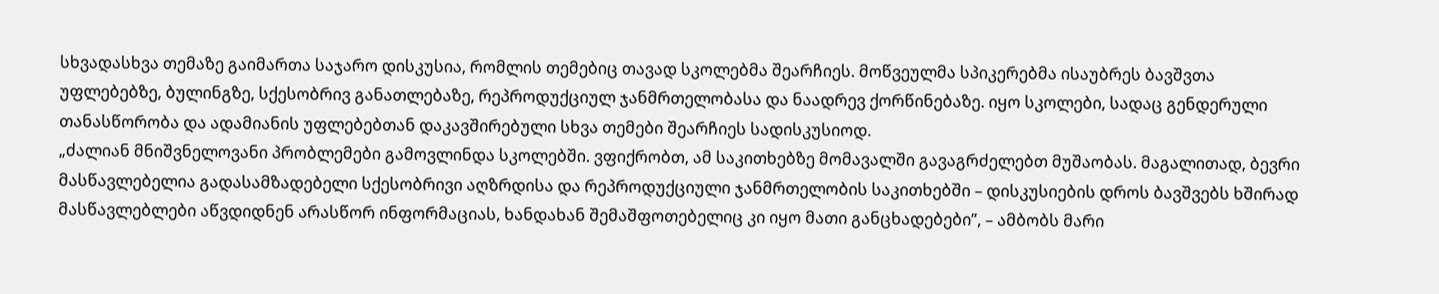სხვადასხვა თემაზე გაიმართა საჯარო დისკუსია, რომლის თემებიც თავად სკოლებმა შეარჩიეს. მოწვეულმა სპიკერებმა ისაუბრეს ბავშვთა უფლებებზე, ბულინგზე, სქესობრივ განათლებაზე, რეპროდუქციულ ჯანმრთელობასა და ნაადრევ ქორწინებაზე. იყო სკოლები, სადაც გენდერული თანასწორობა და ადამიანის უფლებებთან დაკავშირებული სხვა თემები შეარჩიეს სადისკუსიოდ.
„ძალიან მნიშვნელოვანი პრობლემები გამოვლინდა სკოლებში. ვფიქრობთ, ამ საკითხებზე მომავალში გავაგრძელებთ მუშაობას. მაგალითად, ბევრი მასწავლებელია გადასამზადებელი სქესობრივი აღზრდისა და რეპროდუქციული ჯანმრთელობის საკითხებში – დისკუსიების დროს ბავშვებს ხშირად მასწავლებლები აწვდიდნენ არასწორ ინფორმაციას, ხანდახან შემაშფოთებელიც კი იყო მათი განცხადებები”, – ამბობს მარი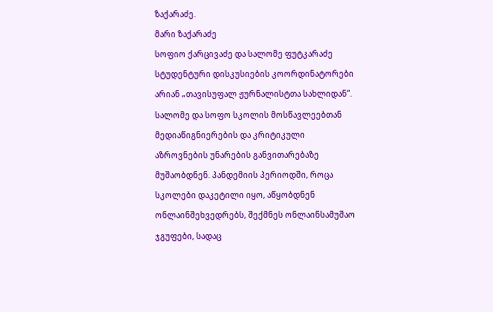ზაქარაძე.
მარი ზაქარაძე
სოფიო ქარცივაძე და სალომე ფუტკარაძე სტუდენტური დისკუსიების კოორდინატორები არიან „თავისუფალ ჟურნალისტთა სახლიდან“.
სალომე და სოფო სკოლის მოსწავლეებთან მედიაწიგნიერების და კრიტიკული აზროვნების უნარების განვითარებაზე მუშაობდნენ. პანდემიის პერიოდში, როცა სკოლები დაკეტილი იყო, აწყობდნენ ონლაინშეხვედრებს, შექმნეს ონლაინსამუშაო ჯგუფები, სადაც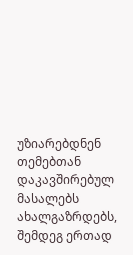უზიარებდნენ თემებთან დაკავშირებულ მასალებს ახალგაზრდებს, შემდეგ ერთად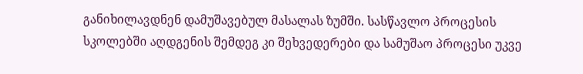განიხილავდნენ დამუშავებულ მასალას ზუმში. სასწავლო პროცესის სკოლებში აღდგენის შემდეგ კი შეხვედერები და სამუშაო პროცესი უკვე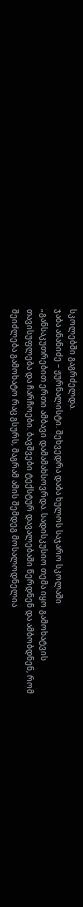სკოლებში გაგრძელდა.
ჯაბა ანანიძე – ჟურნალისტი. შეხვედრა დაბა ხულოს საჯარო სკოლაში
„განსაკუთრებით ერთი ამბავი დამამახსოვრდა. სადისკუსიო თემა იყო გამოხატვის თავისუფლება და ჩარჩოები. ბავშვები ტექსტურ დავალებაში წერდნენ და ამბობდნენ, რომ შეიძლება გამოხატო რაც გსურს, მაგრამ ამის შემდეგ მოსალოდნელია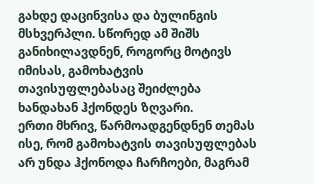გახდე დაცინვისა და ბულინგის მსხვერპლი. სწორედ ამ შიშს განიხილავდნენ, როგორც მოტივს იმისას, გამოხატვის თავისუფლებასაც შეიძლება ხანდახან ჰქონდეს ზღვარი.
ერთი მხრივ, წარმოადგენდნენ თემას ისე, რომ გამოხატვის თავისუფლებას არ უნდა ჰქონოდა ჩარჩოები, მაგრამ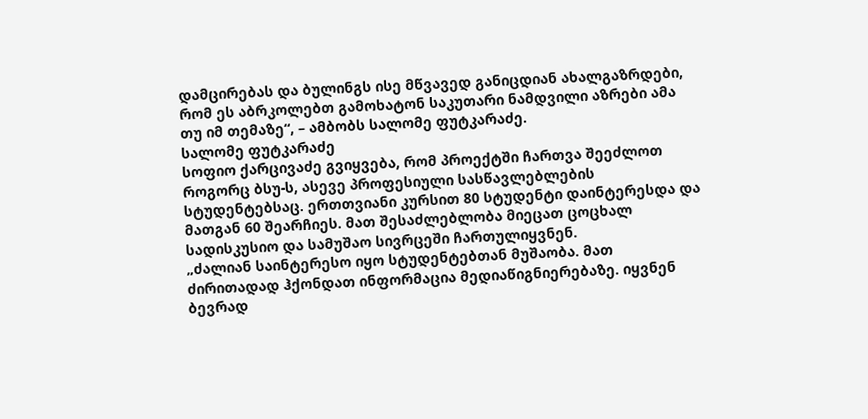დამცირებას და ბულინგს ისე მწვავედ განიცდიან ახალგაზრდები, რომ ეს აბრკოლებთ გამოხატონ საკუთარი ნამდვილი აზრები ამა თუ იმ თემაზე“, – ამბობს სალომე ფუტკარაძე.
სალომე ფუტკარაძე
სოფიო ქარცივაძე გვიყვება, რომ პროექტში ჩართვა შეეძლოთ როგორც ბსუ-ს, ასევე პროფესიული სასწავლებლების სტუდენტებსაც. ერთთვიანი კურსით 80 სტუდენტი დაინტერესდა და მათგან 60 შეარჩიეს. მათ შესაძლებლობა მიეცათ ცოცხალ სადისკუსიო და სამუშაო სივრცეში ჩართულიყვნენ.
„ძალიან საინტერესო იყო სტუდენტებთან მუშაობა. მათ ძირითადად ჰქონდათ ინფორმაცია მედიაწიგნიერებაზე. იყვნენ ბევრად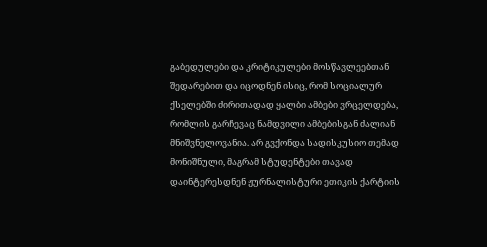გაბედულები და კრიტიკულები მოსწავლეებთან შედარებით და იცოდნენ ისიც, რომ სოციალურ ქსელებში ძირითადად ყალბი ამბები ვრცელდება, რომლის გარჩევაც ნამდვილი ამბებისგან ძალიან მნიშვნელოვანია. არ გვქონდა სადისკუსიო თემად მონიშნული, მაგრამ სტუდენტები თავად დაინტერესდნენ ჟურნალისტური ეთიკის ქარტიის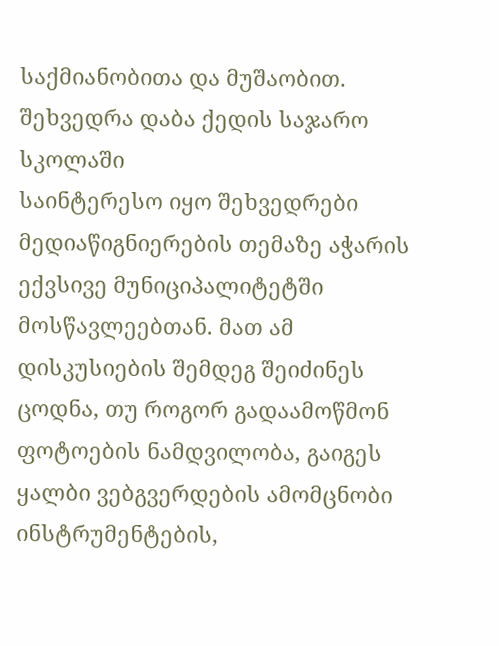საქმიანობითა და მუშაობით.
შეხვედრა დაბა ქედის საჯარო სკოლაში
საინტერესო იყო შეხვედრები მედიაწიგნიერების თემაზე აჭარის ექვსივე მუნიციპალიტეტში მოსწავლეებთან. მათ ამ დისკუსიების შემდეგ შეიძინეს ცოდნა, თუ როგორ გადაამოწმონ ფოტოების ნამდვილობა, გაიგეს ყალბი ვებგვერდების ამომცნობი ინსტრუმენტების,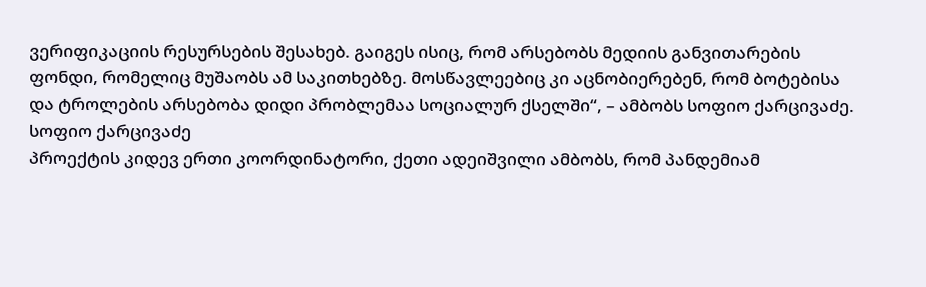ვერიფიკაციის რესურსების შესახებ. გაიგეს ისიც, რომ არსებობს მედიის განვითარების ფონდი, რომელიც მუშაობს ამ საკითხებზე. მოსწავლეებიც კი აცნობიერებენ, რომ ბოტებისა და ტროლების არსებობა დიდი პრობლემაა სოციალურ ქსელში“, – ამბობს სოფიო ქარცივაძე.
სოფიო ქარცივაძე
პროექტის კიდევ ერთი კოორდინატორი, ქეთი ადეიშვილი ამბობს, რომ პანდემიამ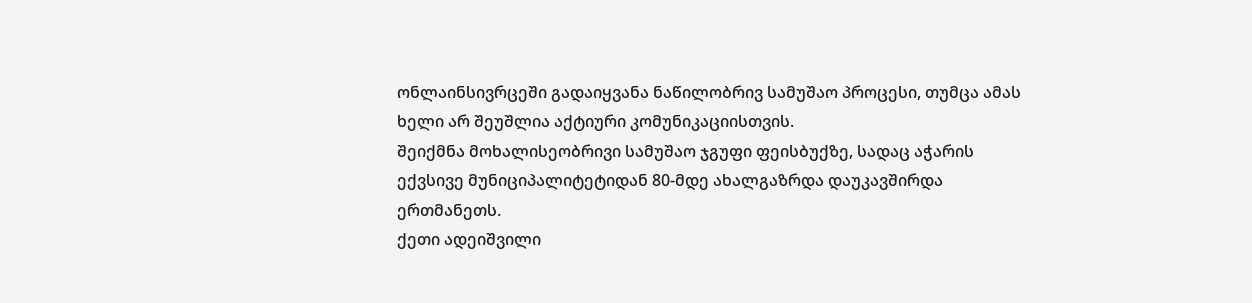ონლაინსივრცეში გადაიყვანა ნაწილობრივ სამუშაო პროცესი, თუმცა ამას ხელი არ შეუშლია აქტიური კომუნიკაციისთვის.
შეიქმნა მოხალისეობრივი სამუშაო ჯგუფი ფეისბუქზე, სადაც აჭარის ექვსივე მუნიციპალიტეტიდან 80-მდე ახალგაზრდა დაუკავშირდა ერთმანეთს.
ქეთი ადეიშვილი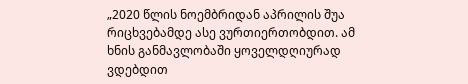„2020 წლის ნოემბრიდან აპრილის შუა რიცხვებამდე ასე ვურთიერთობდით. ამ ხნის განმავლობაში ყოველდღიურად ვდებდით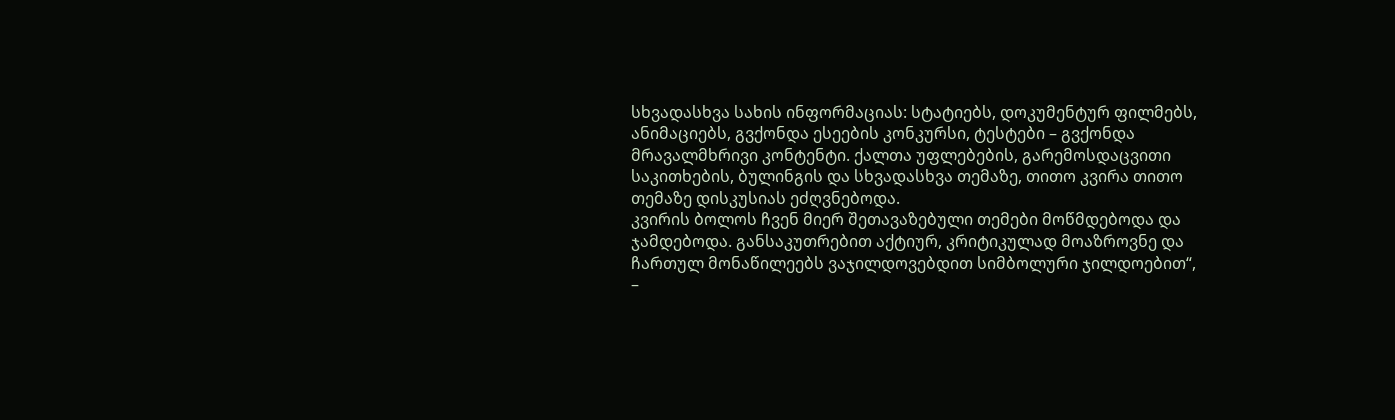სხვადასხვა სახის ინფორმაციას: სტატიებს, დოკუმენტურ ფილმებს, ანიმაციებს, გვქონდა ესეების კონკურსი, ტესტები – გვქონდა მრავალმხრივი კონტენტი. ქალთა უფლებების, გარემოსდაცვითი საკითხების, ბულინგის და სხვადასხვა თემაზე, თითო კვირა თითო თემაზე დისკუსიას ეძღვნებოდა.
კვირის ბოლოს ჩვენ მიერ შეთავაზებული თემები მოწმდებოდა და ჯამდებოდა. განსაკუთრებით აქტიურ, კრიტიკულად მოაზროვნე და ჩართულ მონაწილეებს ვაჯილდოვებდით სიმბოლური ჯილდოებით“, –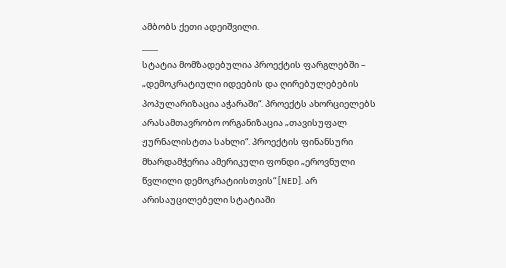ამბობს ქეთი ადეიშვილი.
____
სტატია მომზადებულია პროექტის ფარგლებში – „დემოკრატიული იდეების და ღირებულებების პოპულარიზაცია აჭარაში“. პროექტს ახორციელებს არასამთავრობო ორგანიზაცია „თავისუფალ ჟურნალისტთა სახლი“. პროექტის ფინანსური მხარდამჭერია ამერიკული ფონდი „ეროვნული წვლილი დემოკრატიისთვის“ [NED]. არ არისაუცილებელი სტატიაში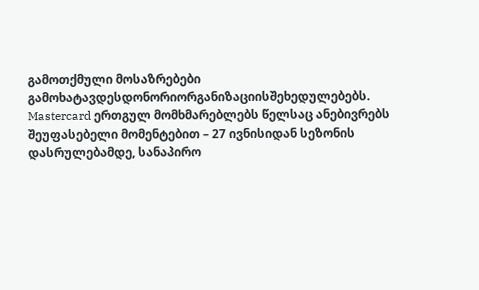გამოთქმული მოსაზრებები გამოხატავდესდონორიორგანიზაციისშეხედულებებს.
Mastercard ერთგულ მომხმარებლებს წელსაც ანებივრებს შეუფასებელი მომენტებით – 27 ივნისიდან სეზონის დასრულებამდე, სანაპირო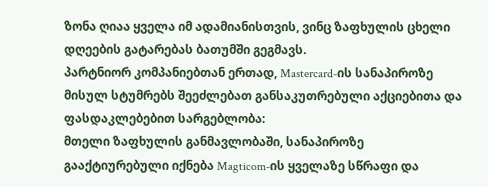ზონა ღიაა ყველა იმ ადამიანისთვის, ვინც ზაფხულის ცხელი დღეების გატარებას ბათუმში გეგმავს.
პარტნიორ კომპანიებთან ერთად, Mastercard-ის სანაპიროზე მისულ სტუმრებს შეეძლებათ განსაკუთრებული აქციებითა და ფასდაკლებებით სარგებლობა:
მთელი ზაფხულის განმავლობაში, სანაპიროზე გააქტიურებული იქნება Magticom-ის ყველაზე სწრაფი და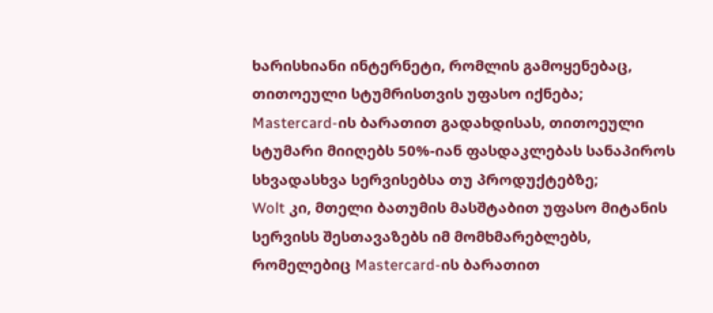ხარისხიანი ინტერნეტი, რომლის გამოყენებაც, თითოეული სტუმრისთვის უფასო იქნება;
Mastercard-ის ბარათით გადახდისას, თითოეული სტუმარი მიიღებს 50%-იან ფასდაკლებას სანაპიროს სხვადასხვა სერვისებსა თუ პროდუქტებზე;
Wolt კი, მთელი ბათუმის მასშტაბით უფასო მიტანის სერვისს შესთავაზებს იმ მომხმარებლებს, რომელებიც Mastercard-ის ბარათით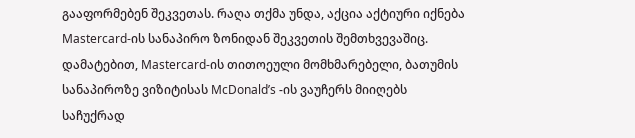გააფორმებენ შეკვეთას. რაღა თქმა უნდა, აქცია აქტიური იქნება Mastercard-ის სანაპირო ზონიდან შეკვეთის შემთხვევაშიც.
დამატებით, Mastercard-ის თითოეული მომხმარებელი, ბათუმის სანაპიროზე ვიზიტისას McDonald’s -ის ვაუჩერს მიიღებს საჩუქრად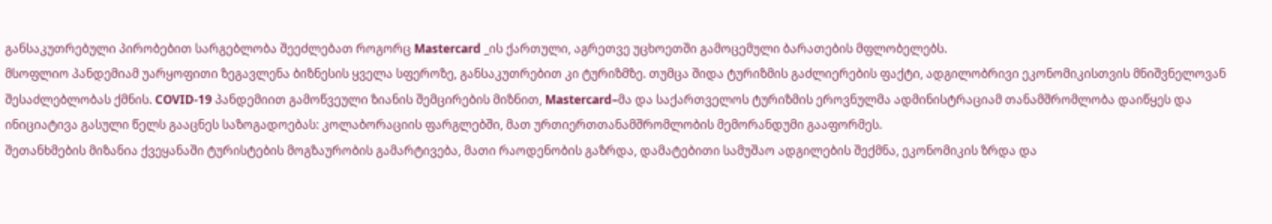განსაკუთრებული პირობებით სარგებლობა შეეძლებათ როგორც Mastercard _ის ქართული, აგრეთვე უცხოეთში გამოცემული ბარათების მფლობელებს.
მსოფლიო პანდემიამ უარყოფითი ზეგავლენა ბიზნესის ყველა სფეროზე, განსაკუთრებით კი ტურიზმზე. თუმცა შიდა ტურიზმის გაძლიერების ფაქტი, ადგილობრივი ეკონომიკისთვის მნიშვნელოვან შესაძლებლობას ქმნის. COVID-19 პანდემიით გამოწვეული ზიანის შემცირების მიზნით, Mastercard–მა და საქართველოს ტურიზმის ეროვნულმა ადმინისტრაციამ თანამშრომლობა დაიწყეს და ინიციატივა გასული წელს გააცნეს საზოგადოებას: კოლაბორაციის ფარგლებში, მათ ურთიერთთანამშრომლობის მემორანდუმი გააფორმეს.
შეთანხმების მიზანია ქვეყანაში ტურისტების მოგზაურობის გამარტივება, მათი რაოდენობის გაზრდა, დამატებითი სამუშაო ადგილების შექმნა, ეკონომიკის ზრდა და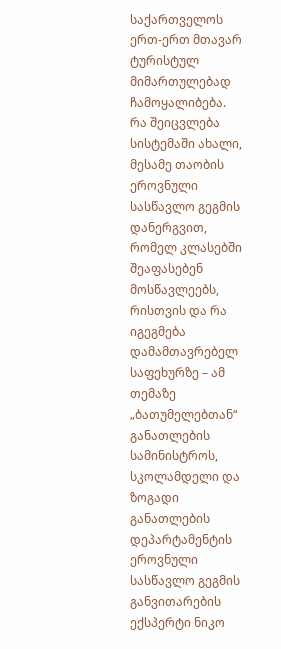საქართველოს ერთ-ერთ მთავარ ტურისტულ მიმართულებად ჩამოყალიბება.
რა შეიცვლება სისტემაში ახალი, მესამე თაობის ეროვნული სასწავლო გეგმის დანერგვით, რომელ კლასებში შეაფასებენ მოსწავლეებს, რისთვის და რა იგეგმება დამამთავრებელ საფეხურზე – ამ თემაზე „ბათუმელებთან“ განათლების სამინისტროს, სკოლამდელი და ზოგადი განათლების დეპარტამენტის ეროვნული სასწავლო გეგმის განვითარების ექსპერტი ნიკო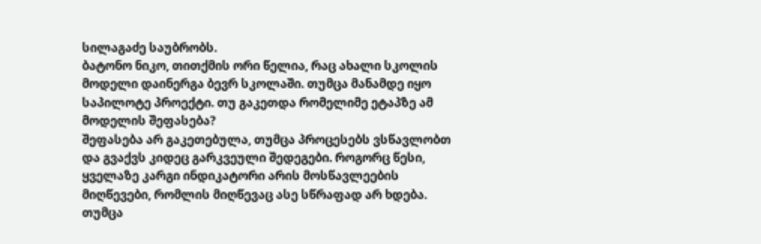სილაგაძე საუბრობს.
ბატონო ნიკო, თითქმის ორი წელია, რაც ახალი სკოლის მოდელი დაინერგა ბევრ სკოლაში. თუმცა მანამდე იყო საპილოტე პროექტი. თუ გაკეთდა რომელიმე ეტაპზე ამ მოდელის შეფასება?
შეფასება არ გაკეთებულა, თუმცა პროცესებს ვსწავლობთ და გვაქვს კიდეც გარკვეული შედეგები. როგორც წესი, ყველაზე კარგი ინდიკატორი არის მოსწავლეების მიღწევები, რომლის მიღწევაც ასე სწრაფად არ ხდება. თუმცა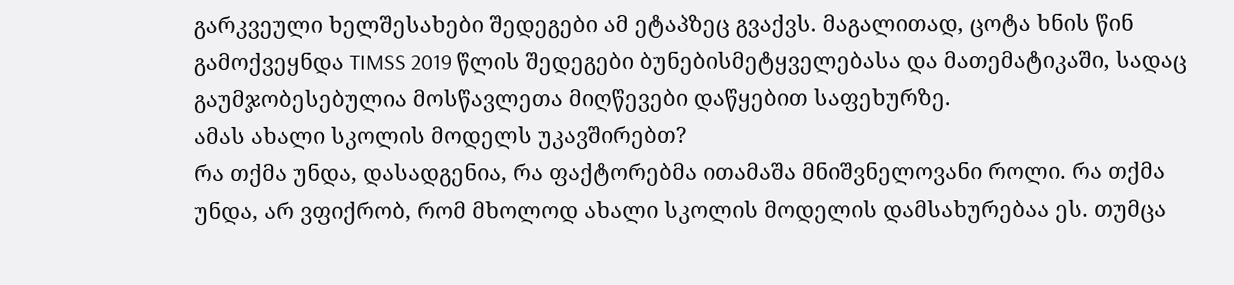გარკვეული ხელშესახები შედეგები ამ ეტაპზეც გვაქვს. მაგალითად, ცოტა ხნის წინ გამოქვეყნდა TIMSS 2019 წლის შედეგები ბუნებისმეტყველებასა და მათემატიკაში, სადაც გაუმჯობესებულია მოსწავლეთა მიღწევები დაწყებით საფეხურზე.
ამას ახალი სკოლის მოდელს უკავშირებთ?
რა თქმა უნდა, დასადგენია, რა ფაქტორებმა ითამაშა მნიშვნელოვანი როლი. რა თქმა უნდა, არ ვფიქრობ, რომ მხოლოდ ახალი სკოლის მოდელის დამსახურებაა ეს. თუმცა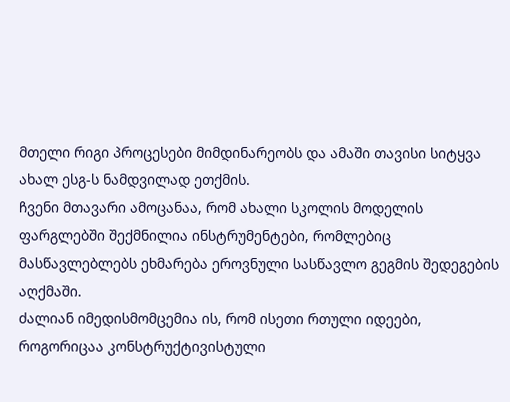მთელი რიგი პროცესები მიმდინარეობს და ამაში თავისი სიტყვა ახალ ესგ-ს ნამდვილად ეთქმის.
ჩვენი მთავარი ამოცანაა, რომ ახალი სკოლის მოდელის ფარგლებში შექმნილია ინსტრუმენტები, რომლებიც მასწავლებლებს ეხმარება ეროვნული სასწავლო გეგმის შედეგების აღქმაში.
ძალიან იმედისმომცემია ის, რომ ისეთი რთული იდეები, როგორიცაა კონსტრუქტივისტული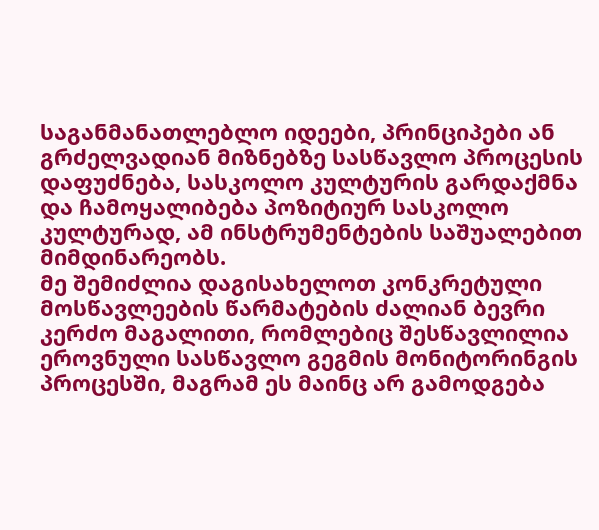საგანმანათლებლო იდეები, პრინციპები ან გრძელვადიან მიზნებზე სასწავლო პროცესის დაფუძნება, სასკოლო კულტურის გარდაქმნა და ჩამოყალიბება პოზიტიურ სასკოლო კულტურად, ამ ინსტრუმენტების საშუალებით მიმდინარეობს.
მე შემიძლია დაგისახელოთ კონკრეტული მოსწავლეების წარმატების ძალიან ბევრი კერძო მაგალითი, რომლებიც შესწავლილია ეროვნული სასწავლო გეგმის მონიტორინგის პროცესში, მაგრამ ეს მაინც არ გამოდგება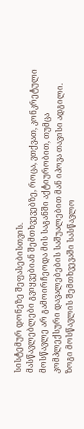სისტემურ დონეზე შეფასებისთვის.
მასწავლებლები გვიყვებიან შემთხვევებზე, როცა, ვთქვათ, კონკრეტული მოსწავლე არ გამოირჩეოდა მის საგანში აქტიურობით, თუმცა კომპლექსური დავალებების საშუალებით მან იპოვა თავისი ადგილი. ზოგი მოსწავლის შემთხვევაში სასწავლო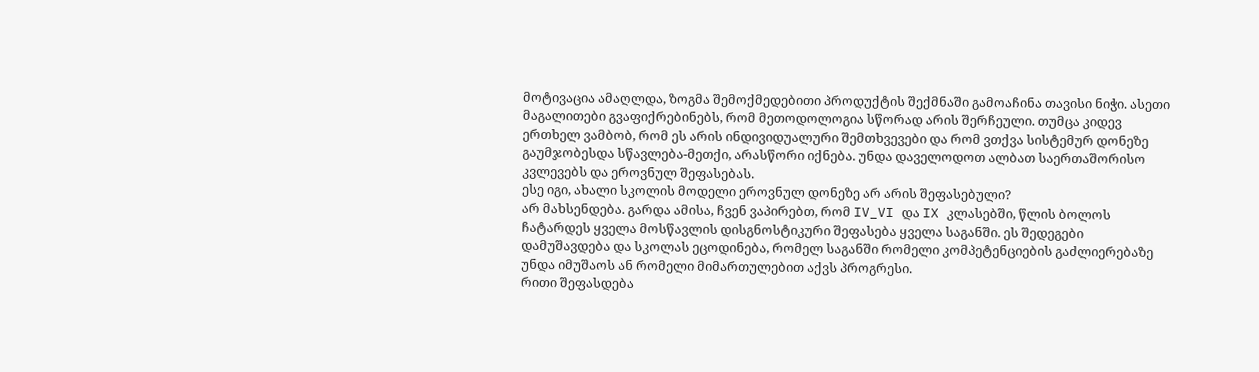მოტივაცია ამაღლდა, ზოგმა შემოქმედებითი პროდუქტის შექმნაში გამოაჩინა თავისი ნიჭი. ასეთი მაგალითები გვაფიქრებინებს, რომ მეთოდოლოგია სწორად არის შერჩეული. თუმცა კიდევ ერთხელ ვამბობ, რომ ეს არის ინდივიდუალური შემთხვევები და რომ ვთქვა სისტემურ დონეზე გაუმჯობესდა სწავლება-მეთქი, არასწორი იქნება. უნდა დაველოდოთ ალბათ საერთაშორისო კვლევებს და ეროვნულ შეფასებას.
ესე იგი, ახალი სკოლის მოდელი ეროვნულ დონეზე არ არის შეფასებული?
არ მახსენდება. გარდა ამისა, ჩვენ ვაპირებთ, რომ IV_VI და IX კლასებში, წლის ბოლოს ჩატარდეს ყველა მოსწავლის დისგნოსტიკური შეფასება ყველა საგანში. ეს შედეგები დამუშავდება და სკოლას ეცოდინება, რომელ საგანში რომელი კომპეტენციების გაძლიერებაზე უნდა იმუშაოს ან რომელი მიმართულებით აქვს პროგრესი.
რითი შეფასდება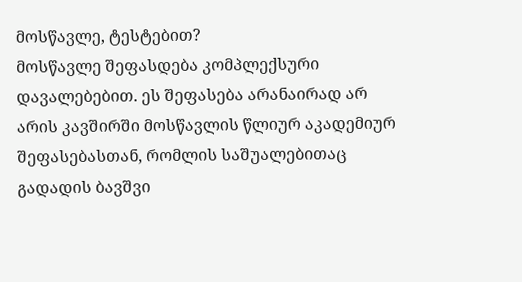მოსწავლე, ტესტებით?
მოსწავლე შეფასდება კომპლექსური დავალებებით. ეს შეფასება არანაირად არ არის კავშირში მოსწავლის წლიურ აკადემიურ შეფასებასთან, რომლის საშუალებითაც გადადის ბავშვი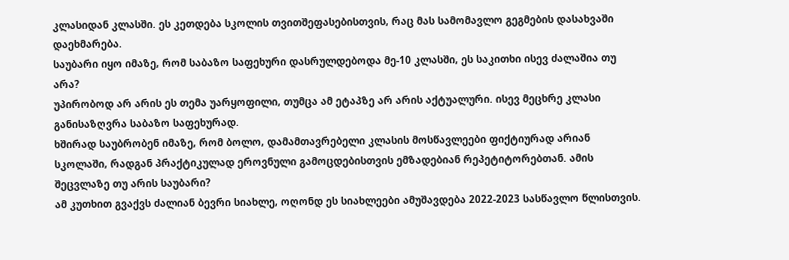კლასიდან კლასში. ეს კეთდება სკოლის თვითშეფასებისთვის, რაც მას სამომავლო გეგმების დასახვაში დაეხმარება.
საუბარი იყო იმაზე, რომ საბაზო საფეხური დასრულდებოდა მე-10 კლასში, ეს საკითხი ისევ ძალაშია თუ არა?
უპირობოდ არ არის ეს თემა უარყოფილი, თუმცა ამ ეტაპზე არ არის აქტუალური. ისევ მეცხრე კლასი განისაზღვრა საბაზო საფეხურად.
ხშირად საუბრობენ იმაზე, რომ ბოლო, დამამთავრებელი კლასის მოსწავლეები ფიქტიურად არიან სკოლაში, რადგან პრაქტიკულად ეროვნული გამოცდებისთვის ემზადებიან რეპეტიტორებთან. ამის შეცვლაზე თუ არის საუბარი?
ამ კუთხით გვაქვს ძალიან ბევრი სიახლე, ოღონდ ეს სიახლეები ამუშავდება 2022-2023 სასწავლო წლისთვის.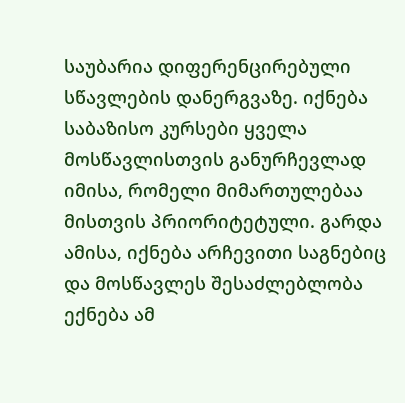საუბარია დიფერენცირებული სწავლების დანერგვაზე. იქნება საბაზისო კურსები ყველა მოსწავლისთვის განურჩევლად იმისა, რომელი მიმართულებაა მისთვის პრიორიტეტული. გარდა ამისა, იქნება არჩევითი საგნებიც და მოსწავლეს შესაძლებლობა ექნება ამ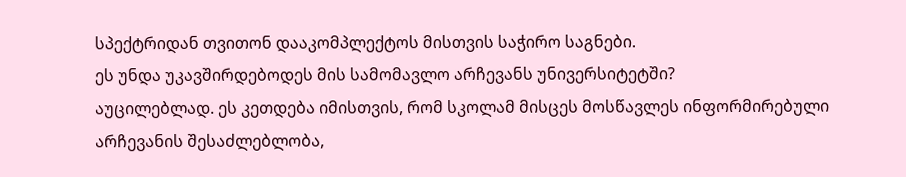სპექტრიდან თვითონ დააკომპლექტოს მისთვის საჭირო საგნები.
ეს უნდა უკავშირდებოდეს მის სამომავლო არჩევანს უნივერსიტეტში?
აუცილებლად. ეს კეთდება იმისთვის, რომ სკოლამ მისცეს მოსწავლეს ინფორმირებული არჩევანის შესაძლებლობა,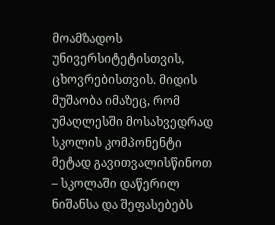მოამზადოს უნივერსიტეტისთვის, ცხოვრებისთვის. მიდის მუშაობა იმაზეც, რომ უმაღლესში მოსახვედრად სკოლის კომპონენტი მეტად გავითვალისწინოთ – სკოლაში დაწერილ ნიშანსა და შეფასებებს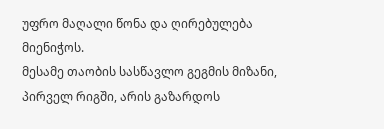უფრო მაღალი წონა და ღირებულება მიენიჭოს.
მესამე თაობის სასწავლო გეგმის მიზანი, პირველ რიგში, არის გაზარდოს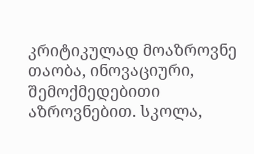კრიტიკულად მოაზროვნე თაობა, ინოვაციური, შემოქმედებითი აზროვნებით. სკოლა,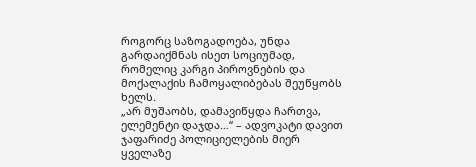როგორც საზოგადოება, უნდა გარდაიქმნას ისეთ სოციუმად, რომელიც კარგი პიროვნების და მოქალაქის ჩამოყალიბებას შეუწყობს ხელს.
„არ მუშაობს, დამავიწყდა ჩართვა, ელემენტი დაჯდა…“ – ადვოკატი დავით ჯაფარიძე პოლიციელების მიერ ყველაზე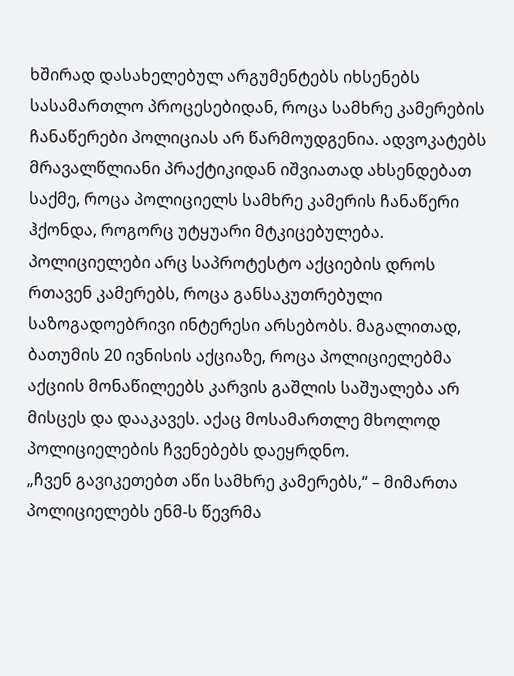ხშირად დასახელებულ არგუმენტებს იხსენებს სასამართლო პროცესებიდან, როცა სამხრე კამერების ჩანაწერები პოლიციას არ წარმოუდგენია. ადვოკატებს მრავალწლიანი პრაქტიკიდან იშვიათად ახსენდებათ საქმე, როცა პოლიციელს სამხრე კამერის ჩანაწერი ჰქონდა, როგორც უტყუარი მტკიცებულება.
პოლიციელები არც საპროტესტო აქციების დროს რთავენ კამერებს, როცა განსაკუთრებული საზოგადოებრივი ინტერესი არსებობს. მაგალითად, ბათუმის 20 ივნისის აქციაზე, როცა პოლიციელებმა აქციის მონაწილეებს კარვის გაშლის საშუალება არ მისცეს და დააკავეს. აქაც მოსამართლე მხოლოდ პოლიციელების ჩვენებებს დაეყრდნო.
„ჩვენ გავიკეთებთ აწი სამხრე კამერებს,“ – მიმართა პოლიციელებს ენმ-ს წევრმა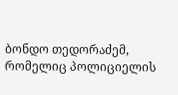ბონდო თედორაძემ, რომელიც პოლიციელის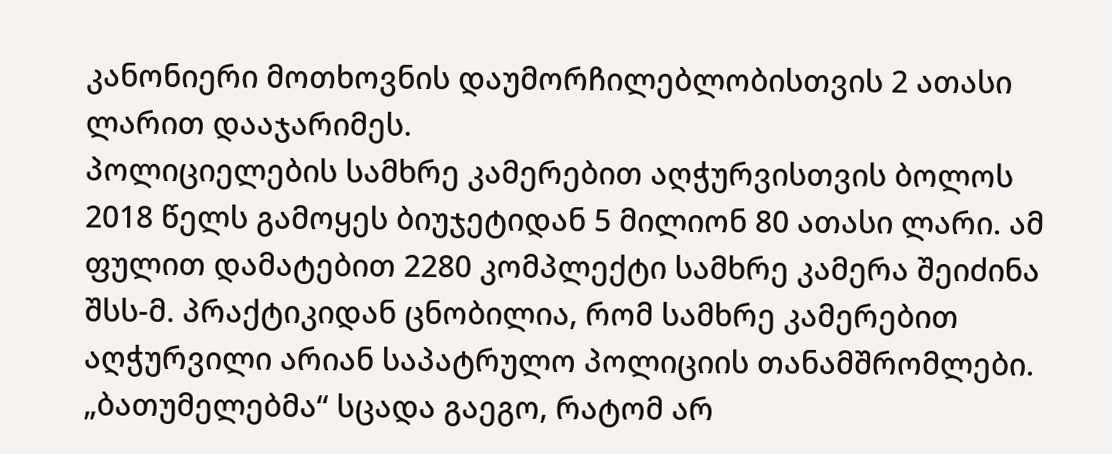კანონიერი მოთხოვნის დაუმორჩილებლობისთვის 2 ათასი ლარით დააჯარიმეს.
პოლიციელების სამხრე კამერებით აღჭურვისთვის ბოლოს 2018 წელს გამოყეს ბიუჯეტიდან 5 მილიონ 80 ათასი ლარი. ამ ფულით დამატებით 2280 კომპლექტი სამხრე კამერა შეიძინა შსს-მ. პრაქტიკიდან ცნობილია, რომ სამხრე კამერებით აღჭურვილი არიან საპატრულო პოლიციის თანამშრომლები. „ბათუმელებმა“ სცადა გაეგო, რატომ არ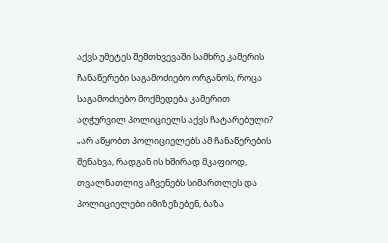აქვს უმეტეს შემთხვევაში სამხრე კამერის ჩანაწერები საგამოძიებო ორგანოს, როცა საგამოძიებო მოქმედება კამერით აღჭურვილ პოლიციელს აქვს ჩატარებული?
„არ აწყობთ პოლიციელებს ამ ჩანაწერების შენახვა, რადგან ის ხშირად მკაფიოდ, თვალნათლივ აჩვენებს სიმართლეს და პოლიციელები იმიზეზებენ, ბაზა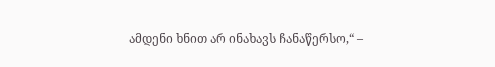ამდენი ხნით არ ინახავს ჩანაწერსო,“ –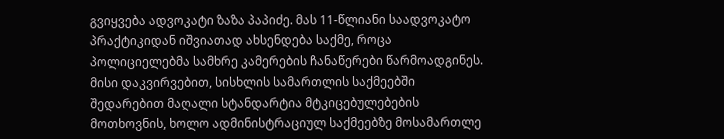გვიყვება ადვოკატი ზაზა პაპიძე. მას 11-წლიანი საადვოკატო პრაქტიკიდან იშვიათად ახსენდება საქმე, როცა პოლიციელებმა სამხრე კამერების ჩანაწერები წარმოადგინეს. მისი დაკვირვებით, სისხლის სამართლის საქმეებში შედარებით მაღალი სტანდარტია მტკიცებულებების მოთხოვნის, ხოლო ადმინისტრაციულ საქმეებზე მოსამართლე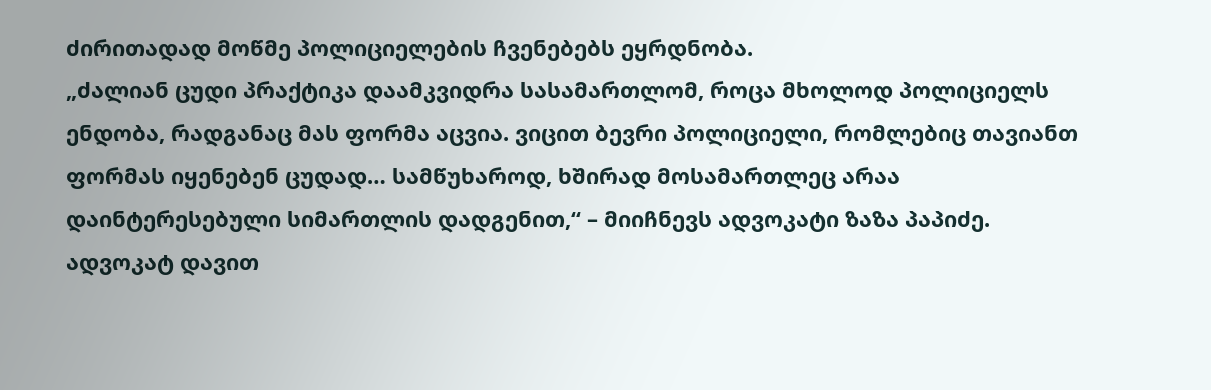ძირითადად მოწმე პოლიციელების ჩვენებებს ეყრდნობა.
„ძალიან ცუდი პრაქტიკა დაამკვიდრა სასამართლომ, როცა მხოლოდ პოლიციელს ენდობა, რადგანაც მას ფორმა აცვია. ვიცით ბევრი პოლიციელი, რომლებიც თავიანთ ფორმას იყენებენ ცუდად… სამწუხაროდ, ხშირად მოსამართლეც არაა დაინტერესებული სიმართლის დადგენით,“ – მიიჩნევს ადვოკატი ზაზა პაპიძე.
ადვოკატ დავით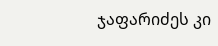ჯაფარიძეს კი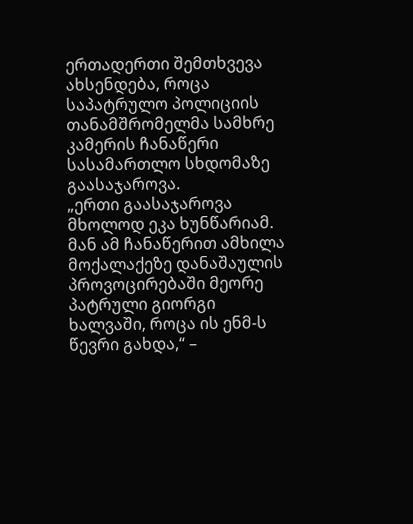ერთადერთი შემთხვევა ახსენდება, როცა საპატრულო პოლიციის თანამშრომელმა სამხრე კამერის ჩანაწერი სასამართლო სხდომაზე გაასაჯაროვა.
„ერთი გაასაჯაროვა მხოლოდ ეკა ხუნწარიამ. მან ამ ჩანაწერით ამხილა მოქალაქეზე დანაშაულის პროვოცირებაში მეორე პატრული გიორგი ხალვაში, როცა ის ენმ-ს წევრი გახდა,“ –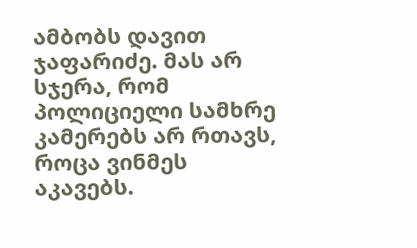ამბობს დავით ჯაფარიძე. მას არ სჯერა, რომ პოლიციელი სამხრე კამერებს არ რთავს, როცა ვინმეს აკავებს.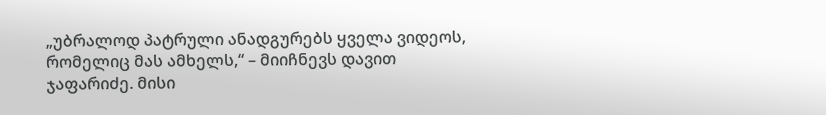„უბრალოდ პატრული ანადგურებს ყველა ვიდეოს, რომელიც მას ამხელს,“ – მიიჩნევს დავით ჯაფარიძე. მისი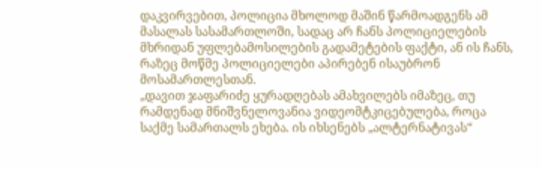დაკვირვებით, პოლიცია მხოლოდ მაშინ წარმოადგენს ამ მასალას სასამართლოში, სადაც არ ჩანს პოლიციელების მხრიდან უფლებამოსილების გადამეტების ფაქტი, ან ის ჩანს, რაზეც მოწმე პოლიციელები აპირებენ ისაუბრონ მოსამართლესთან.
„დავით ჯაფარიძე ყურადღებას ამახვილებს იმაზეც, თუ რამდენად მნიშვნელოვანია ვიდეომტკიცებულება, როცა საქმე სამართალს ეხება. ის იხსენებს „ალტერნატივას“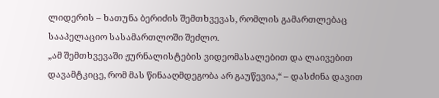ლიდერის – ხათუნა ბერიძის შემთხვევას, რომლის გამართლებაც სააპელაციო სასამართლოში შეძლო.
„ამ შემთხვევაში ჟურნალისტების ვიდეომასალებით და ლაივებით დავამტკიცე, რომ მას წინააღმდეგობა არ გაუწევია,“ – დასძინა დავით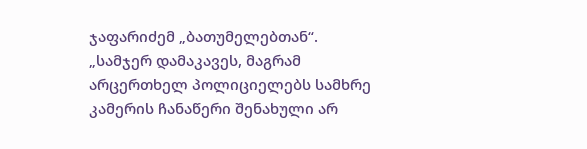ჯაფარიძემ „ბათუმელებთან“.
„სამჯერ დამაკავეს, მაგრამ არცერთხელ პოლიციელებს სამხრე კამერის ჩანაწერი შენახული არ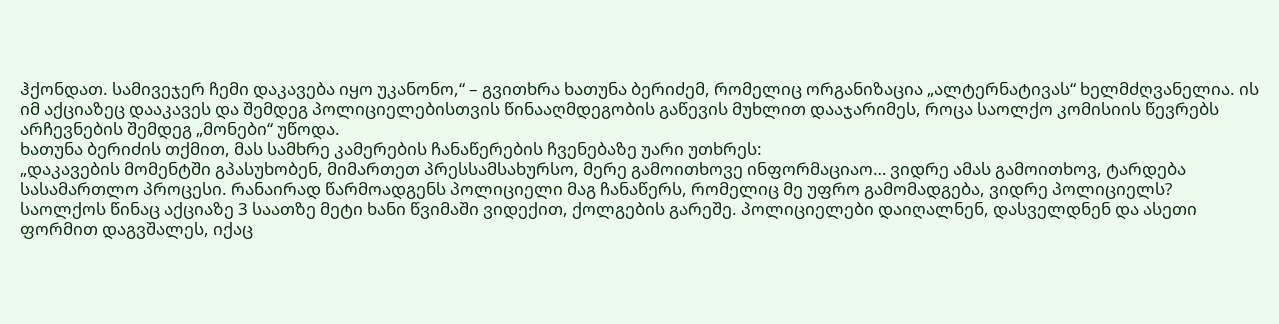ჰქონდათ. სამივეჯერ ჩემი დაკავება იყო უკანონო,“ – გვითხრა ხათუნა ბერიძემ, რომელიც ორგანიზაცია „ალტერნატივას“ ხელმძღვანელია. ის იმ აქციაზეც დააკავეს და შემდეგ პოლიციელებისთვის წინააღმდეგობის გაწევის მუხლით დააჯარიმეს, როცა საოლქო კომისიის წევრებს არჩევნების შემდეგ „მონები“ უწოდა.
ხათუნა ბერიძის თქმით, მას სამხრე კამერების ჩანაწერების ჩვენებაზე უარი უთხრეს:
„დაკავების მომენტში გპასუხობენ, მიმართეთ პრესსამსახურსო, მერე გამოითხოვე ინფორმაციაო… ვიდრე ამას გამოითხოვ, ტარდება სასამართლო პროცესი. რანაირად წარმოადგენს პოლიციელი მაგ ჩანაწერს, რომელიც მე უფრო გამომადგება, ვიდრე პოლიციელს?
საოლქოს წინაც აქციაზე 3 საათზე მეტი ხანი წვიმაში ვიდექით, ქოლგების გარეშე. პოლიციელები დაიღალნენ, დასველდნენ და ასეთი ფორმით დაგვშალეს, იქაც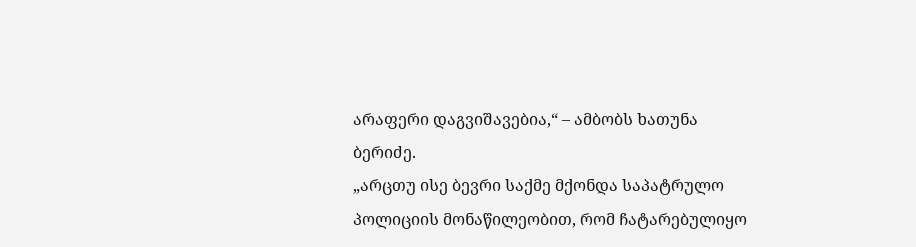არაფერი დაგვიშავებია,“ – ამბობს ხათუნა ბერიძე.
„არცთუ ისე ბევრი საქმე მქონდა საპატრულო პოლიციის მონაწილეობით, რომ ჩატარებულიყო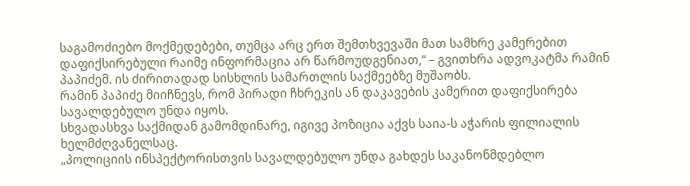საგამოძიებო მოქმედებები, თუმცა არც ერთ შემთხვევაში მათ სამხრე კამერებით დაფიქსირებული რაიმე ინფორმაცია არ წარმოუდგენიათ,“ – გვითხრა ადვოკატმა რამინ პაპიძემ. ის ძირითადად სისხლის სამართლის საქმეებზე მუშაობს.
რამინ პაპიძე მიიჩნევს, რომ პირადი ჩხრეკის ან დაკავების კამერით დაფიქსირება სავალდებულო უნდა იყოს.
სხვადასხვა საქმიდან გამომდინარე, იგივე პოზიცია აქვს საია-ს აჭარის ფილიალის ხელმძღვანელსაც.
„პოლიციის ინსპექტორისთვის სავალდებულო უნდა გახდეს საკანონმდებლო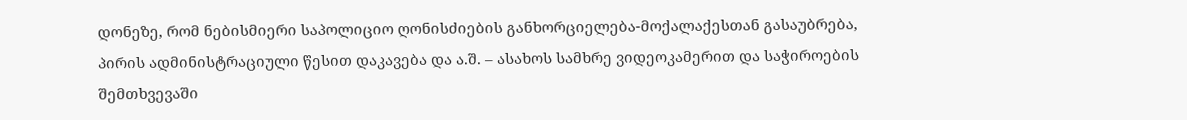დონეზე, რომ ნებისმიერი საპოლიციო ღონისძიების განხორციელება-მოქალაქესთან გასაუბრება, პირის ადმინისტრაციული წესით დაკავება და ა.შ. – ასახოს სამხრე ვიდეოკამერით და საჭიროების შემთხვევაში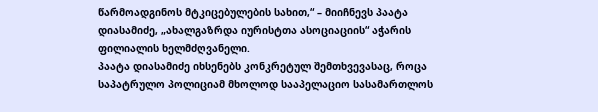წარმოადგინოს მტკიცებულების სახით,“ – მიიჩნევს პაატა დიასამიძე, „ახალგაზრდა იურისტთა ასოციაციის“ აჭარის ფილიალის ხელმძღვანელი.
პაატა დიასამიძე იხსენებს კონკრეტულ შემთხვევასაც, როცა საპატრულო პოლიციამ მხოლოდ სააპელაციო სასამართლოს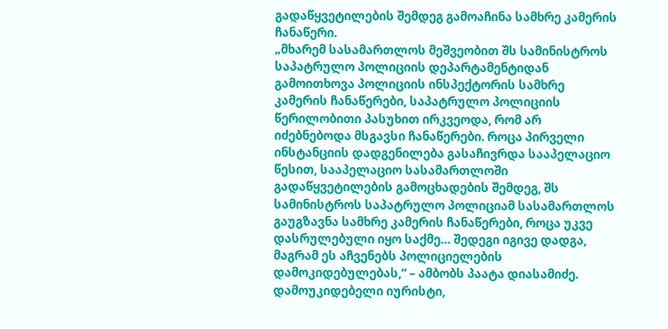გადაწყვეტილების შემდეგ გამოაჩინა სამხრე კამერის ჩანაწერი.
„მხარემ სასამართლოს მეშვეობით შს სამინისტროს საპატრულო პოლიციის დეპარტამენტიდან გამოითხოვა პოლიციის ინსპექტორის სამხრე კამერის ჩანაწერები, საპატრულო პოლიციის წერილობითი პასუხით ირკვეოდა, რომ არ იძებნებოდა მსგავსი ჩანაწერები. როცა პირველი ინსტანციის დადგენილება გასაჩივრდა სააპელაციო წესით, სააპელაციო სასამართლოში გადაწყვეტილების გამოცხადების შემდეგ, შს სამინისტროს საპატრულო პოლიციამ სასამართლოს გაუგზავნა სამხრე კამერის ჩანაწერები, როცა უკვე დასრულებული იყო საქმე… შედეგი იგივე დადგა, მაგრამ ეს აჩვენებს პოლიციელების დამოკიდებულებას,“ – ამბობს პაატა დიასამიძე.
დამოუკიდებელი იურისტი,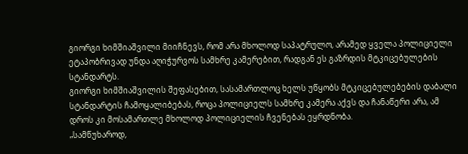გიორგი ხიმშიაშვილი მიიჩნევს, რომ არა მხოლოდ საპატრულო, არამედ ყველა პოლიციელი ეტაპობრივად უნდა აღიჭურვოს სამხრე კამერებით, რადგან ეს გაზრდის მტკიცებულების სტანდარტს.
გიორგი ხიმშიაშვილის შეფასებით, სასამართლოც ხელს უწყობს მტკიცებულებების დაბალი სტანდარტის ჩამოყალიბებას, როცა პოლიციელს სამხრე კამერა აქვს და ჩანაწერი არა, ამ დროს კი მოსამართლე მხოლოდ პოლიციელის ჩვენებას ეყრდნობა.
„სამწუხაროდ,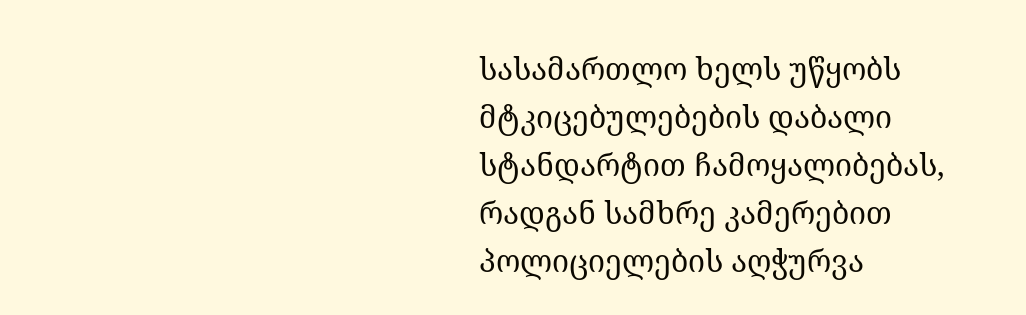სასამართლო ხელს უწყობს მტკიცებულებების დაბალი სტანდარტით ჩამოყალიბებას, რადგან სამხრე კამერებით პოლიციელების აღჭურვა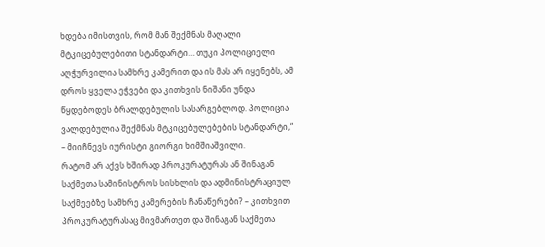ხდება იმისთვის, რომ მან შექმნას მაღალი მტკიცებულებითი სტანდარტი… თუკი პოლიციელი აღჭურვილია სამხრე კამერით და ის მას არ იყენებს, ამ დროს ყველა ეჭვები და კითხვის ნიშანი უნდა წყდებოდეს ბრალდებულის სასარგებლოდ. პოლიცია ვალდებულია შექმნას მტკიცებულებების სტანდარტი,“ – მიიჩნევს იურისტი გიორგი ხიმშიაშვილი.
რატომ არ აქვს ხშირად პროკურატურას ან შინაგან საქმეთა სამინისტროს სისხლის და ადმინისტრაციულ საქმეებზე სამხრე კამერების ჩანაწერები? – კითხვით პროკურატურასაც მივმართეთ და შინაგან საქმეთა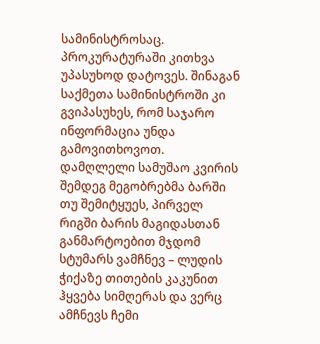სამინისტროსაც. პროკურატურაში კითხვა უპასუხოდ დატოვეს. შინაგან საქმეთა სამინისტროში კი გვიპასუხეს, რომ საჯარო ინფორმაცია უნდა გამოვითხოვოთ.
დამღლელი სამუშაო კვირის შემდეგ მეგობრებმა ბარში თუ შემიტყუეს, პირველ რიგში ბარის მაგიდასთან განმარტოებით მჯდომ სტუმარს ვამჩნევ – ლუდის ჭიქაზე თითების კაკუნით ჰყვება სიმღერას და ვერც ამჩნევს ჩემი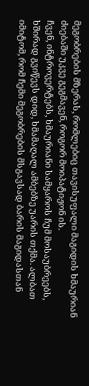მეგობრების მზერას, რომლებიც თავისუფალი მაგიდის ხმაურიან ძიებაში უკვე გეგმავენ, როგორ მოიპატიჟონ ის.
ჩვენ, ინტროვერტებს, ხმაურიანი სამყაროს ჩუმ მოსაუბრეებს, ხშირად გვიწევს დიდ, ხმამაღალ ამბებზე უარის თქმა. ალბათ იმიტომ, რომ ჩემი მეგობრების მსგავსად ბარის მაგიდასთან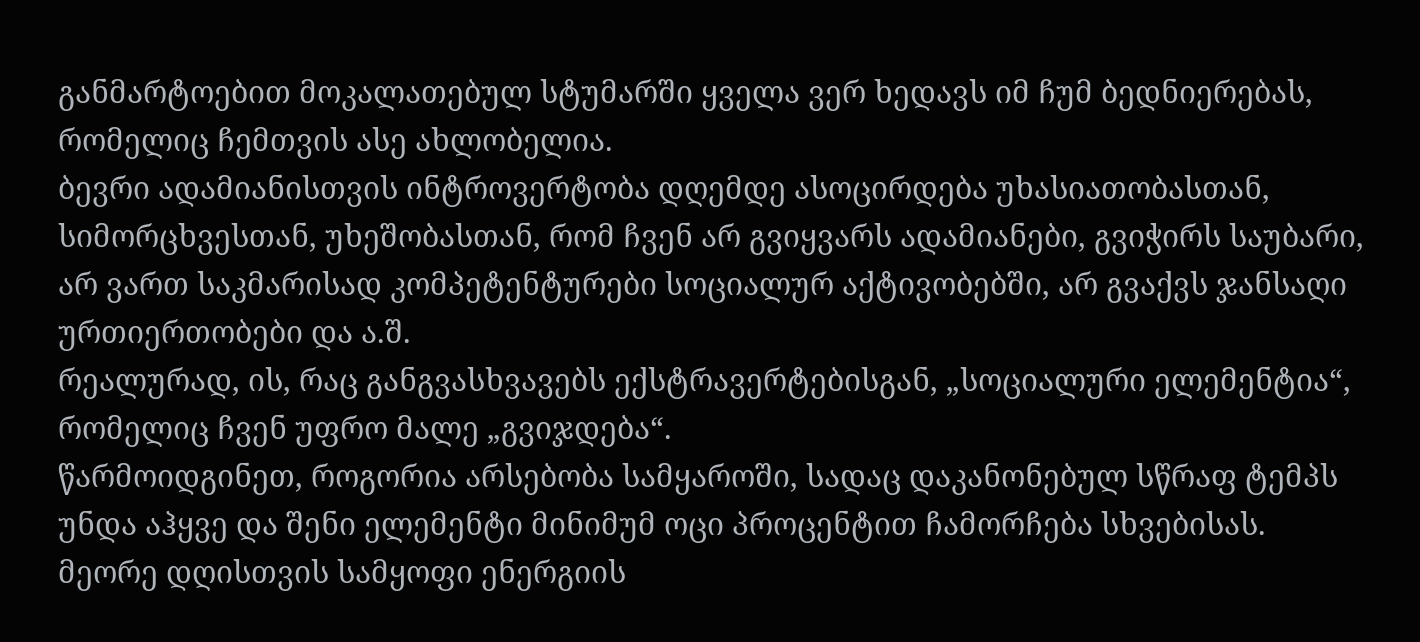განმარტოებით მოკალათებულ სტუმარში ყველა ვერ ხედავს იმ ჩუმ ბედნიერებას, რომელიც ჩემთვის ასე ახლობელია.
ბევრი ადამიანისთვის ინტროვერტობა დღემდე ასოცირდება უხასიათობასთან, სიმორცხვესთან, უხეშობასთან, რომ ჩვენ არ გვიყვარს ადამიანები, გვიჭირს საუბარი, არ ვართ საკმარისად კომპეტენტურები სოციალურ აქტივობებში, არ გვაქვს ჯანსაღი ურთიერთობები და ა.შ.
რეალურად, ის, რაც განგვასხვავებს ექსტრავერტებისგან, „სოციალური ელემენტია“, რომელიც ჩვენ უფრო მალე „გვიჯდება“.
წარმოიდგინეთ, როგორია არსებობა სამყაროში, სადაც დაკანონებულ სწრაფ ტემპს უნდა აჰყვე და შენი ელემენტი მინიმუმ ოცი პროცენტით ჩამორჩება სხვებისას.
მეორე დღისთვის სამყოფი ენერგიის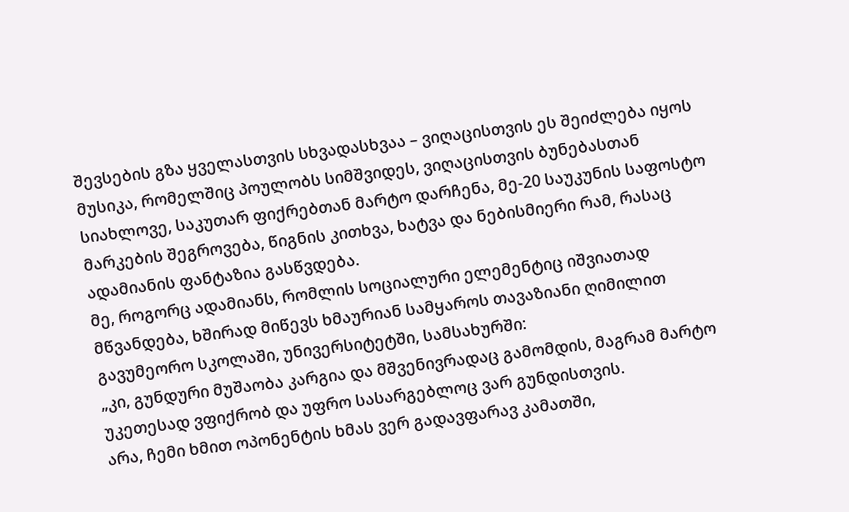შევსების გზა ყველასთვის სხვადასხვაა – ვიღაცისთვის ეს შეიძლება იყოს მუსიკა, რომელშიც პოულობს სიმშვიდეს, ვიღაცისთვის ბუნებასთან სიახლოვე, საკუთარ ფიქრებთან მარტო დარჩენა, მე-20 საუკუნის საფოსტო მარკების შეგროვება, წიგნის კითხვა, ხატვა და ნებისმიერი რამ, რასაც ადამიანის ფანტაზია გასწვდება.
მე, როგორც ადამიანს, რომლის სოციალური ელემენტიც იშვიათად მწვანდება, ხშირად მიწევს ხმაურიან სამყაროს თავაზიანი ღიმილით გავუმეორო სკოლაში, უნივერსიტეტში, სამსახურში:
„კი, გუნდური მუშაობა კარგია და მშვენივრადაც გამომდის, მაგრამ მარტო უკეთესად ვფიქრობ და უფრო სასარგებლოც ვარ გუნდისთვის.
არა, ჩემი ხმით ოპონენტის ხმას ვერ გადავფარავ კამათში,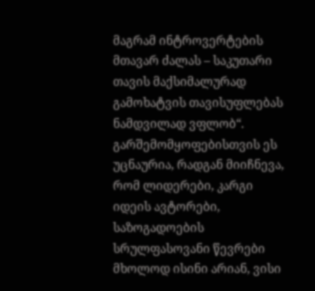მაგრამ ინტროვერტების მთავარ ძალას – საკუთარი თავის მაქსიმალურად გამოხატვის თავისუფლებას ნამდვილად ვფლობ“.
გარშემომყოფებისთვის ეს უცნაურია, რადგან მიიჩნევა, რომ ლიდერები, კარგი იდეის ავტორები, საზოგადოების სრულფასოვანი წევრები მხოლოდ ისინი არიან, ვისი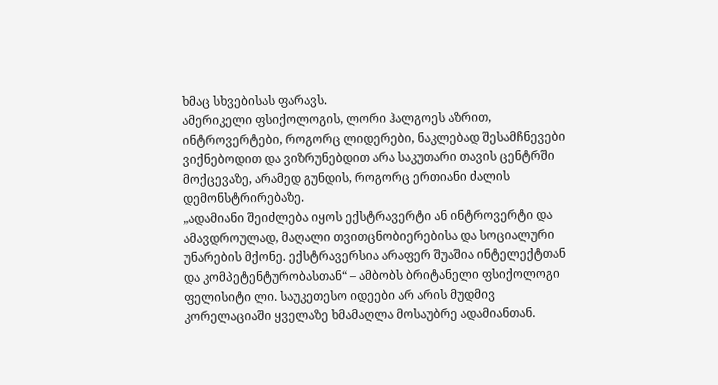ხმაც სხვებისას ფარავს.
ამერიკელი ფსიქოლოგის, ლორი ჰალგოეს აზრით, ინტროვერტები, როგორც ლიდერები, ნაკლებად შესამჩნევები ვიქნებოდით და ვიზრუნებდით არა საკუთარი თავის ცენტრში მოქცევაზე, არამედ გუნდის, როგორც ერთიანი ძალის დემონსტრირებაზე.
„ადამიანი შეიძლება იყოს ექსტრავერტი ან ინტროვერტი და ამავდროულად, მაღალი თვითცნობიერებისა და სოციალური უნარების მქონე. ექსტრავერსია არაფერ შუაშია ინტელექტთან და კომპეტენტურობასთან“ – ამბობს ბრიტანელი ფსიქოლოგი ფელისიტი ლი. საუკეთესო იდეები არ არის მუდმივ კორელაციაში ყველაზე ხმამაღლა მოსაუბრე ადამიანთან.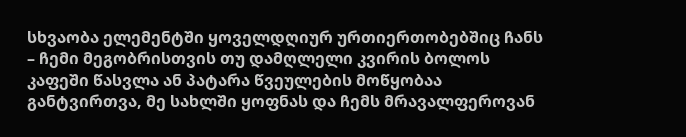სხვაობა ელემენტში ყოველდღიურ ურთიერთობებშიც ჩანს – ჩემი მეგობრისთვის თუ დამღლელი კვირის ბოლოს კაფეში წასვლა ან პატარა წვეულების მოწყობაა განტვირთვა, მე სახლში ყოფნას და ჩემს მრავალფეროვან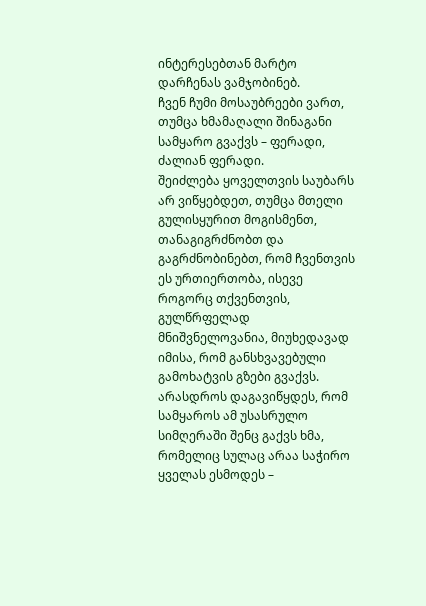ინტერესებთან მარტო დარჩენას ვამჯობინებ.
ჩვენ ჩუმი მოსაუბრეები ვართ, თუმცა ხმამაღალი შინაგანი სამყარო გვაქვს – ფერადი, ძალიან ფერადი.
შეიძლება ყოველთვის საუბარს არ ვიწყებდეთ, თუმცა მთელი გულისყურით მოგისმენთ, თანაგიგრძნობთ და გაგრძნობინებთ, რომ ჩვენთვის ეს ურთიერთობა, ისევე როგორც თქვენთვის, გულწრფელად მნიშვნელოვანია, მიუხედავად იმისა, რომ განსხვავებული გამოხატვის გზები გვაქვს.
არასდროს დაგავიწყდეს, რომ სამყაროს ამ უსასრულო სიმღერაში შენც გაქვს ხმა, რომელიც სულაც არაა საჭირო ყველას ესმოდეს –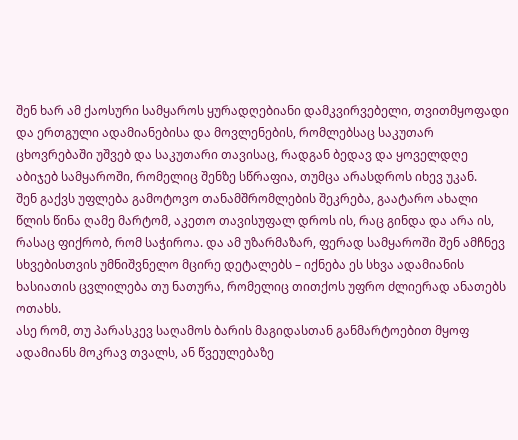შენ ხარ ამ ქაოსური სამყაროს ყურადღებიანი დამკვირვებელი, თვითმყოფადი და ერთგული ადამიანებისა და მოვლენების, რომლებსაც საკუთარ ცხოვრებაში უშვებ და საკუთარი თავისაც, რადგან ბედავ და ყოველდღე აბიჯებ სამყაროში, რომელიც შენზე სწრაფია, თუმცა არასდროს იხევ უკან.
შენ გაქვს უფლება გამოტოვო თანამშრომლების შეკრება, გაატარო ახალი წლის წინა ღამე მარტომ, აკეთო თავისუფალ დროს ის, რაც გინდა და არა ის, რასაც ფიქრობ, რომ საჭიროა. და ამ უზარმაზარ, ფერად სამყაროში შენ ამჩნევ სხვებისთვის უმნიშვნელო მცირე დეტალებს – იქნება ეს სხვა ადამიანის ხასიათის ცვლილება თუ ნათურა, რომელიც თითქოს უფრო ძლიერად ანათებს ოთახს.
ასე რომ, თუ პარასკევ საღამოს ბარის მაგიდასთან განმარტოებით მყოფ ადამიანს მოკრავ თვალს, ან წვეულებაზე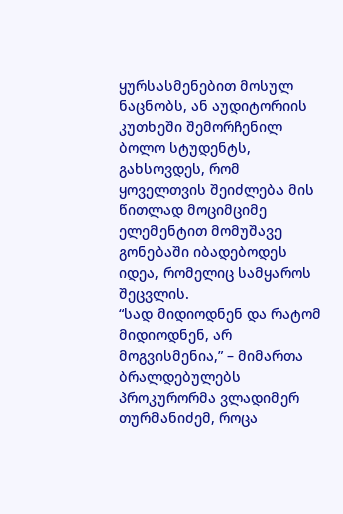ყურსასმენებით მოსულ ნაცნობს, ან აუდიტორიის კუთხეში შემორჩენილ ბოლო სტუდენტს, გახსოვდეს, რომ ყოველთვის შეიძლება მის წითლად მოციმციმე ელემენტით მომუშავე გონებაში იბადებოდეს იდეა, რომელიც სამყაროს შეცვლის.
“სად მიდიოდნენ და რატომ მიდიოდნენ, არ მოგვისმენია,” – მიმართა ბრალდებულებს პროკურორმა ვლადიმერ თურმანიძემ, როცა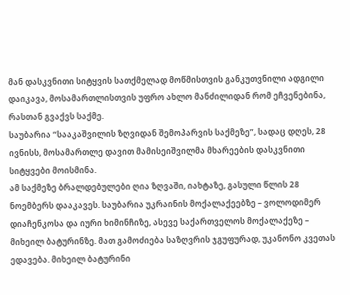მან დასკვნითი სიტყვის სათქმელად მოწმისთვის განკუთვნილი ადგილი დაიკავა, მოსამართლისთვის უფრო ახლო მანძილიდან რომ ეჩვენებინა, რასთან გვაქვს საქმე.
საუბარია “სააკაშვილის ზღვიდან შემოპარვის საქმეზე”, სადაც დღეს, 28 ივნისს, მოსამართლე დავით მამისეიშვილმა მხარეების დასკვნითი სიტყვები მოისმინა.
ამ საქმეზე ბრალდებულები ღია ზღვაში, იახტაზე, გასული წლის 28 ნოემბერს დააკავეს. საუბარია უკრაინის მოქალაქეებზე – ვოლოდიმერ დიაჩენკოსა და იური ხიმინჩიზე, ასევე საქართველოს მოქალაქეზე – მიხეილ ბატურინზე. მათ გამოძიება საზღვრის ჯგუფურად, უკანონო კვეთას ედავება. მიხეილ ბატურინი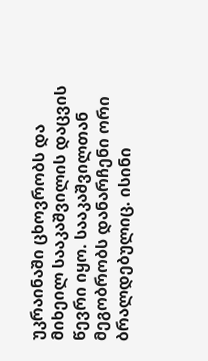უკრაინაში ცხოვრობს და მიხეილ სააკაშვილის დაცვის წევრი იყო. სააკაშვილთან მეგობრობს დანარჩენი ორი ბრალდებულიც. ისინი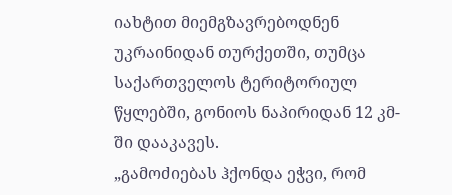იახტით მიემგზავრებოდნენ უკრაინიდან თურქეთში, თუმცა საქართველოს ტერიტორიულ წყლებში, გონიოს ნაპირიდან 12 კმ-ში დააკავეს.
„გამოძიებას ჰქონდა ეჭვი, რომ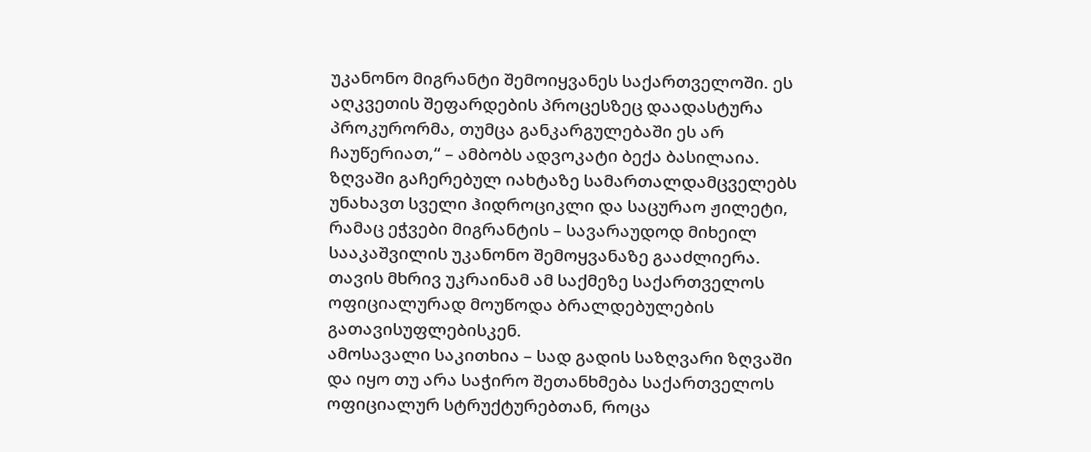უკანონო მიგრანტი შემოიყვანეს საქართველოში. ეს აღკვეთის შეფარდების პროცესზეც დაადასტურა პროკურორმა, თუმცა განკარგულებაში ეს არ ჩაუწერიათ,“ – ამბობს ადვოკატი ბექა ბასილაია. ზღვაში გაჩერებულ იახტაზე სამართალდამცველებს უნახავთ სველი ჰიდროციკლი და საცურაო ჟილეტი, რამაც ეჭვები მიგრანტის – სავარაუდოდ მიხეილ სააკაშვილის უკანონო შემოყვანაზე გააძლიერა.
თავის მხრივ უკრაინამ ამ საქმეზე საქართველოს ოფიციალურად მოუწოდა ბრალდებულების გათავისუფლებისკენ.
ამოსავალი საკითხია – სად გადის საზღვარი ზღვაში და იყო თუ არა საჭირო შეთანხმება საქართველოს ოფიციალურ სტრუქტურებთან, როცა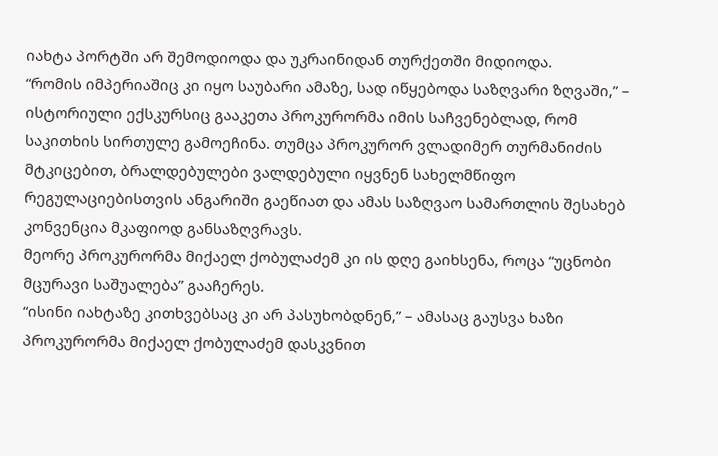იახტა პორტში არ შემოდიოდა და უკრაინიდან თურქეთში მიდიოდა.
“რომის იმპერიაშიც კი იყო საუბარი ამაზე, სად იწყებოდა საზღვარი ზღვაში,” – ისტორიული ექსკურსიც გააკეთა პროკურორმა იმის საჩვენებლად, რომ საკითხის სირთულე გამოეჩინა. თუმცა პროკურორ ვლადიმერ თურმანიძის მტკიცებით, ბრალდებულები ვალდებული იყვნენ სახელმწიფო რეგულაციებისთვის ანგარიში გაეწიათ და ამას საზღვაო სამართლის შესახებ კონვენცია მკაფიოდ განსაზღვრავს.
მეორე პროკურორმა მიქაელ ქობულაძემ კი ის დღე გაიხსენა, როცა “უცნობი მცურავი საშუალება” გააჩერეს.
“ისინი იახტაზე კითხვებსაც კი არ პასუხობდნენ,” – ამასაც გაუსვა ხაზი პროკურორმა მიქაელ ქობულაძემ დასკვნით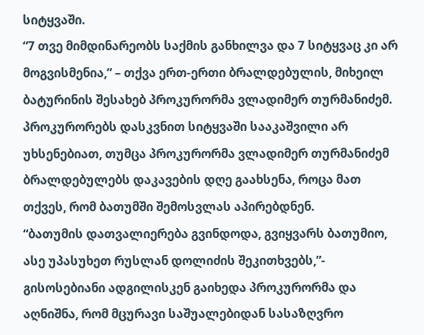სიტყვაში.
“7 თვე მიმდინარეობს საქმის განხილვა და 7 სიტყვაც კი არ მოგვისმენია,” – თქვა ერთ-ერთი ბრალდებულის, მიხეილ ბატურინის შესახებ პროკურორმა ვლადიმერ თურმანიძემ.
პროკურორებს დასკვნით სიტყვაში სააკაშვილი არ უხსენებიათ, თუმცა პროკურორმა ვლადიმერ თურმანიძემ ბრალდებულებს დაკავების დღე გაახსენა, როცა მათ თქვეს, რომ ბათუმში შემოსვლას აპირებდნენ.
“ბათუმის დათვალიერება გვინდოდა, გვიყვარს ბათუმიო, ასე უპასუხეთ რუსლან დოლიძის შეკითხვებს,”- გისოსებიანი ადგილისკენ გაიხედა პროკურორმა და აღნიშნა, რომ მცურავი საშუალებიდან სასაზღვრო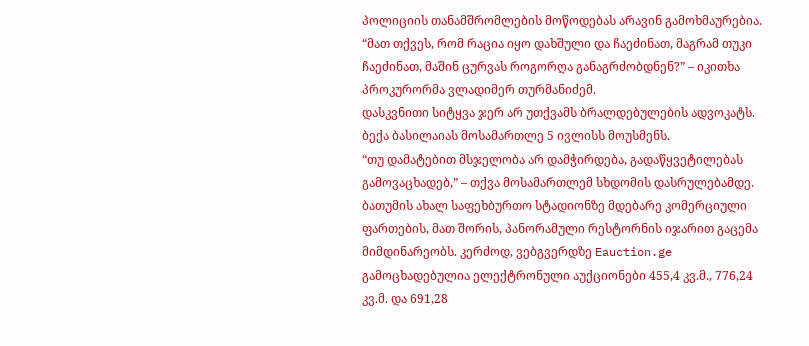პოლიციის თანამშრომლების მოწოდებას არავინ გამოხმაურებია.
“მათ თქვეს, რომ რაცია იყო დახშული და ჩაეძინათ, მაგრამ თუკი ჩაეძინათ, მაშინ ცურვას როგორღა განაგრძობდნენ?” – იკითხა პროკურორმა ვლადიმერ თურმანიძემ.
დასკვნითი სიტყვა ჯერ არ უთქვამს ბრალდებულების ადვოკატს. ბექა ბასილაიას მოსამართლე 5 ივლისს მოუსმენს.
“თუ დამატებით მსჯელობა არ დამჭირდება, გადაწყვეტილებას გამოვაცხადებ,” – თქვა მოსამართლემ სხდომის დასრულებამდე.
ბათუმის ახალ საფეხბურთო სტადიონზე მდებარე კომერციული ფართების, მათ შორის, პანორამული რესტორნის იჯარით გაცემა მიმდინარეობს. კერძოდ, ვებგვერდზე Eauction.ge გამოცხადებულია ელექტრონული აუქციონები 455,4 კვ.მ., 776,24 კვ.მ. და 691,28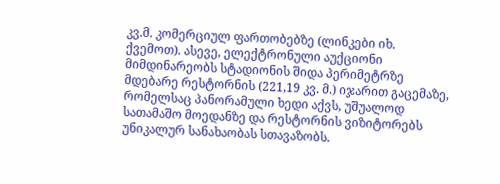კვ.მ. კომერციულ ფართობებზე (ლინკები იხ. ქვემოთ). ასევე, ელექტრონული აუქციონი მიმდინარეობს სტადიონის შიდა პერიმეტრზე მდებარე რესტორნის (221,19 კვ. მ.) იჯარით გაცემაზე, რომელსაც პანორამული ხედი აქვს, უშუალოდ სათამაშო მოედანზე და რესტორნის ვიზიტორებს უნიკალურ სანახაობას სთავაზობს.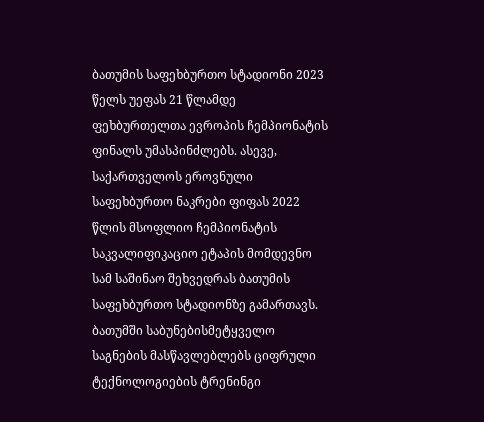ბათუმის საფეხბურთო სტადიონი 2023 წელს უეფას 21 წლამდე ფეხბურთელთა ევროპის ჩემპიონატის ფინალს უმასპინძლებს. ასევე, საქართველოს ეროვნული საფეხბურთო ნაკრები ფიფას 2022 წლის მსოფლიო ჩემპიონატის საკვალიფიკაციო ეტაპის მომდევნო სამ საშინაო შეხვედრას ბათუმის საფეხბურთო სტადიონზე გამართავს.
ბათუმში საბუნებისმეტყველო საგნების მასწავლებლებს ციფრული ტექნოლოგიების ტრენინგი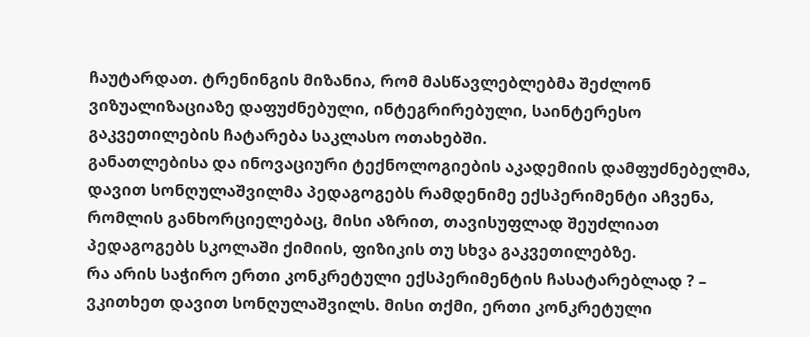ჩაუტარდათ. ტრენინგის მიზანია, რომ მასწავლებლებმა შეძლონ ვიზუალიზაციაზე დაფუძნებული, ინტეგრირებული, საინტერესო გაკვეთილების ჩატარება საკლასო ოთახებში.
განათლებისა და ინოვაციური ტექნოლოგიების აკადემიის დამფუძნებელმა, დავით სონღულაშვილმა პედაგოგებს რამდენიმე ექსპერიმენტი აჩვენა, რომლის განხორციელებაც, მისი აზრით, თავისუფლად შეუძლიათ პედაგოგებს სკოლაში ქიმიის, ფიზიკის თუ სხვა გაკვეთილებზე.
რა არის საჭირო ერთი კონკრეტული ექსპერიმენტის ჩასატარებლად ? – ვკითხეთ დავით სონღულაშვილს. მისი თქმი, ერთი კონკრეტული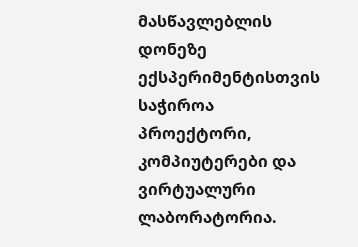მასწავლებლის დონეზე ექსპერიმენტისთვის საჭიროა პროექტორი, კომპიუტერები და ვირტუალური ლაბორატორია.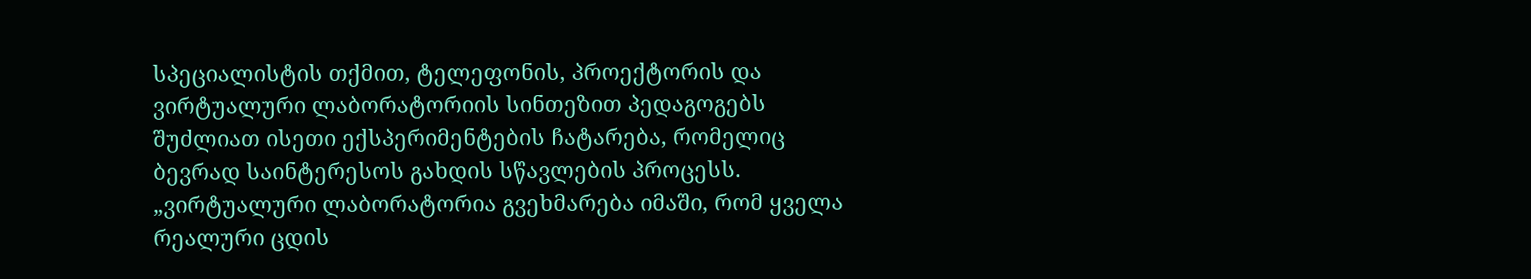სპეციალისტის თქმით, ტელეფონის, პროექტორის და ვირტუალური ლაბორატორიის სინთეზით პედაგოგებს შუძლიათ ისეთი ექსპერიმენტების ჩატარება, რომელიც ბევრად საინტერესოს გახდის სწავლების პროცესს.
„ვირტუალური ლაბორატორია გვეხმარება იმაში, რომ ყველა რეალური ცდის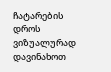ჩატარების დროს ვიზუალურად დავინახოთ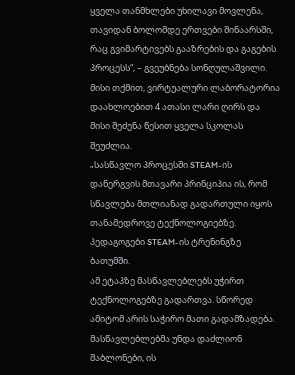ყველა თანმხლები უხილავი მოვლენა, თავიდან ბოლომდე ერთვები შინაარსში, რაც გვიმარტივებს გააზრების და გაგების პროცესს“, – გვეუბნება სონღულაშვილი.
მისი თქმით, ვირტუალური ლაბორატორია დაახლოებით 4 ათასი ლარი ღირს და მისი შეძენა წესით ყველა სკოლას შეუძლია.
„სასწავლო პროცესში STEAM-ის დანერგვის მთავარი პრინციპია ის, რომ სწავლება მთლიანად გადართული იყოს თანამედროვე ტექნოლოგიებზე.
პედაგოგები STEAM-ის ტრენინგზე ბათუმში.
ამ ეტაპზე მასწავლებლებს უჭირთ ტექნოლოგებზე გადართვა. სწორედ ამიტომ არის საჭირო მათი გადამზადება. მასწავლებლებმა უნდა დაძლიონ შაბლონები, ის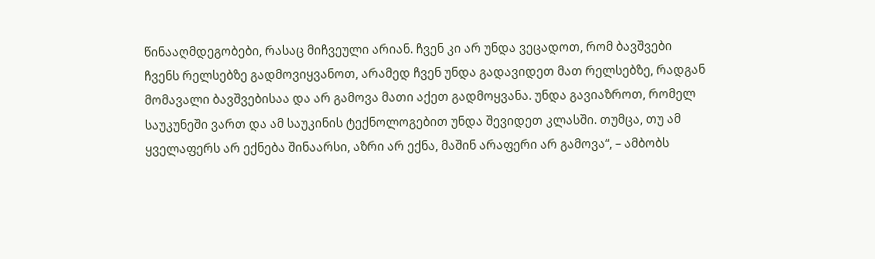წინააღმდეგობები, რასაც მიჩვეული არიან. ჩვენ კი არ უნდა ვეცადოთ, რომ ბავშვები ჩვენს რელსებზე გადმოვიყვანოთ, არამედ ჩვენ უნდა გადავიდეთ მათ რელსებზე, რადგან მომავალი ბავშვებისაა და არ გამოვა მათი აქეთ გადმოყვანა. უნდა გავიაზროთ, რომელ საუკუნეში ვართ და ამ საუკინის ტექნოლოგებით უნდა შევიდეთ კლასში. თუმცა, თუ ამ ყველაფერს არ ექნება შინაარსი, აზრი არ ექნა, მაშინ არაფერი არ გამოვა“, – ამბობს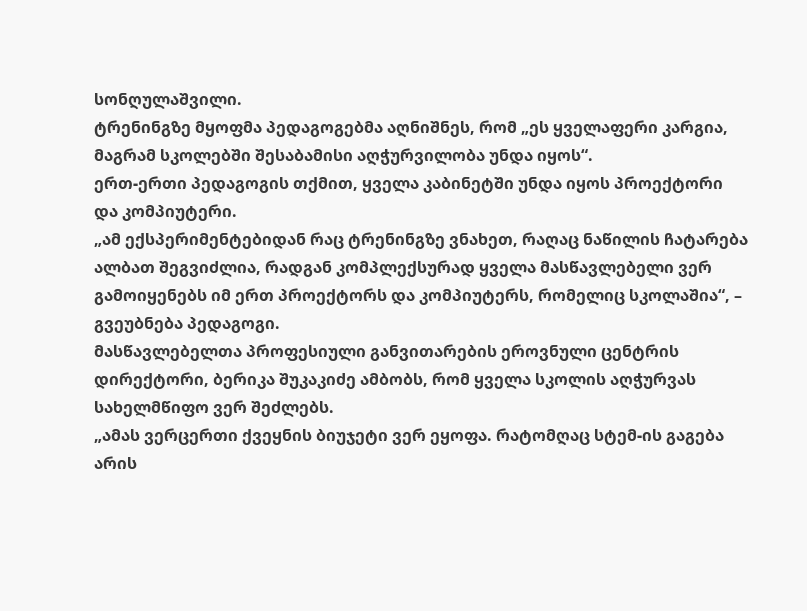სონღულაშვილი.
ტრენინგზე მყოფმა პედაგოგებმა აღნიშნეს, რომ „ეს ყველაფერი კარგია, მაგრამ სკოლებში შესაბამისი აღჭურვილობა უნდა იყოს“.
ერთ-ერთი პედაგოგის თქმით, ყველა კაბინეტში უნდა იყოს პროექტორი და კომპიუტერი.
„ამ ექსპერიმენტებიდან რაც ტრენინგზე ვნახეთ, რაღაც ნაწილის ჩატარება ალბათ შეგვიძლია, რადგან კომპლექსურად ყველა მასწავლებელი ვერ გამოიყენებს იმ ერთ პროექტორს და კომპიუტერს, რომელიც სკოლაშია“, – გვეუბნება პედაგოგი.
მასწავლებელთა პროფესიული განვითარების ეროვნული ცენტრის დირექტორი, ბერიკა შუკაკიძე ამბობს, რომ ყველა სკოლის აღჭურვას სახელმწიფო ვერ შეძლებს.
„ამას ვერცერთი ქვეყნის ბიუჯეტი ვერ ეყოფა. რატომღაც სტემ-ის გაგება არის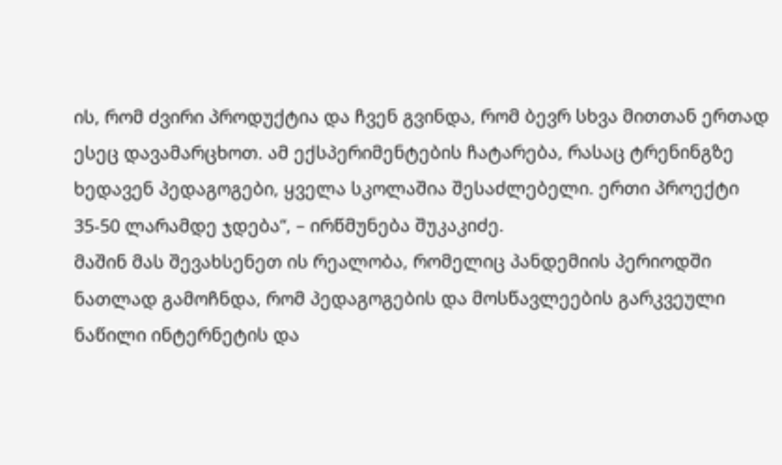ის, რომ ძვირი პროდუქტია და ჩვენ გვინდა, რომ ბევრ სხვა მითთან ერთად ესეც დავამარცხოთ. ამ ექსპერიმენტების ჩატარება, რასაც ტრენინგზე ხედავენ პედაგოგები, ყველა სკოლაშია შესაძლებელი. ერთი პროექტი 35-50 ლარამდე ჯდება“, – ირწმუნება შუკაკიძე.
მაშინ მას შევახსენეთ ის რეალობა, რომელიც პანდემიის პერიოდში ნათლად გამოჩნდა, რომ პედაგოგების და მოსწავლეების გარკვეული ნაწილი ინტერნეტის და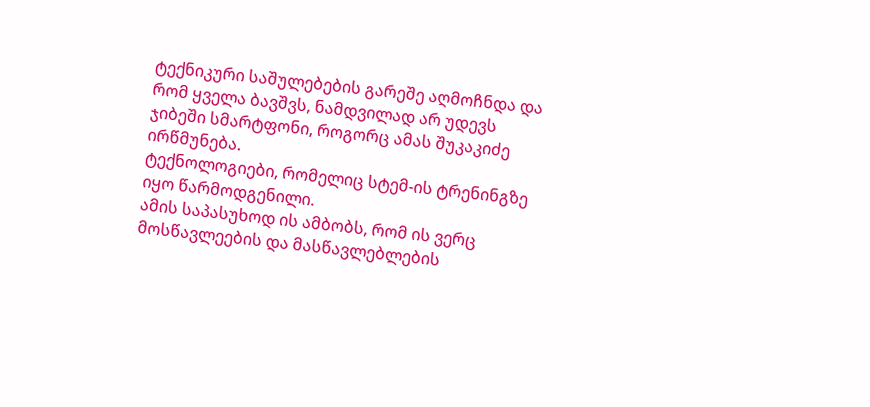ტექნიკური საშულებების გარეშე აღმოჩნდა და რომ ყველა ბავშვს, ნამდვილად არ უდევს ჯიბეში სმარტფონი, როგორც ამას შუკაკიძე ირწმუნება.
ტექნოლოგიები, რომელიც სტემ-ის ტრენინგზე იყო წარმოდგენილი.
ამის საპასუხოდ ის ამბობს, რომ ის ვერც მოსწავლეების და მასწავლებლების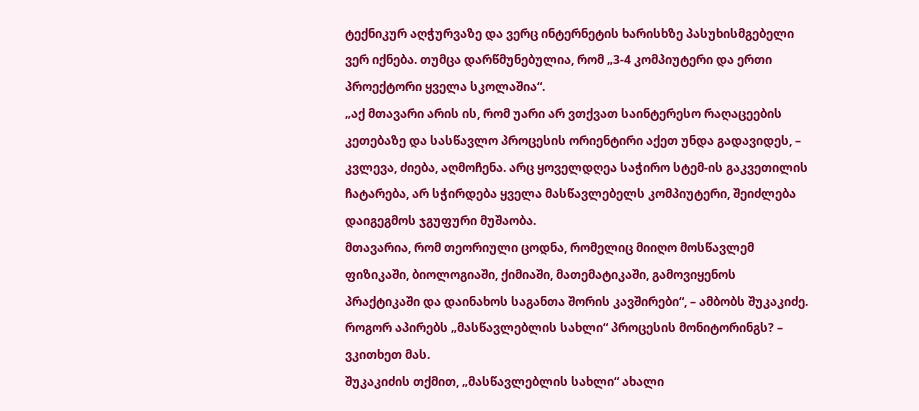ტექნიკურ აღჭურვაზე და ვერც ინტერნეტის ხარისხზე პასუხისმგებელი ვერ იქნება. თუმცა დარწმუნებულია, რომ „3-4 კომპიუტერი და ერთი პროექტორი ყველა სკოლაშია“.
„აქ მთავარი არის ის, რომ უარი არ ვთქვათ საინტერესო რაღაცეების კეთებაზე და სასწავლო პროცესის ორიენტირი აქეთ უნდა გადავიდეს, – კვლევა, ძიება, აღმოჩენა. არც ყოველდღეა საჭირო სტემ-ის გაკვეთილის ჩატარება, არ სჭირდება ყველა მასწავლებელს კომპიუტერი, შეიძლება დაიგეგმოს ჯგუფური მუშაობა.
მთავარია, რომ თეორიული ცოდნა, რომელიც მიიღო მოსწავლემ ფიზიკაში, ბიოლოგიაში, ქიმიაში, მათემატიკაში, გამოვიყენოს პრაქტიკაში და დაინახოს საგანთა შორის კავშირები“, – ამბობს შუკაკიძე.
როგორ აპირებს „მასწავლებლის სახლი“ პროცესის მონიტორინგს? – ვკითხეთ მას.
შუკაკიძის თქმით, „მასწავლებლის სახლი“ ახალი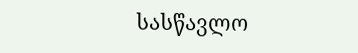სასწავლო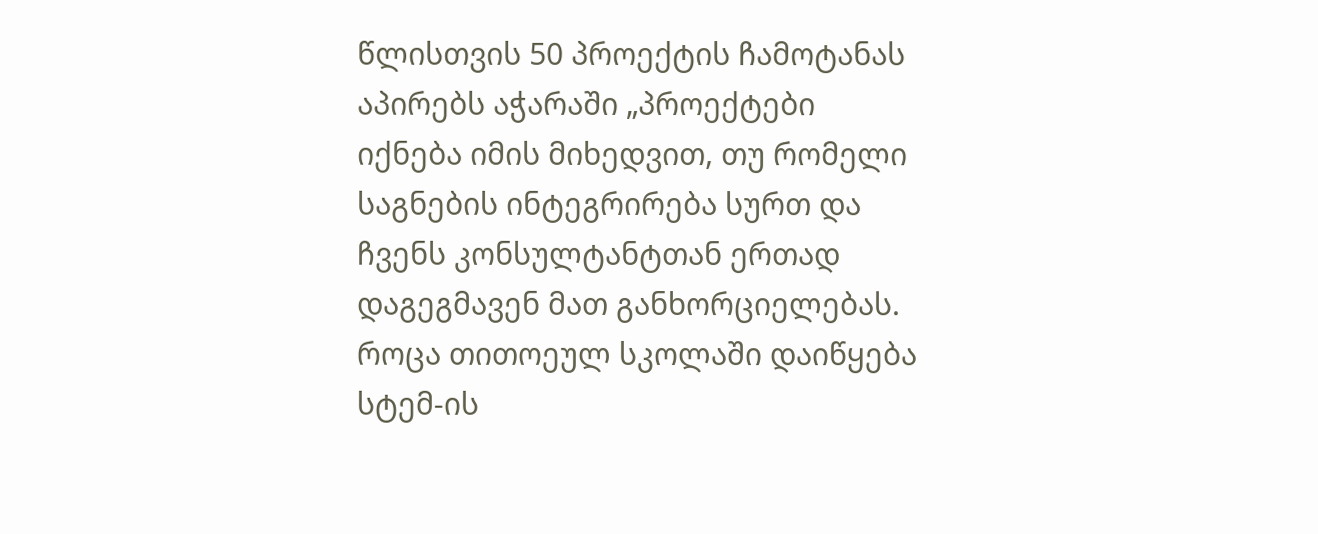წლისთვის 50 პროექტის ჩამოტანას აპირებს აჭარაში „პროექტები იქნება იმის მიხედვით, თუ რომელი საგნების ინტეგრირება სურთ და ჩვენს კონსულტანტთან ერთად დაგეგმავენ მათ განხორციელებას.
როცა თითოეულ სკოლაში დაიწყება სტემ-ის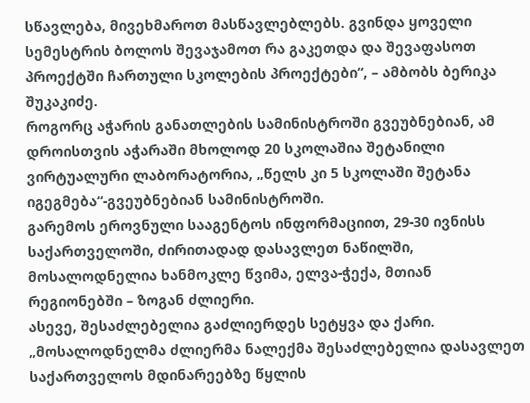სწავლება, მივეხმაროთ მასწავლებლებს. გვინდა ყოველი სემესტრის ბოლოს შევაჯამოთ რა გაკეთდა და შევაფასოთ პროექტში ჩართული სკოლების პროექტები“, – ამბობს ბერიკა შუკაკიძე.
როგორც აჭარის განათლების სამინისტროში გვეუბნებიან, ამ დროისთვის აჭარაში მხოლოდ 20 სკოლაშია შეტანილი ვირტუალური ლაბორატორია, „წელს კი 5 სკოლაში შეტანა იგეგმება“-გვეუბნებიან სამინისტროში.
გარემოს ეროვნული სააგენტოს ინფორმაციით, 29-30 ივნისს საქართველოში, ძირითადად დასავლეთ ნაწილში, მოსალოდნელია ხანმოკლე წვიმა, ელვა-ჭექა, მთიან რეგიონებში – ზოგან ძლიერი.
ასევე, შესაძლებელია გაძლიერდეს სეტყვა და ქარი.
„მოსალოდნელმა ძლიერმა ნალექმა შესაძლებელია დასავლეთ საქართველოს მდინარეებზე წყლის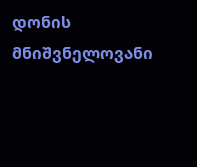დონის მნიშვნელოვანი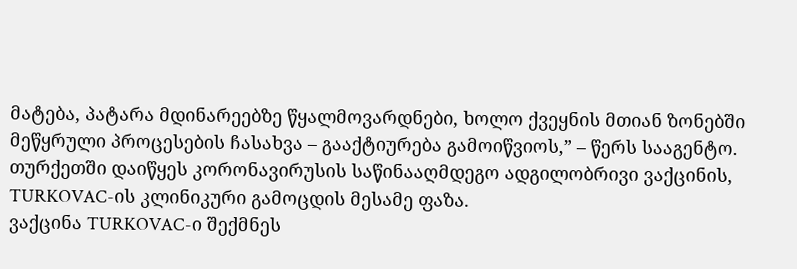მატება, პატარა მდინარეებზე წყალმოვარდნები, ხოლო ქვეყნის მთიან ზონებში მეწყრული პროცესების ჩასახვა – გააქტიურება გამოიწვიოს,” – წერს სააგენტო.
თურქეთში დაიწყეს კორონავირუსის საწინააღმდეგო ადგილობრივი ვაქცინის, TURKOVAC-ის კლინიკური გამოცდის მესამე ფაზა.
ვაქცინა TURKOVAC-ი შექმნეს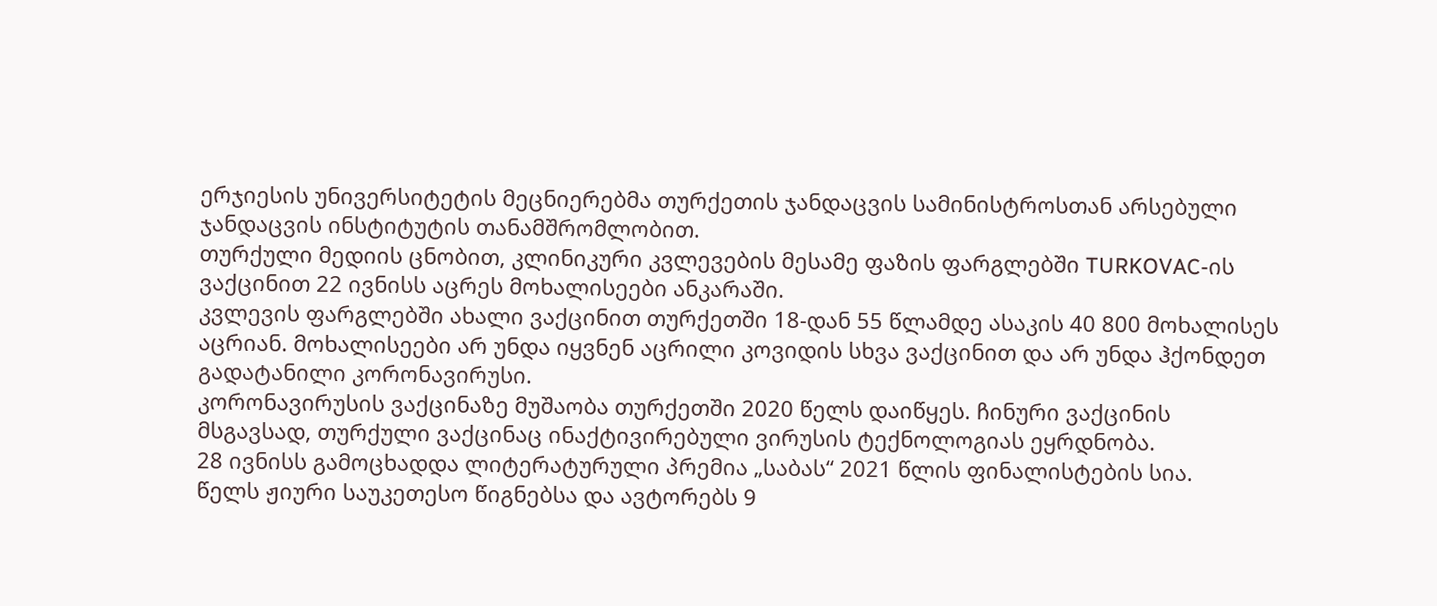ერჯიესის უნივერსიტეტის მეცნიერებმა თურქეთის ჯანდაცვის სამინისტროსთან არსებული ჯანდაცვის ინსტიტუტის თანამშრომლობით.
თურქული მედიის ცნობით, კლინიკური კვლევების მესამე ფაზის ფარგლებში TURKOVAC-ის ვაქცინით 22 ივნისს აცრეს მოხალისეები ანკარაში.
კვლევის ფარგლებში ახალი ვაქცინით თურქეთში 18-დან 55 წლამდე ასაკის 40 800 მოხალისეს აცრიან. მოხალისეები არ უნდა იყვნენ აცრილი კოვიდის სხვა ვაქცინით და არ უნდა ჰქონდეთ გადატანილი კორონავირუსი.
კორონავირუსის ვაქცინაზე მუშაობა თურქეთში 2020 წელს დაიწყეს. ჩინური ვაქცინის მსგავსად, თურქული ვაქცინაც ინაქტივირებული ვირუსის ტექნოლოგიას ეყრდნობა.
28 ივნისს გამოცხადდა ლიტერატურული პრემია „საბას“ 2021 წლის ფინალისტების სია.
წელს ჟიური საუკეთესო წიგნებსა და ავტორებს 9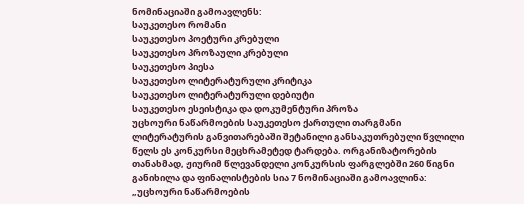ნომინაციაში გამოავლენს:
საუკეთესო რომანი
საუკეთესო პოეტური კრებული
საუკეთესო პროზაული კრებული
საუკეთესო პიესა
საუკეთესო ლიტერატურული კრიტიკა
საუკეთესო ლიტერატურული დებიუტი
საუკეთესო ესეისტიკა და დოკუმენტური პროზა
უცხოური ნაწარმოების საუკეთესო ქართული თარგმანი
ლიტერატურის განვითარებაში შეტანილი განსაკუთრებული წვლილი
წელს ეს კონკურსი მეცხრამეტედ ტარდება. ორგანიზატორების თანახმად, ჟიურიმ წლევანდელი კონკურსის ფარგლებში 260 წიგნი განიხილა და ფინალისტების სია 7 ნომინაციაში გამოავლინა:
„უცხოური ნაწარმოების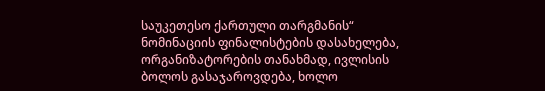საუკეთესო ქართული თარგმანის“ ნომინაციის ფინალისტების დასახელება, ორგანიზატორების თანახმად, ივლისის ბოლოს გასაჯაროვდება, ხოლო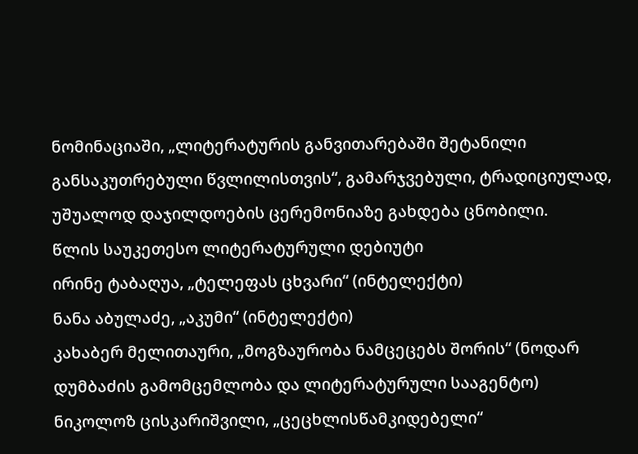ნომინაციაში, „ლიტერატურის განვითარებაში შეტანილი განსაკუთრებული წვლილისთვის“, გამარჯვებული, ტრადიციულად, უშუალოდ დაჯილდოების ცერემონიაზე გახდება ცნობილი.
წლის საუკეთესო ლიტერატურული დებიუტი
ირინე ტაბაღუა, „ტელეფას ცხვარი“ (ინტელექტი)
ნანა აბულაძე, „აკუმი“ (ინტელექტი)
კახაბერ მელითაური, „მოგზაურობა ნამცეცებს შორის“ (ნოდარ დუმბაძის გამომცემლობა და ლიტერატურული სააგენტო)
ნიკოლოზ ცისკარიშვილი, „ცეცხლისწამკიდებელი“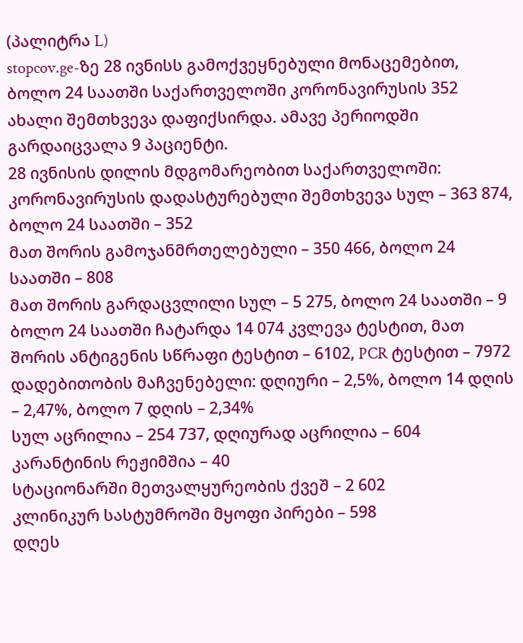(პალიტრა L)
stopcov.ge-ზე 28 ივნისს გამოქვეყნებული მონაცემებით, ბოლო 24 საათში საქართველოში კორონავირუსის 352 ახალი შემთხვევა დაფიქსირდა. ამავე პერიოდში გარდაიცვალა 9 პაციენტი.
28 ივნისის დილის მდგომარეობით საქართველოში:
კორონავირუსის დადასტურებული შემთხვევა სულ – 363 874, ბოლო 24 საათში – 352
მათ შორის გამოჯანმრთელებული – 350 466, ბოლო 24 საათში – 808
მათ შორის გარდაცვლილი სულ – 5 275, ბოლო 24 საათში – 9
ბოლო 24 საათში ჩატარდა 14 074 კვლევა ტესტით, მათ შორის ანტიგენის სწრაფი ტესტით – 6102, PCR ტესტით – 7972
დადებითობის მაჩვენებელი: დღიური – 2,5%, ბოლო 14 დღის – 2,47%, ბოლო 7 დღის – 2,34%
სულ აცრილია – 254 737, დღიურად აცრილია – 604
კარანტინის რეჟიმშია – 40
სტაციონარში მეთვალყურეობის ქვეშ – 2 602
კლინიკურ სასტუმროში მყოფი პირები – 598
დღეს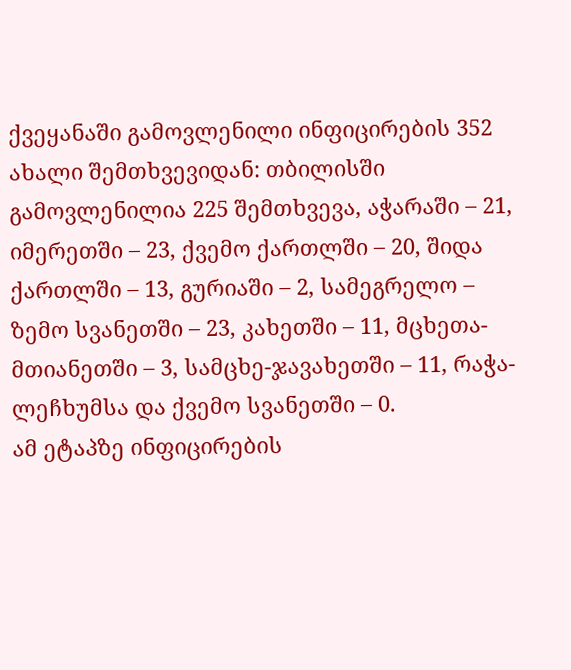ქვეყანაში გამოვლენილი ინფიცირების 352 ახალი შემთხვევიდან: თბილისში გამოვლენილია 225 შემთხვევა, აჭარაში – 21, იმერეთში – 23, ქვემო ქართლში – 20, შიდა ქართლში – 13, გურიაში – 2, სამეგრელო – ზემო სვანეთში – 23, კახეთში – 11, მცხეთა-მთიანეთში – 3, სამცხე-ჯავახეთში – 11, რაჭა-ლეჩხუმსა და ქვემო სვანეთში – 0.
ამ ეტაპზე ინფიცირების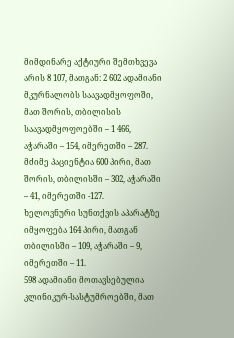მიმდინარე აქტიური შემთხვევა არის 8 107, მათგან: 2 602 ადამიანი მკურნალობს საავადმყოფოში, მათ შორის, თბილისის საავადმყოფოებში – 1 466, აჭარაში – 154, იმერეთში – 287.
მძიმე პაციენტია 600 პირი, მათ შორის, თბილისში – 302, აჭარაში – 41, იმერეთში -127.
ხელოვნური სუნთქვის აპარატზე იმყოფება 164 პირი, მათგან თბილისში – 109, აჭარაში – 9, იმერეთში – 11.
598 ადამიანი მოთავსებულია კლინიკურ-სასტუმროებში, მათ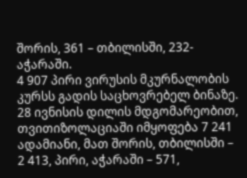შორის, 361 – თბილისში, 232- აჭარაში.
4 907 პირი ვირუსის მკურნალობის კურსს გადის საცხოვრებელ ბინაზე.
28 ივნისის დილის მდგომარეობით, თვითიზოლაციაში იმყოფება 7 241 ადამიანი, მათ შორის, თბილისში – 2 413, პირი, აჭარაში – 571,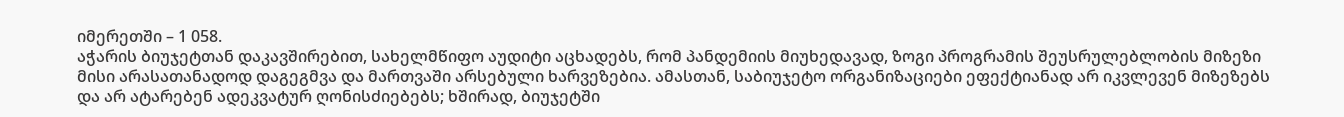იმერეთში – 1 058.
აჭარის ბიუჯეტთან დაკავშირებით, სახელმწიფო აუდიტი აცხადებს, რომ პანდემიის მიუხედავად, ზოგი პროგრამის შეუსრულებლობის მიზეზი მისი არასათანადოდ დაგეგმვა და მართვაში არსებული ხარვეზებია. ამასთან, საბიუჯეტო ორგანიზაციები ეფექტიანად არ იკვლევენ მიზეზებს და არ ატარებენ ადეკვატურ ღონისძიებებს; ხშირად, ბიუჯეტში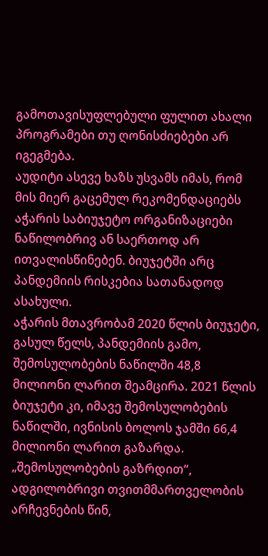გამოთავისუფლებული ფულით ახალი პროგრამები თუ ღონისძიებები არ იგეგმება.
აუდიტი ასევე ხაზს უსვამს იმას, რომ მის მიერ გაცემულ რეკომენდაციებს აჭარის საბიუჯეტო ორგანიზაციები ნაწილობრივ ან საერთოდ არ ითვალისწინებენ. ბიუჯეტში არც პანდემიის რისკებია სათანადოდ ასახული.
აჭარის მთავრობამ 2020 წლის ბიუჯეტი, გასულ წელს, პანდემიის გამო, შემოსულობების ნაწილში 48,8 მილიონი ლარით შეამცირა. 2021 წლის ბიუჯეტი კი, იმავე შემოსულობების ნაწილში, ივნისის ბოლოს ჯამში 66,4 მილიონი ლარით გაზარდა.
„შემოსულობების გაზრდით“, ადგილობრივი თვითმმართველობის არჩევნების წინ,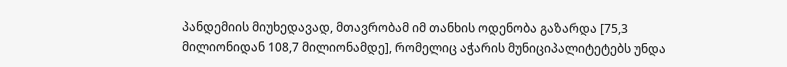პანდემიის მიუხედავად, მთავრობამ იმ თანხის ოდენობა გაზარდა [75,3 მილიონიდან 108,7 მილიონამდე], რომელიც აჭარის მუნიციპალიტეტებს უნდა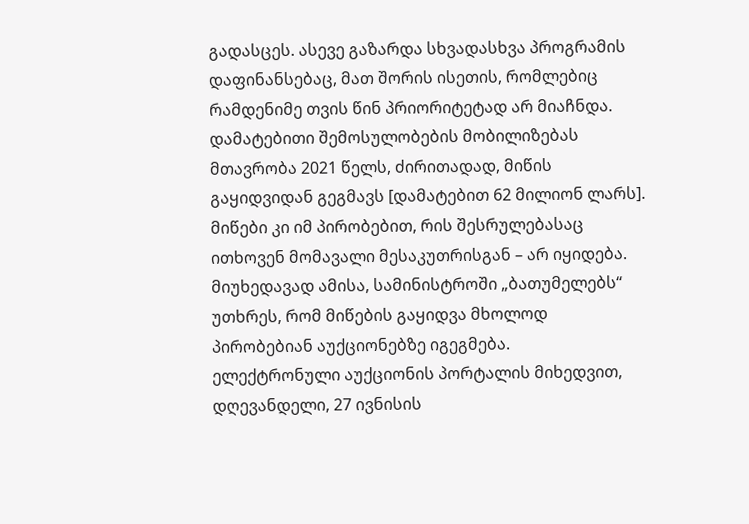გადასცეს. ასევე გაზარდა სხვადასხვა პროგრამის დაფინანსებაც, მათ შორის ისეთის, რომლებიც რამდენიმე თვის წინ პრიორიტეტად არ მიაჩნდა.
დამატებითი შემოსულობების მობილიზებას მთავრობა 2021 წელს, ძირითადად, მიწის გაყიდვიდან გეგმავს [დამატებით 62 მილიონ ლარს]. მიწები კი იმ პირობებით, რის შესრულებასაც ითხოვენ მომავალი მესაკუთრისგან – არ იყიდება. მიუხედავად ამისა, სამინისტროში „ბათუმელებს“ უთხრეს, რომ მიწების გაყიდვა მხოლოდ პირობებიან აუქციონებზე იგეგმება.
ელექტრონული აუქციონის პორტალის მიხედვით, დღევანდელი, 27 ივნისის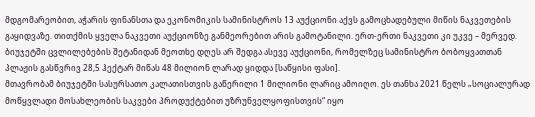მდგომარეობით, აჭარის ფინანსთა და ეკონომიკის სამინისტროს 13 აუქციონი აქვს გამოცხადებული მიწის ნაკვეთების გაყიდვაზე. თითქმის ყველა ნაკვეთი აუქციონზე განმეორებით არის გამოტანილი. ერთ-ერთი ნაკვეთი კი უკვე – მერვედ.
ბიუჯეტში ცვლილებების შეტანიდან მეოთხე დღეს არ შედგა ასევე აუქციონი, რომელზეც სამინისტრო ბობოყვათთან პლაჟის გასწვრივ 28,5 ჰექტარ მიწას 48 მილიონ ლარად ყიდდა [საწყისი ფასი].
მთავრობამ ბიუჯეტში სასურსათო კალათისთვის გაწერილი 1 მილიონი ლარიც ამოიღო. ეს თანხა 2021 წელს „სოციალურად მოწყვლადი მოსახლეობის საკვები პროდუქტებით უზრუნველყოფისთვის“ იყო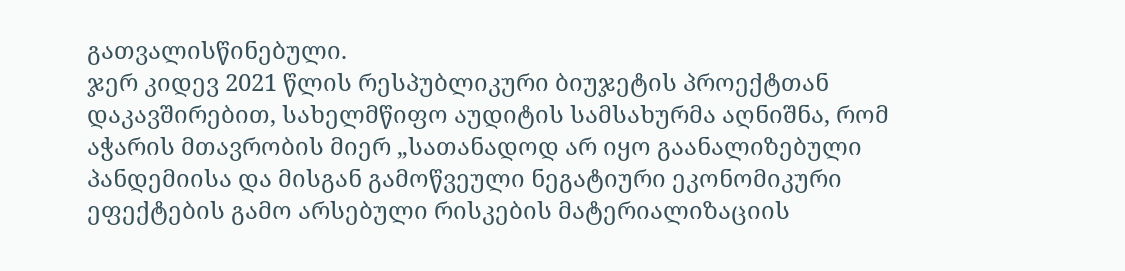გათვალისწინებული.
ჯერ კიდევ 2021 წლის რესპუბლიკური ბიუჯეტის პროექტთან დაკავშირებით, სახელმწიფო აუდიტის სამსახურმა აღნიშნა, რომ აჭარის მთავრობის მიერ „სათანადოდ არ იყო გაანალიზებული პანდემიისა და მისგან გამოწვეული ნეგატიური ეკონომიკური ეფექტების გამო არსებული რისკების მატერიალიზაციის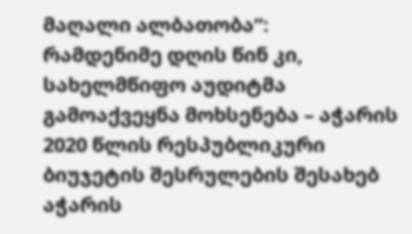მაღალი ალბათობა“:
რამდენიმე დღის წინ კი, სახელმწიფო აუდიტმა გამოაქვეყნა მოხსენება – აჭარის 2020 წლის რესპუბლიკური ბიუჯეტის შესრულების შესახებ აჭარის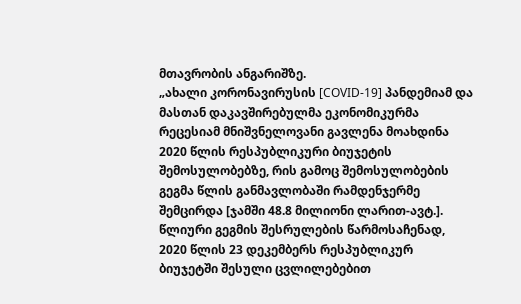მთავრობის ანგარიშზე.
„ახალი კორონავირუსის [COVID-19] პანდემიამ და მასთან დაკავშირებულმა ეკონომიკურმა რეცესიამ მნიშვნელოვანი გავლენა მოახდინა 2020 წლის რესპუბლიკური ბიუჯეტის შემოსულობებზე, რის გამოც შემოსულობების გეგმა წლის განმავლობაში რამდენჯერმე შემცირდა [ჯამში 48.8 მილიონი ლარით-ავტ.]. წლიური გეგმის შესრულების წარმოსაჩენად, 2020 წლის 23 დეკემბერს რესპუბლიკურ ბიუჯეტში შესული ცვლილებებით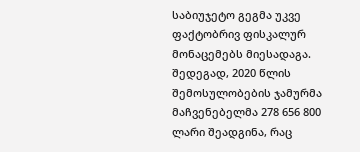საბიუჯეტო გეგმა უკვე ფაქტობრივ ფისკალურ მონაცემებს მიესადაგა. შედეგად, 2020 წლის შემოსულობების ჯამურმა მაჩვენებელმა 278 656 800 ლარი შეადგინა, რაც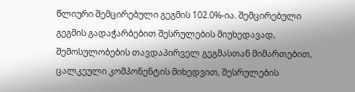წლიური შემცირებული გეგმის 102.0%-ია. შემცირებული გეგმის გადაჭარბებით შესრულების მიუხედავად, შემოსულობების თავდაპირველ გეგმასთან მიმართებით, ცალკეული კომპონენტის მიხედვით, შესრულების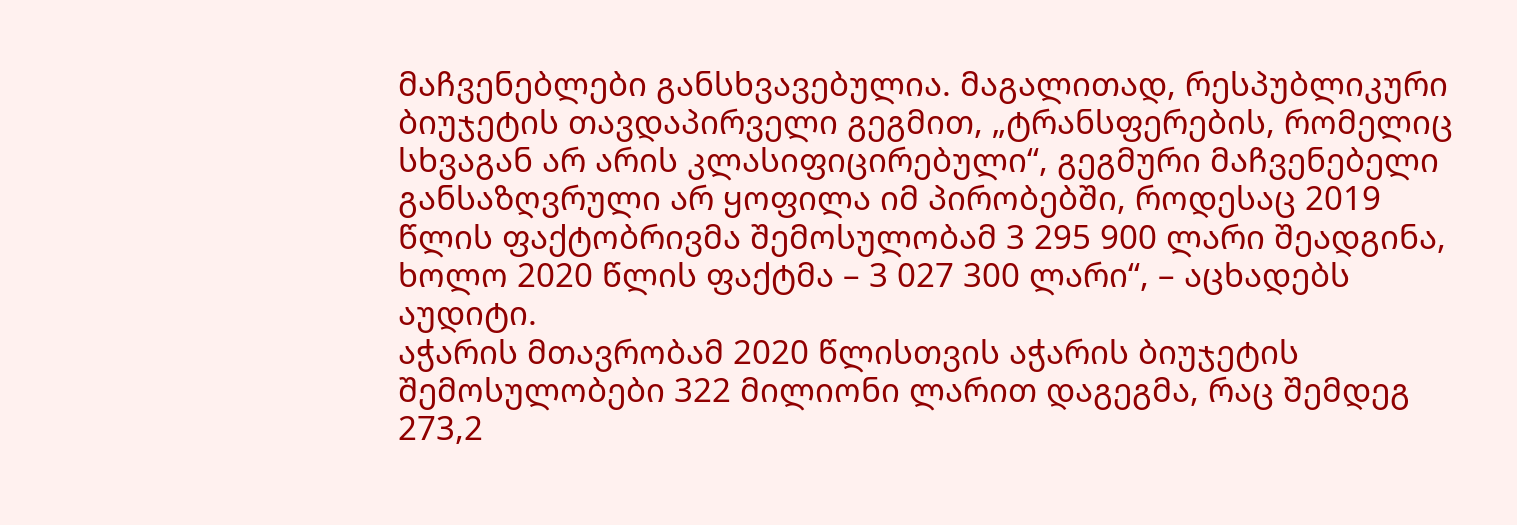მაჩვენებლები განსხვავებულია. მაგალითად, რესპუბლიკური ბიუჯეტის თავდაპირველი გეგმით, „ტრანსფერების, რომელიც სხვაგან არ არის კლასიფიცირებული“, გეგმური მაჩვენებელი განსაზღვრული არ ყოფილა იმ პირობებში, როდესაც 2019 წლის ფაქტობრივმა შემოსულობამ 3 295 900 ლარი შეადგინა, ხოლო 2020 წლის ფაქტმა – 3 027 300 ლარი“, – აცხადებს აუდიტი.
აჭარის მთავრობამ 2020 წლისთვის აჭარის ბიუჯეტის შემოსულობები 322 მილიონი ლარით დაგეგმა, რაც შემდეგ 273,2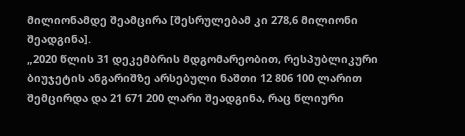მილიონამდე შეამცირა [შესრულებამ კი 278,6 მილიონი შეადგინა].
„2020 წლის 31 დეკემბრის მდგომარეობით, რესპუბლიკური ბიუჯეტის ანგარიშზე არსებული ნაშთი 12 806 100 ლარით შემცირდა და 21 671 200 ლარი შეადგინა, რაც წლიური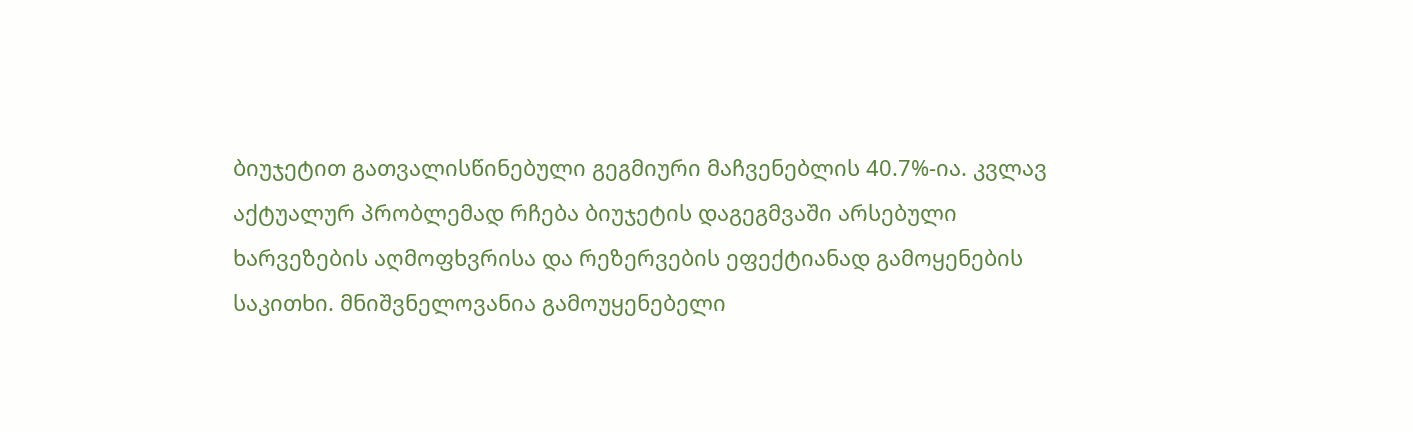ბიუჯეტით გათვალისწინებული გეგმიური მაჩვენებლის 40.7%-ია. კვლავ აქტუალურ პრობლემად რჩება ბიუჯეტის დაგეგმვაში არსებული ხარვეზების აღმოფხვრისა და რეზერვების ეფექტიანად გამოყენების საკითხი. მნიშვნელოვანია გამოუყენებელი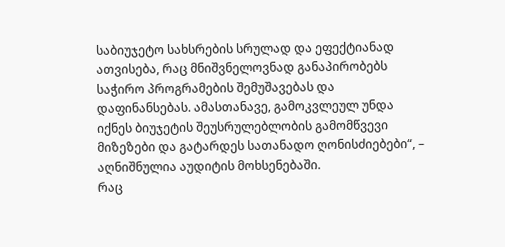საბიუჯეტო სახსრების სრულად და ეფექტიანად ათვისება, რაც მნიშვნელოვნად განაპირობებს საჭირო პროგრამების შემუშავებას და დაფინანსებას. ამასთანავე, გამოკვლეულ უნდა იქნეს ბიუჯეტის შეუსრულებლობის გამომწვევი მიზეზები და გატარდეს სათანადო ღონისძიებები“, – აღნიშნულია აუდიტის მოხსენებაში.
რაც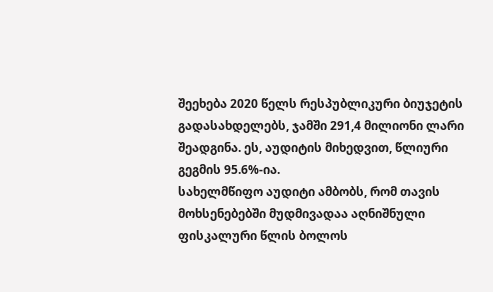შეეხება 2020 წელს რესპუბლიკური ბიუჯეტის გადასახდელებს, ჯამში 291,4 მილიონი ლარი შეადგინა. ეს, აუდიტის მიხედვით, წლიური გეგმის 95.6%-ია.
სახელმწიფო აუდიტი ამბობს, რომ თავის მოხსენებებში მუდმივადაა აღნიშნული ფისკალური წლის ბოლოს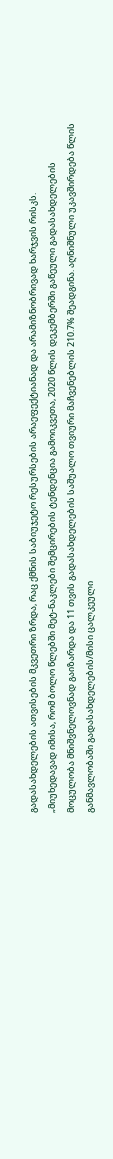გადასახდელების ათვისების მკვეთრი ზრდა, რაც ქმნის საბიუჯეტო რესურსების არაეფექტიანად და არამიზნობრივად ხარჯვის რისკს.
„მიუხედავად იმისა, რომ ბოლო წლებში მეტ-ნაკლები შემცირების ტენდენცია გამოიკვეთა, 2020 წლის დეკემბერში გაწეული გადასახდელების მოცულობა მნიშვნელოვნად გაიზარდა და 11 თვის გადასახდელების საშუალო თვიური მაჩვენებლის 210.7% შეადგინა. აღნიშნული უკავშირდება წლის განმავლობაში გადასახდელების/მისი ცალკეული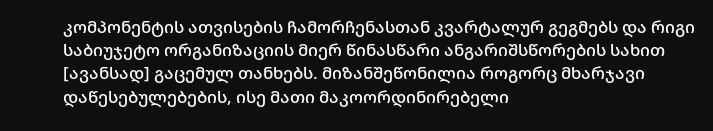კომპონენტის ათვისების ჩამორჩენასთან კვარტალურ გეგმებს და რიგი საბიუჯეტო ორგანიზაციის მიერ წინასწარი ანგარიშსწორების სახით [ავანსად] გაცემულ თანხებს. მიზანშეწონილია როგორც მხარჯავი დაწესებულებების, ისე მათი მაკოორდინირებელი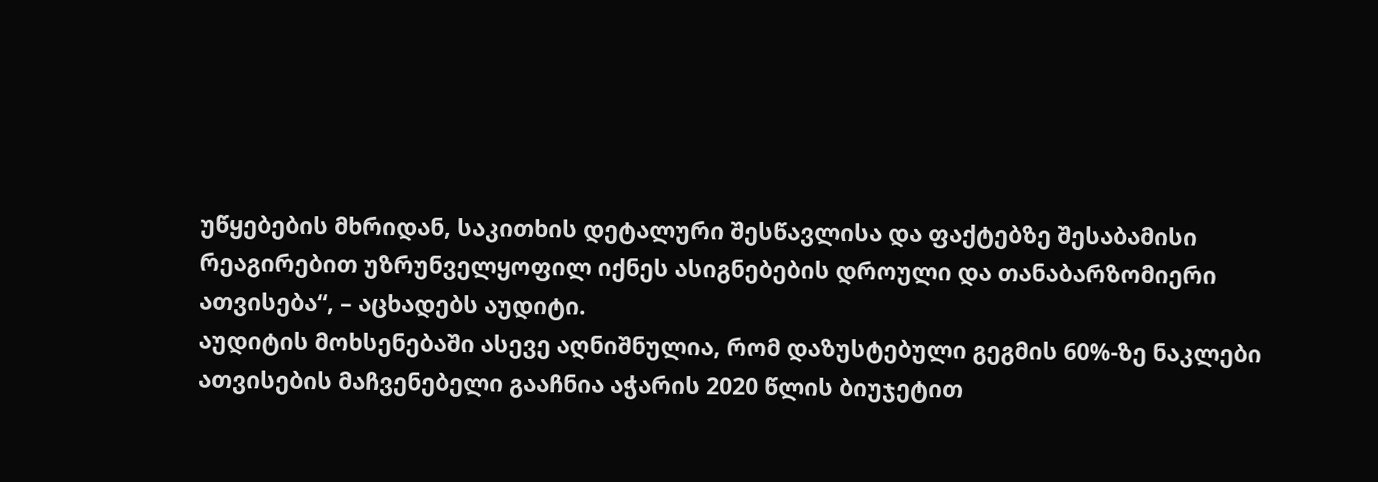უწყებების მხრიდან, საკითხის დეტალური შესწავლისა და ფაქტებზე შესაბამისი რეაგირებით უზრუნველყოფილ იქნეს ასიგნებების დროული და თანაბარზომიერი ათვისება“, – აცხადებს აუდიტი.
აუდიტის მოხსენებაში ასევე აღნიშნულია, რომ დაზუსტებული გეგმის 60%-ზე ნაკლები ათვისების მაჩვენებელი გააჩნია აჭარის 2020 წლის ბიუჯეტით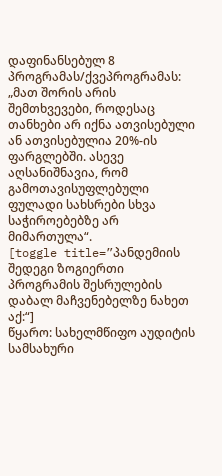დაფინანსებულ 8 პროგრამას/ქვეპროგრამას: „მათ შორის არის შემთხვევები, როდესაც თანხები არ იქნა ათვისებული ან ათვისებულია 20%-ის ფარგლებში. ასევე აღსანიშნავია, რომ გამოთავისუფლებული ფულადი სახსრები სხვა საჭიროებებზე არ მიმართულა“.
[toggle title=”პანდემიის შედეგი ზოგიერთი პროგრამის შესრულების დაბალ მაჩვენებელზე ნახეთ აქ:“]
წყარო: სახელმწიფო აუდიტის სამსახური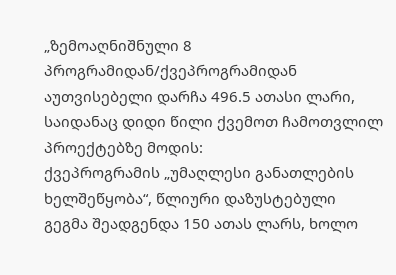„ზემოაღნიშნული 8 პროგრამიდან/ქვეპროგრამიდან აუთვისებელი დარჩა 496.5 ათასი ლარი, საიდანაც დიდი წილი ქვემოთ ჩამოთვლილ პროექტებზე მოდის:
ქვეპროგრამის „უმაღლესი განათლების ხელშეწყობა“, წლიური დაზუსტებული გეგმა შეადგენდა 150 ათას ლარს, ხოლო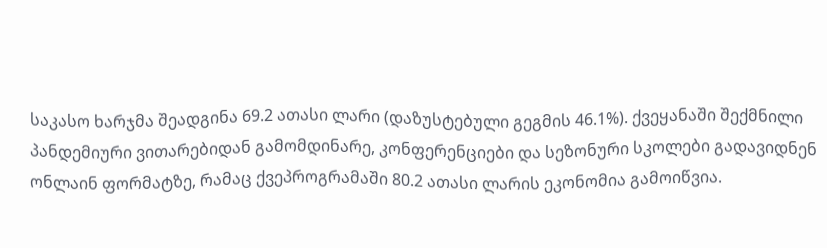საკასო ხარჯმა შეადგინა 69.2 ათასი ლარი (დაზუსტებული გეგმის 46.1%). ქვეყანაში შექმნილი პანდემიური ვითარებიდან გამომდინარე, კონფერენციები და სეზონური სკოლები გადავიდნენ ონლაინ ფორმატზე, რამაც ქვეპროგრამაში 80.2 ათასი ლარის ეკონომია გამოიწვია.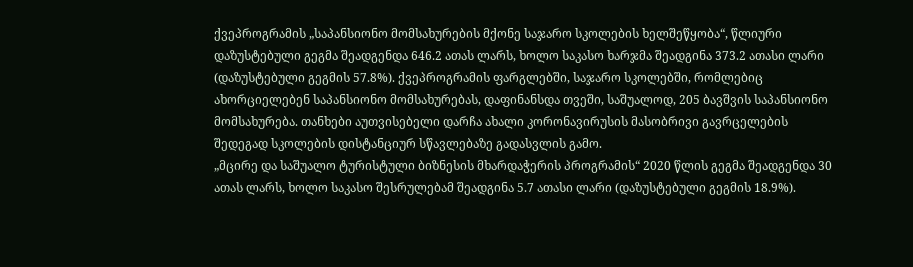ქვეპროგრამის „საპანსიონო მომსახურების მქონე საჯარო სკოლების ხელშეწყობა“, წლიური დაზუსტებული გეგმა შეადგენდა 646.2 ათას ლარს, ხოლო საკასო ხარჯმა შეადგინა 373.2 ათასი ლარი (დაზუსტებული გეგმის 57.8%). ქვეპროგრამის ფარგლებში, საჯარო სკოლებში, რომლებიც ახორციელებენ საპანსიონო მომსახურებას, დაფინანსდა თვეში, საშუალოდ, 205 ბავშვის საპანსიონო მომსახურება. თანხები აუთვისებელი დარჩა ახალი კორონავირუსის მასობრივი გავრცელების შედეგად სკოლების დისტანციურ სწავლებაზე გადასვლის გამო.
„მცირე და საშუალო ტურისტული ბიზნესის მხარდაჭერის პროგრამის“ 2020 წლის გეგმა შეადგენდა 30 ათას ლარს, ხოლო საკასო შესრულებამ შეადგინა 5.7 ათასი ლარი (დაზუსტებული გეგმის 18.9%).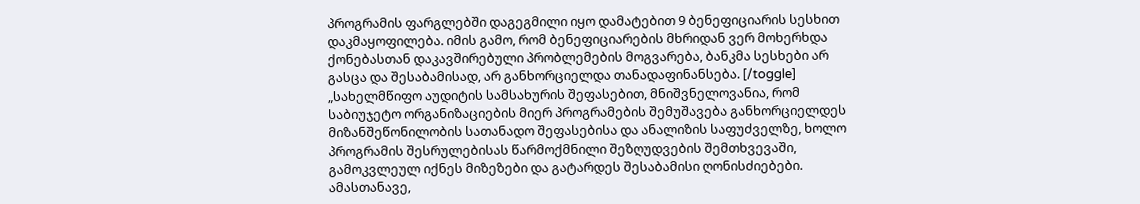პროგრამის ფარგლებში დაგეგმილი იყო დამატებით 9 ბენეფიციარის სესხით დაკმაყოფილება. იმის გამო, რომ ბენეფიციარების მხრიდან ვერ მოხერხდა ქონებასთან დაკავშირებული პრობლემების მოგვარება, ბანკმა სესხები არ გასცა და შესაბამისად, არ განხორციელდა თანადაფინანსება. [/toggle]
„სახელმწიფო აუდიტის სამსახურის შეფასებით, მნიშვნელოვანია, რომ საბიუჯეტო ორგანიზაციების მიერ პროგრამების შემუშავება განხორციელდეს მიზანშეწონილობის სათანადო შეფასებისა და ანალიზის საფუძველზე, ხოლო პროგრამის შესრულებისას წარმოქმნილი შეზღუდვების შემთხვევაში, გამოკვლეულ იქნეს მიზეზები და გატარდეს შესაბამისი ღონისძიებები. ამასთანავე,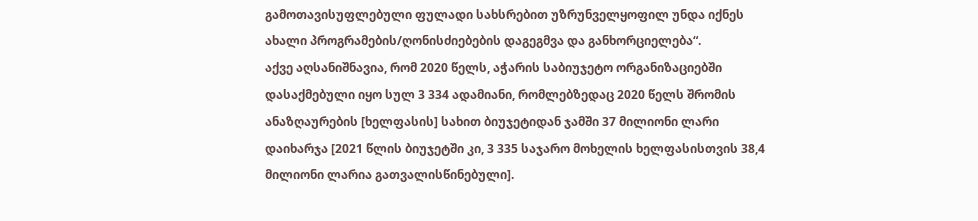გამოთავისუფლებული ფულადი სახსრებით უზრუნველყოფილ უნდა იქნეს ახალი პროგრამების/ღონისძიებების დაგეგმვა და განხორციელება“.
აქვე აღსანიშნავია, რომ 2020 წელს, აჭარის საბიუჯეტო ორგანიზაციებში დასაქმებული იყო სულ 3 334 ადამიანი, რომლებზედაც 2020 წელს შრომის ანაზღაურების [ხელფასის] სახით ბიუჯეტიდან ჯამში 37 მილიონი ლარი დაიხარჯა [2021 წლის ბიუჯეტში კი, 3 335 საჯარო მოხელის ხელფასისთვის 38,4 მილიონი ლარია გათვალისწინებული].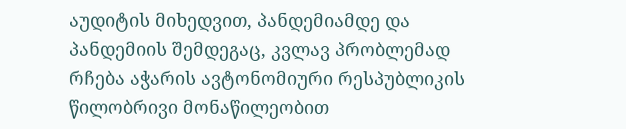აუდიტის მიხედვით, პანდემიამდე და პანდემიის შემდეგაც, კვლავ პრობლემად რჩება აჭარის ავტონომიური რესპუბლიკის წილობრივი მონაწილეობით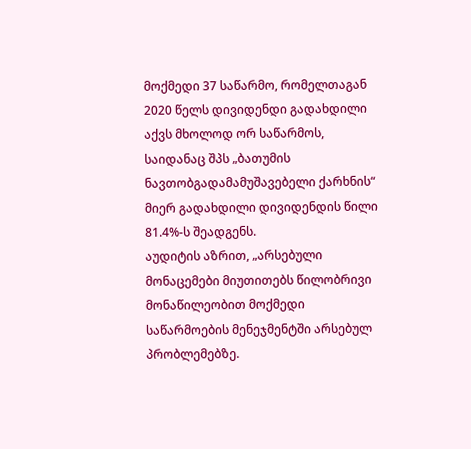მოქმედი 37 საწარმო, რომელთაგან 2020 წელს დივიდენდი გადახდილი აქვს მხოლოდ ორ საწარმოს, საიდანაც შპს „ბათუმის ნავთობგადამამუშავებელი ქარხნის“ მიერ გადახდილი დივიდენდის წილი 81.4%-ს შეადგენს.
აუდიტის აზრით, „არსებული მონაცემები მიუთითებს წილობრივი მონაწილეობით მოქმედი საწარმოების მენეჯმენტში არსებულ პრობლემებზე.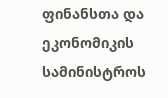ფინანსთა და ეკონომიკის სამინისტროს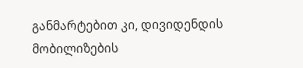განმარტებით კი, დივიდენდის მობილიზების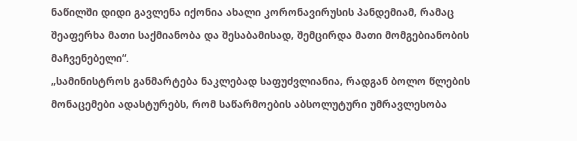ნაწილში დიდი გავლენა იქონია ახალი კორონავირუსის პანდემიამ, რამაც შეაფერხა მათი საქმიანობა და შესაბამისად, შემცირდა მათი მომგებიანობის მაჩვენებელი“.
„სამინისტროს განმარტება ნაკლებად საფუძვლიანია, რადგან ბოლო წლების მონაცემები ადასტურებს, რომ საწარმოების აბსოლუტური უმრავლესობა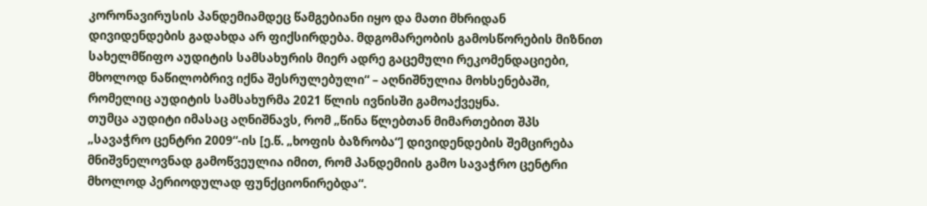კორონავირუსის პანდემიამდეც წამგებიანი იყო და მათი მხრიდან დივიდენდების გადახდა არ ფიქსირდება. მდგომარეობის გამოსწორების მიზნით სახელმწიფო აუდიტის სამსახურის მიერ ადრე გაცემული რეკომენდაციები, მხოლოდ ნაწილობრივ იქნა შესრულებული“ – აღნიშნულია მოხსენებაში, რომელიც აუდიტის სამსახურმა 2021 წლის ივნისში გამოაქვეყნა.
თუმცა აუდიტი იმასაც აღნიშნავს, რომ „წინა წლებთან მიმართებით შპს „სავაჭრო ცენტრი 2009“-ის [ე.წ. „ხოფის ბაზრობა“] დივიდენდების შემცირება მნიშვნელოვნად გამოწვეულია იმით, რომ პანდემიის გამო სავაჭრო ცენტრი მხოლოდ პერიოდულად ფუნქციონირებდა“.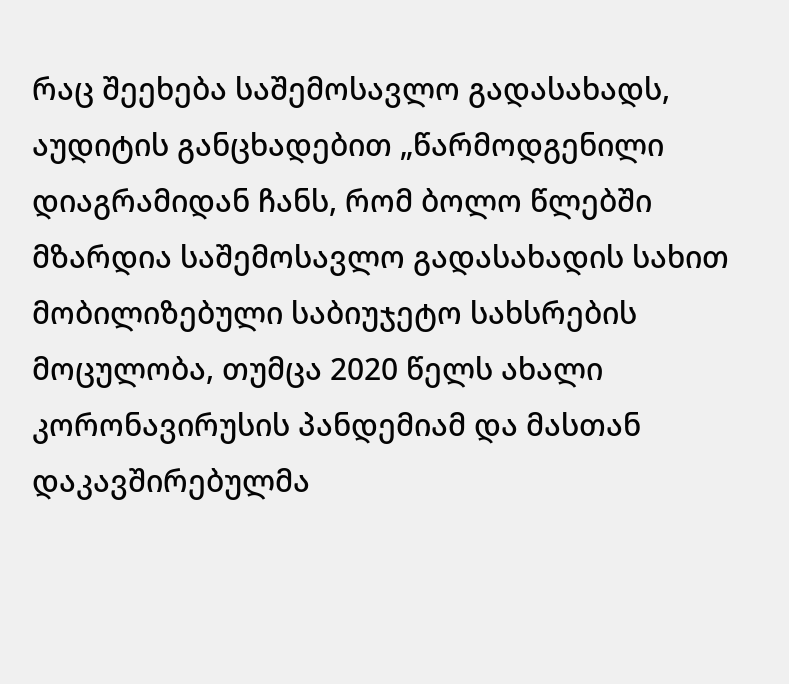რაც შეეხება საშემოსავლო გადასახადს, აუდიტის განცხადებით „წარმოდგენილი დიაგრამიდან ჩანს, რომ ბოლო წლებში მზარდია საშემოსავლო გადასახადის სახით მობილიზებული საბიუჯეტო სახსრების მოცულობა, თუმცა 2020 წელს ახალი კორონავირუსის პანდემიამ და მასთან დაკავშირებულმა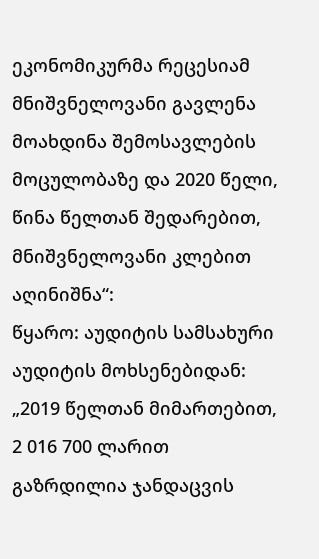ეკონომიკურმა რეცესიამ მნიშვნელოვანი გავლენა მოახდინა შემოსავლების მოცულობაზე და 2020 წელი, წინა წელთან შედარებით, მნიშვნელოვანი კლებით აღინიშნა“:
წყარო: აუდიტის სამსახური
აუდიტის მოხსენებიდან:
„2019 წელთან მიმართებით, 2 016 700 ლარით გაზრდილია ჯანდაცვის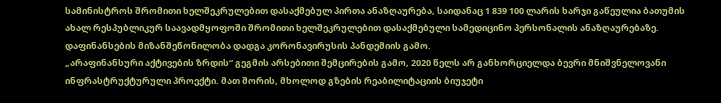სამინისტროს შრომითი ხელშეკრულებით დასაქმებულ პირთა ანაზღაურება, საიდანაც 1 839 100 ლარის ხარჯი გაწეულია ბათუმის ახალ რესპუბლიკურ საავადმყოფოში შრომითი ხელშეკრულებით დასაქმებული სამედიცინო პერსონალის ანაზღაურებაზე. დაფინანსების მიზანშეწონილობა დადგა კორონავირუსის პანდემიის გამო.
„არაფინანსური აქტივების ზრდის“ გეგმის არსებითი შემცირების გამო, 2020 წელს არ განხორციელდა ბევრი მნიშვნელოვანი ინფრასტრუქტურული პროექტი. მათ შორის, მხოლოდ გზების რეაბილიტაციის ბიუჯეტი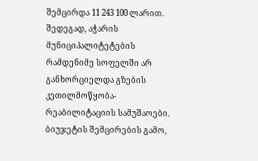შემცირდა 11 243 100 ლარით. შედეგად, აჭარის მუნიციპალიტეტების რამდენიმე სოფელში არ განხორციელდა გზების კეთილმოწყობა-რეაბილიტაციის სამუშაოები.
ბიუჯეტის შემცირების გამო,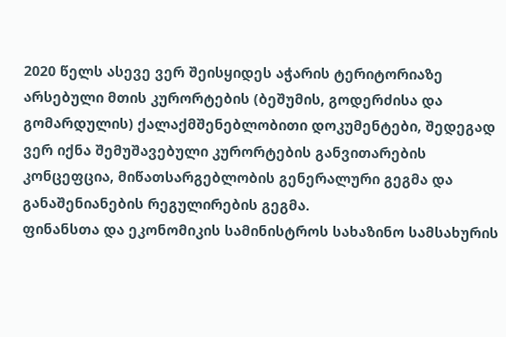2020 წელს ასევე ვერ შეისყიდეს აჭარის ტერიტორიაზე არსებული მთის კურორტების (ბეშუმის, გოდერძისა და გომარდულის) ქალაქმშენებლობითი დოკუმენტები, შედეგად ვერ იქნა შემუშავებული კურორტების განვითარების კონცეფცია, მიწათსარგებლობის გენერალური გეგმა და განაშენიანების რეგულირების გეგმა.
ფინანსთა და ეკონომიკის სამინისტროს სახაზინო სამსახურის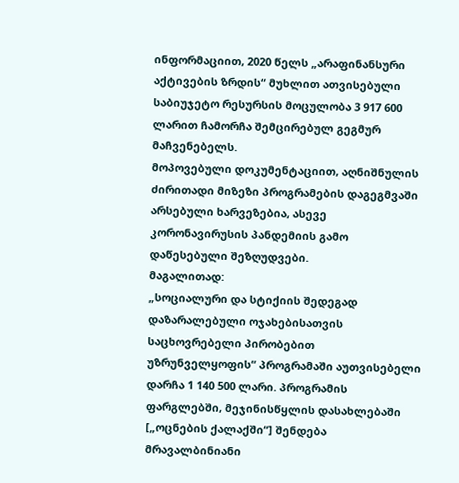ინფორმაციით, 2020 წელს „არაფინანსური აქტივების ზრდის“ მუხლით ათვისებული საბიუჯეტო რესურსის მოცულობა 3 917 600 ლარით ჩამორჩა შემცირებულ გეგმურ მაჩვენებელს.
მოპოვებული დოკუმენტაციით, აღნიშნულის ძირითადი მიზეზი პროგრამების დაგეგმვაში არსებული ხარვეზებია, ასევე კორონავირუსის პანდემიის გამო დაწესებული შეზღუდვები.
მაგალითად:
„სოციალური და სტიქიის შედეგად დაზარალებული ოჯახებისათვის საცხოვრებელი პირობებით უზრუნველყოფის“ პროგრამაში აუთვისებელი დარჩა 1 140 500 ლარი. პროგრამის ფარგლებში, მეჯინისწყლის დასახლებაში [„ოცნების ქალაქში“] შენდება მრავალბინიანი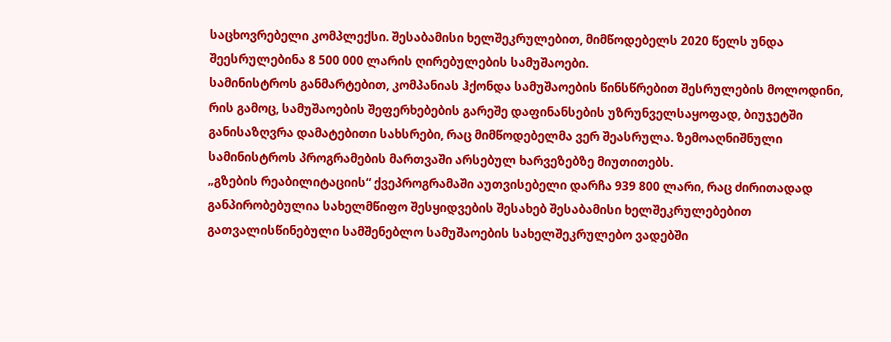საცხოვრებელი კომპლექსი. შესაბამისი ხელშეკრულებით, მიმწოდებელს 2020 წელს უნდა შეესრულებინა 8 500 000 ლარის ღირებულების სამუშაოები.
სამინისტროს განმარტებით, კომპანიას ჰქონდა სამუშაოების წინსწრებით შესრულების მოლოდინი, რის გამოც, სამუშაოების შეფერხებების გარეშე დაფინანსების უზრუნველსაყოფად, ბიუჯეტში განისაზღვრა დამატებითი სახსრები, რაც მიმწოდებელმა ვერ შეასრულა. ზემოაღნიშნული სამინისტროს პროგრამების მართვაში არსებულ ხარვეზებზე მიუთითებს.
„გზების რეაბილიტაციის“ ქვეპროგრამაში აუთვისებელი დარჩა 939 800 ლარი, რაც ძირითადად განპირობებულია სახელმწიფო შესყიდვების შესახებ შესაბამისი ხელშეკრულებებით გათვალისწინებული სამშენებლო სამუშაოების სახელშეკრულებო ვადებში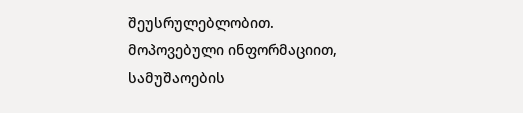შეუსრულებლობით.
მოპოვებული ინფორმაციით, სამუშაოების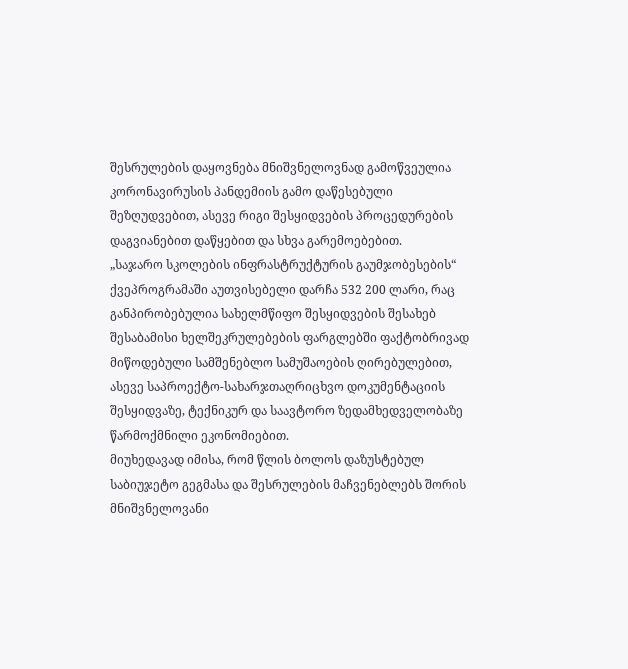შესრულების დაყოვნება მნიშვნელოვნად გამოწვეულია კორონავირუსის პანდემიის გამო დაწესებული შეზღუდვებით, ასევე რიგი შესყიდვების პროცედურების დაგვიანებით დაწყებით და სხვა გარემოებებით.
„საჯარო სკოლების ინფრასტრუქტურის გაუმჯობესების“ ქვეპროგრამაში აუთვისებელი დარჩა 532 200 ლარი, რაც განპირობებულია სახელმწიფო შესყიდვების შესახებ შესაბამისი ხელშეკრულებების ფარგლებში ფაქტობრივად მიწოდებული სამშენებლო სამუშაოების ღირებულებით, ასევე საპროექტო-სახარჯთაღრიცხვო დოკუმენტაციის შესყიდვაზე, ტექნიკურ და საავტორო ზედამხედველობაზე წარმოქმნილი ეკონომიებით.
მიუხედავად იმისა, რომ წლის ბოლოს დაზუსტებულ საბიუჯეტო გეგმასა და შესრულების მაჩვენებლებს შორის მნიშვნელოვანი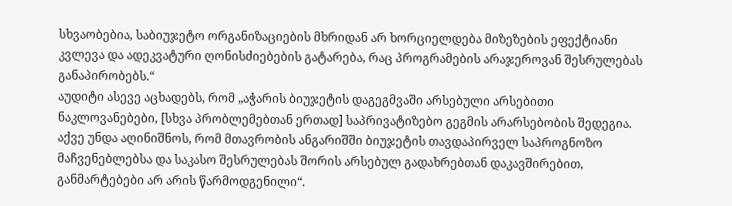სხვაობებია, საბიუჯეტო ორგანიზაციების მხრიდან არ ხორციელდება მიზეზების ეფექტიანი კვლევა და ადეკვატური ღონისძიებების გატარება, რაც პროგრამების არაჯეროვან შესრულებას განაპირობებს.“
აუდიტი ასევე აცხადებს, რომ „აჭარის ბიუჯეტის დაგეგმვაში არსებული არსებითი ნაკლოვანებები, [სხვა პრობლემებთან ერთად] საპრივატიზებო გეგმის არარსებობის შედეგია. აქვე უნდა აღინიშნოს, რომ მთავრობის ანგარიშში ბიუჯეტის თავდაპირველ საპროგნოზო მაჩვენებლებსა და საკასო შესრულებას შორის არსებულ გადახრებთან დაკავშირებით, განმარტებები არ არის წარმოდგენილი“.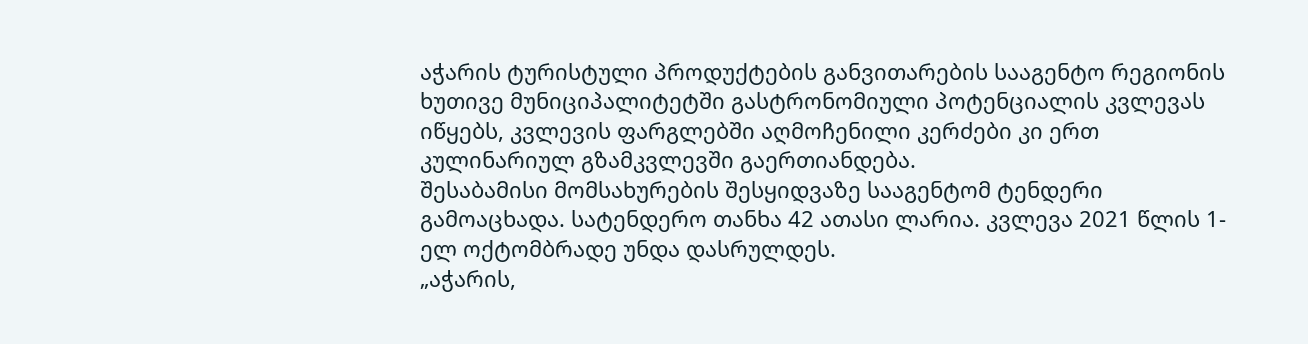აჭარის ტურისტული პროდუქტების განვითარების სააგენტო რეგიონის ხუთივე მუნიციპალიტეტში გასტრონომიული პოტენციალის კვლევას იწყებს, კვლევის ფარგლებში აღმოჩენილი კერძები კი ერთ კულინარიულ გზამკვლევში გაერთიანდება.
შესაბამისი მომსახურების შესყიდვაზე სააგენტომ ტენდერი გამოაცხადა. სატენდერო თანხა 42 ათასი ლარია. კვლევა 2021 წლის 1-ელ ოქტომბრადე უნდა დასრულდეს.
„აჭარის,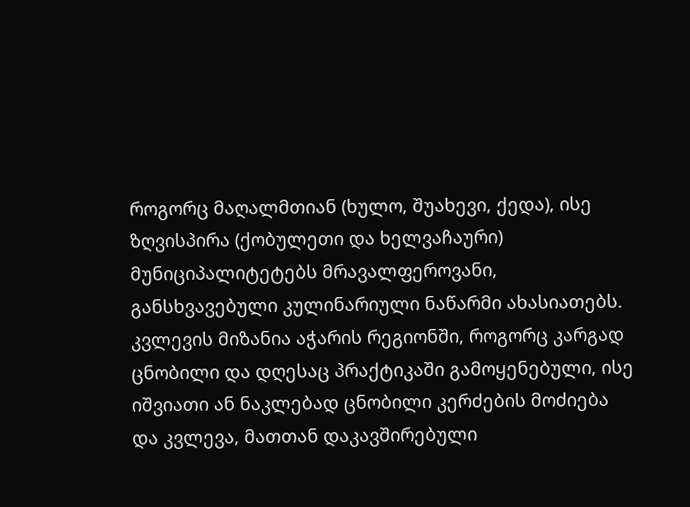როგორც მაღალმთიან (ხულო, შუახევი, ქედა), ისე ზღვისპირა (ქობულეთი და ხელვაჩაური) მუნიციპალიტეტებს მრავალფეროვანი, განსხვავებული კულინარიული ნაწარმი ახასიათებს. კვლევის მიზანია აჭარის რეგიონში, როგორც კარგად ცნობილი და დღესაც პრაქტიკაში გამოყენებული, ისე იშვიათი ან ნაკლებად ცნობილი კერძების მოძიება და კვლევა, მათთან დაკავშირებული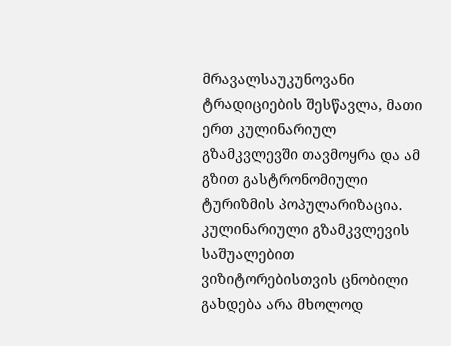მრავალსაუკუნოვანი ტრადიციების შესწავლა, მათი ერთ კულინარიულ გზამკვლევში თავმოყრა და ამ გზით გასტრონომიული ტურიზმის პოპულარიზაცია. კულინარიული გზამკვლევის საშუალებით ვიზიტორებისთვის ცნობილი გახდება არა მხოლოდ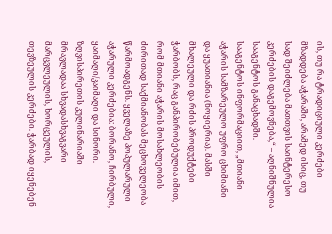ის, თუ რა ტრადიციული კერძები მზადდება აჭარაში, არამედ ისიც, თუ სად შეიძლება მათთვის საინტერესო კერძების დაგემოვნება,“ – აღნიშნულია სააგენტოს განაცხადში.
სააგენტოს ინფორმაციით, „მთიანი აჭარის სამზარეულო უფრო ცხიმიანი და ყუათიანია (ნოყიერია). მასში მხალეული და რძის პროდუქტები ჭარბობს, რაც განპირობებულია იმით, რომ მთიანი აჭარის მოსახლეობის ძირითად საქმიანობას მეცხოველეობა წარმოადგენს. ყველაზე პოპულარული აჭარული კერძებია: ბორანო, ჩირბული, ყაიმაღი/კაიმაღი და სინორი.
ზღვისპირეთის კულინარიაში მრავლადაა სხვადასხვაგვარი მარცვლეულის, ხორცეულის, თევზეულის კერძები. ჭარბად იყენებენ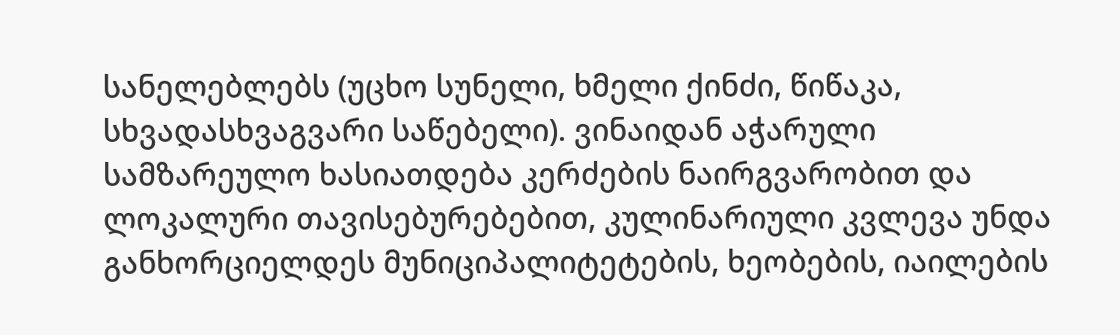სანელებლებს (უცხო სუნელი, ხმელი ქინძი, წიწაკა, სხვადასხვაგვარი საწებელი). ვინაიდან აჭარული სამზარეულო ხასიათდება კერძების ნაირგვარობით და ლოკალური თავისებურებებით, კულინარიული კვლევა უნდა განხორციელდეს მუნიციპალიტეტების, ხეობების, იაილების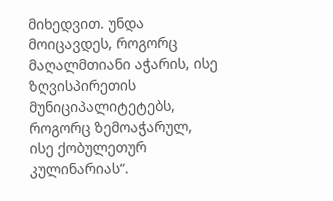მიხედვით. უნდა მოიცავდეს, როგორც მაღალმთიანი აჭარის, ისე ზღვისპირეთის მუნიციპალიტეტებს, როგორც ზემოაჭარულ, ისე ქობულეთურ კულინარიას“.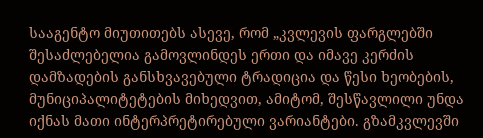სააგენტო მიუთითებს ასევე, რომ „კვლევის ფარგლებში შესაძლებელია გამოვლინდეს ერთი და იმავე კერძის დამზადების განსხვავებული ტრადიცია და წესი ხეობების, მუნიციპალიტეტების მიხედვით, ამიტომ, შესწავლილი უნდა იქნას მათი ინტერპრეტირებული ვარიანტები. გზამკვლევში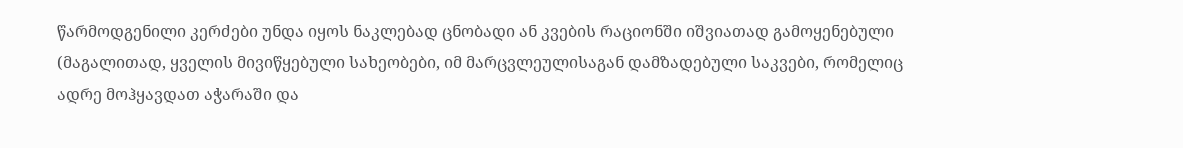წარმოდგენილი კერძები უნდა იყოს ნაკლებად ცნობადი ან კვების რაციონში იშვიათად გამოყენებული (მაგალითად, ყველის მივიწყებული სახეობები, იმ მარცვლეულისაგან დამზადებული საკვები, რომელიც ადრე მოჰყავდათ აჭარაში და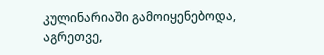კულინარიაში გამოიყენებოდა, აგრეთვე,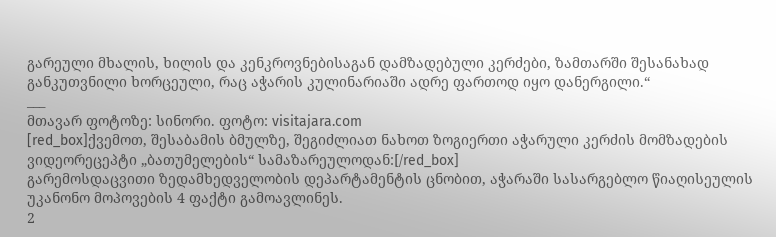გარეული მხალის, ხილის და კენკროვნებისაგან დამზადებული კერძები, ზამთარში შესანახად განკუთვნილი ხორცეული, რაც აჭარის კულინარიაში ადრე ფართოდ იყო დანერგილი.“
___
მთავარ ფოტოზე: სინორი. ფოტო: visitajara.com
[red_box]ქვემოთ, შესაბამის ბმულზე, შეგიძლიათ ნახოთ ზოგიერთი აჭარული კერძის მომზადების ვიდეორეცეპტი „ბათუმელების“ სამაზარეულოდან:[/red_box]
გარემოსდაცვითი ზედამხედველობის დეპარტამენტის ცნობით, აჭარაში სასარგებლო წიაღისეულის უკანონო მოპოვების 4 ფაქტი გამოავლინეს.
2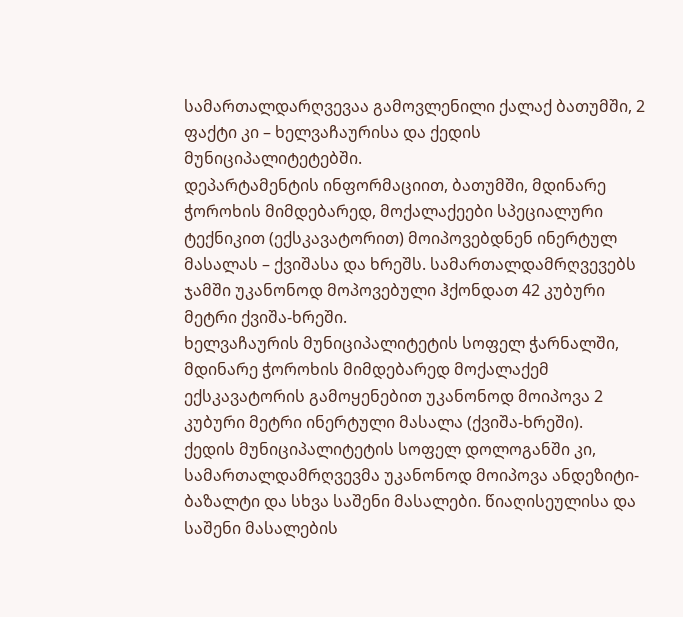სამართალდარღვევაა გამოვლენილი ქალაქ ბათუმში, 2 ფაქტი კი – ხელვაჩაურისა და ქედის მუნიციპალიტეტებში.
დეპარტამენტის ინფორმაციით, ბათუმში, მდინარე ჭოროხის მიმდებარედ, მოქალაქეები სპეციალური ტექნიკით (ექსკავატორით) მოიპოვებდნენ ინერტულ მასალას – ქვიშასა და ხრეშს. სამართალდამრღვევებს ჯამში უკანონოდ მოპოვებული ჰქონდათ 42 კუბური მეტრი ქვიშა-ხრეში.
ხელვაჩაურის მუნიციპალიტეტის სოფელ ჭარნალში, მდინარე ჭოროხის მიმდებარედ მოქალაქემ ექსკავატორის გამოყენებით უკანონოდ მოიპოვა 2 კუბური მეტრი ინერტული მასალა (ქვიშა-ხრეში).
ქედის მუნიციპალიტეტის სოფელ დოლოგანში კი, სამართალდამრღვევმა უკანონოდ მოიპოვა ანდეზიტი-ბაზალტი და სხვა საშენი მასალები. წიაღისეულისა და საშენი მასალების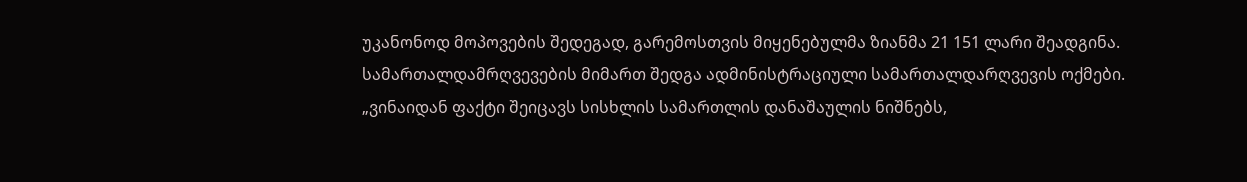უკანონოდ მოპოვების შედეგად, გარემოსთვის მიყენებულმა ზიანმა 21 151 ლარი შეადგინა.
სამართალდამრღვევების მიმართ შედგა ადმინისტრაციული სამართალდარღვევის ოქმები.
„ვინაიდან ფაქტი შეიცავს სისხლის სამართლის დანაშაულის ნიშნებს,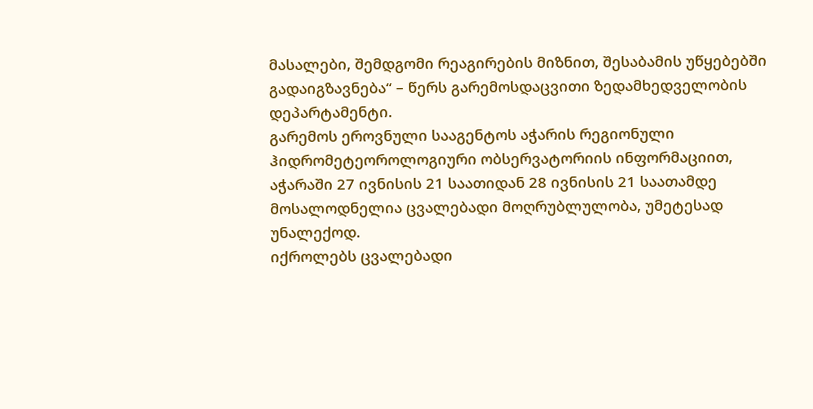მასალები, შემდგომი რეაგირების მიზნით, შესაბამის უწყებებში გადაიგზავნება“ – წერს გარემოსდაცვითი ზედამხედველობის დეპარტამენტი.
გარემოს ეროვნული სააგენტოს აჭარის რეგიონული ჰიდრომეტეოროლოგიური ობსერვატორიის ინფორმაციით, აჭარაში 27 ივნისის 21 საათიდან 28 ივნისის 21 საათამდე მოსალოდნელია ცვალებადი მოღრუბლულობა, უმეტესად უნალექოდ.
იქროლებს ცვალებადი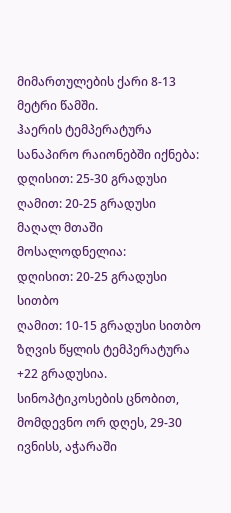მიმართულების ქარი 8-13 მეტრი წამში.
ჰაერის ტემპერატურა სანაპირო რაიონებში იქნება:
დღისით: 25-30 გრადუსი
ღამით: 20-25 გრადუსი
მაღალ მთაში მოსალოდნელია:
დღისით: 20-25 გრადუსი სითბო
ღამით: 10-15 გრადუსი სითბო
ზღვის წყლის ტემპერატურა +22 გრადუსია.
სინოპტიკოსების ცნობით, მომდევნო ორ დღეს, 29-30 ივნისს, აჭარაში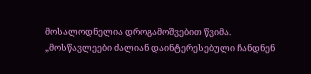მოსალოდნელია დროგამოშვებით წვიმა.
„მოსწავლეები ძალიან დაინტერესებული ჩანდნენ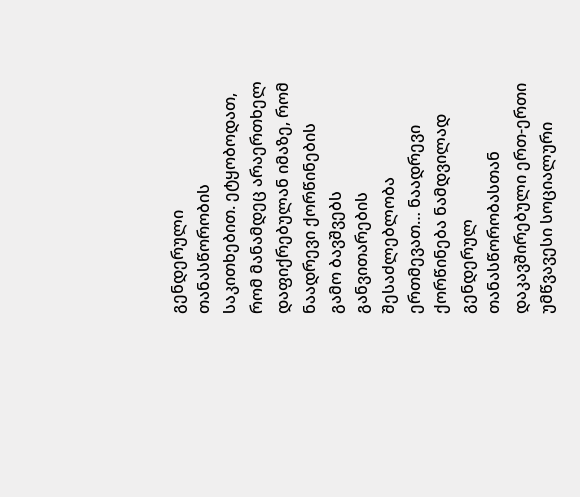გენდერული თანასწორობის საკითხებით. ეტყობოდათ, რომ მანამდეც არაერთხელ დაფიქრებულან იმაზე, რომ ნაადრევი ქორწინების გამო ბავშვებს განვითარების შესაძლებლობა ერთმევათ… ნაადრევი ქორწინება ნამდვილად გენდერულ თანასწორობასთან დაკავშირებული ერთ-ერთი უმწვავესი სოციალური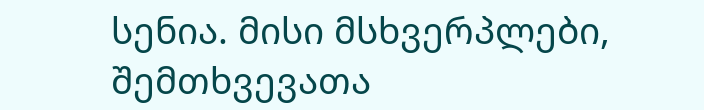სენია. მისი მსხვერპლები, შემთხვევათა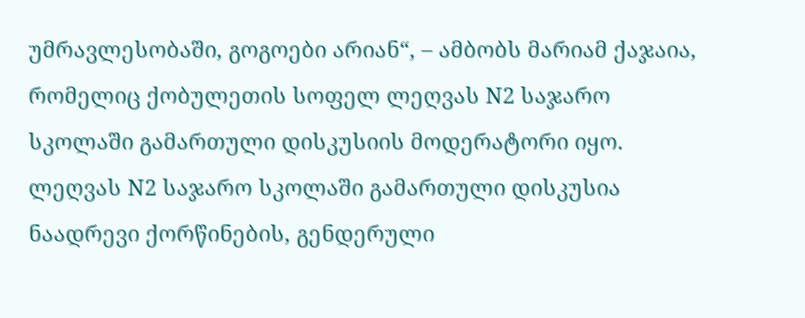უმრავლესობაში, გოგოები არიან“, – ამბობს მარიამ ქაჯაია, რომელიც ქობულეთის სოფელ ლეღვას N2 საჯარო სკოლაში გამართული დისკუსიის მოდერატორი იყო.
ლეღვას N2 საჯარო სკოლაში გამართული დისკუსია ნაადრევი ქორწინების, გენდერული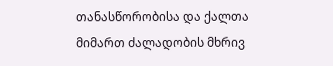თანასწორობისა და ქალთა მიმართ ძალადობის მხრივ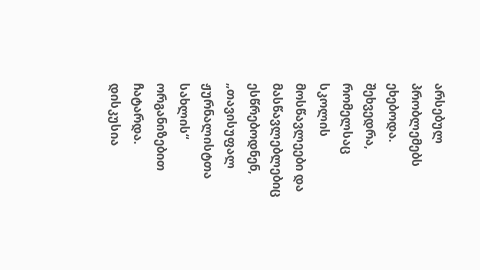არსებულ პრობლემებს ეხებოდა.
შეხვედრა, რომელსაც სკოლის მოსწავლეები და მასწავლებლებიც ესწრებოდნენ, „თავისუფალ ჟურნალისტთა სახლის“ ორგანიზებით ჩატარდა.
დისკუსია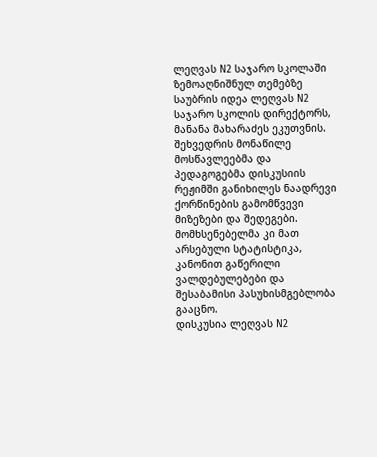ლეღვას N2 საჯარო სკოლაში
ზემოაღნიშნულ თემებზე საუბრის იდეა ლეღვას N2 საჯარო სკოლის დირექტორს, მანანა მახარაძეს ეკუთვნის.
შეხვედრის მონაწილე მოსწავლეებმა და პედაგოგებმა დისკუსიის რეჟიმში განიხილეს ნაადრევი ქორწინების გამომწვევი მიზეზები და შედეგები. მომხსენებელმა კი მათ არსებული სტატისტიკა, კანონით გაწერილი ვალდებულებები და შესაბამისი პასუხისმგებლობა გააცნო.
დისკუსია ლეღვას N2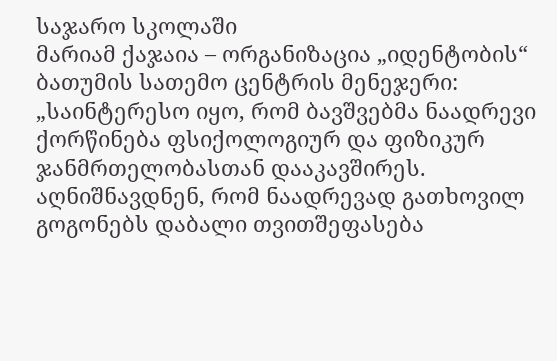საჯარო სკოლაში
მარიამ ქაჯაია – ორგანიზაცია „იდენტობის“ ბათუმის სათემო ცენტრის მენეჯერი:
„საინტერესო იყო, რომ ბავშვებმა ნაადრევი ქორწინება ფსიქოლოგიურ და ფიზიკურ ჯანმრთელობასთან დააკავშირეს. აღნიშნავდნენ, რომ ნაადრევად გათხოვილ გოგონებს დაბალი თვითშეფასება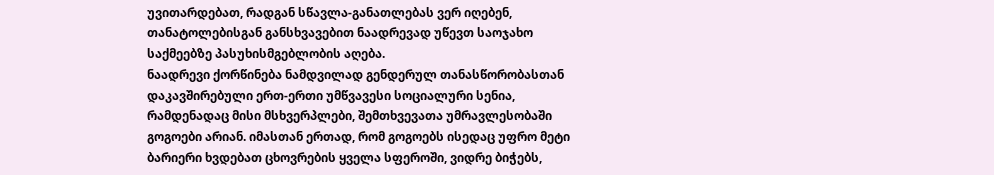უვითარდებათ, რადგან სწავლა-განათლებას ვერ იღებენ, თანატოლებისგან განსხვავებით ნაადრევად უწევთ საოჯახო საქმეებზე პასუხისმგებლობის აღება.
ნაადრევი ქორწინება ნამდვილად გენდერულ თანასწორობასთან დაკავშირებული ერთ-ერთი უმწვავესი სოციალური სენია, რამდენადაც მისი მსხვერპლები, შემთხვევათა უმრავლესობაში გოგოები არიან. იმასთან ერთად, რომ გოგოებს ისედაც უფრო მეტი ბარიერი ხვდებათ ცხოვრების ყველა სფეროში, ვიდრე ბიჭებს,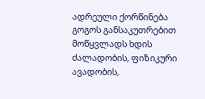ადრეული ქორწინება გოგოს განსაკუთრებით მოწყვლადს ხდის ძალადობის, ფიზიკური ავადობის,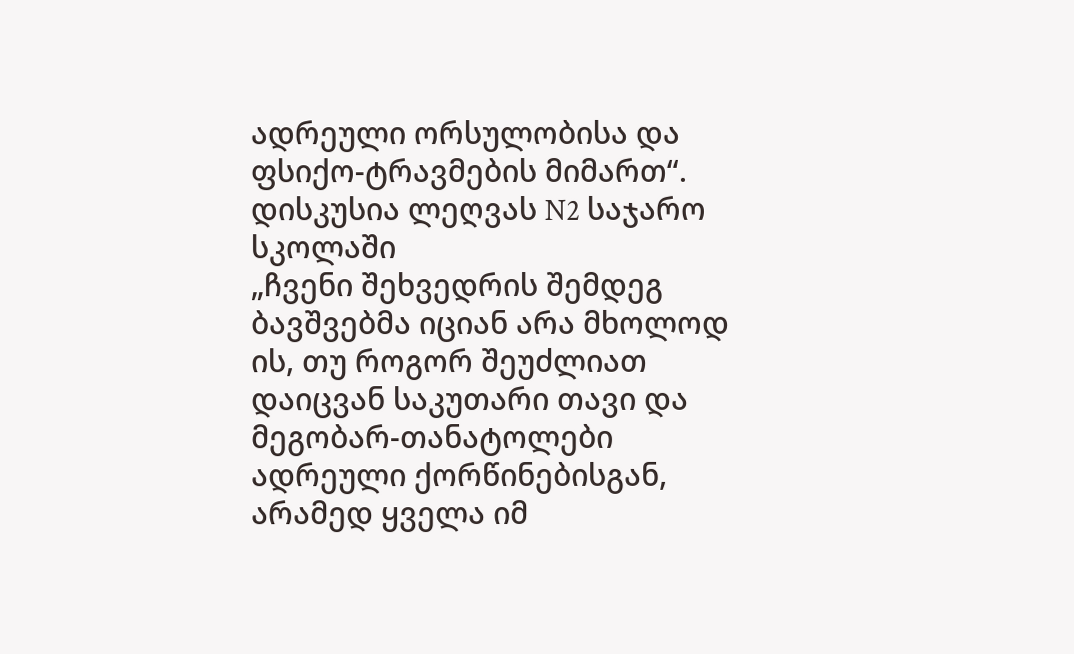ადრეული ორსულობისა და ფსიქო-ტრავმების მიმართ“.
დისკუსია ლეღვას N2 საჯარო სკოლაში
„ჩვენი შეხვედრის შემდეგ ბავშვებმა იციან არა მხოლოდ ის, თუ როგორ შეუძლიათ დაიცვან საკუთარი თავი და მეგობარ-თანატოლები ადრეული ქორწინებისგან, არამედ ყველა იმ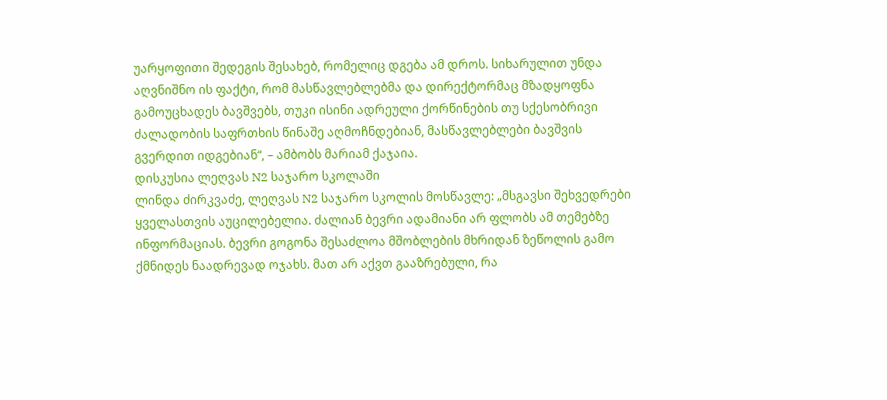უარყოფითი შედეგის შესახებ, რომელიც დგება ამ დროს. სიხარულით უნდა აღვნიშნო ის ფაქტი, რომ მასწავლებლებმა და დირექტორმაც მზადყოფნა გამოუცხადეს ბავშვებს, თუკი ისინი ადრეული ქორწინების თუ სქესობრივი ძალადობის საფრთხის წინაშე აღმოჩნდებიან, მასწავლებლები ბავშვის გვერდით იდგებიან“, – ამბობს მარიამ ქაჯაია.
დისკუსია ლეღვას N2 საჯარო სკოლაში
ლინდა ძირკვაძე, ლეღვას N2 საჯარო სკოლის მოსწავლე: „მსგავსი შეხვედრები ყველასთვის აუცილებელია. ძალიან ბევრი ადამიანი არ ფლობს ამ თემებზე ინფორმაციას. ბევრი გოგონა შესაძლოა მშობლების მხრიდან ზეწოლის გამო ქმნიდეს ნაადრევად ოჯახს. მათ არ აქვთ გააზრებული, რა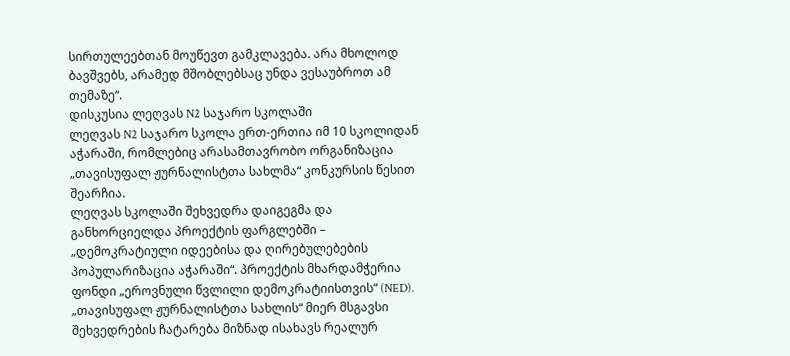სირთულეებთან მოუწევთ გამკლავება. არა მხოლოდ ბავშვებს, არამედ მშობლებსაც უნდა ვესაუბროთ ამ თემაზე“.
დისკუსია ლეღვას N2 საჯარო სკოლაში
ლეღვას N2 საჯარო სკოლა ერთ-ერთია იმ 10 სკოლიდან აჭარაში, რომლებიც არასამთავრობო ორგანიზაცია „თავისუფალ ჟურნალისტთა სახლმა“ კონკურსის წესით შეარჩია.
ლეღვას სკოლაში შეხვედრა დაიგეგმა და განხორციელდა პროექტის ფარგლებში – „დემოკრატიული იდეებისა და ღირებულებების პოპულარიზაცია აჭარაში“. პროექტის მხარდამჭერია ფონდი „ეროვნული წვლილი დემოკრატიისთვის“ (NED).
„თავისუფალ ჟურნალისტთა სახლის“ მიერ მსგავსი შეხვედრების ჩატარება მიზნად ისახავს რეალურ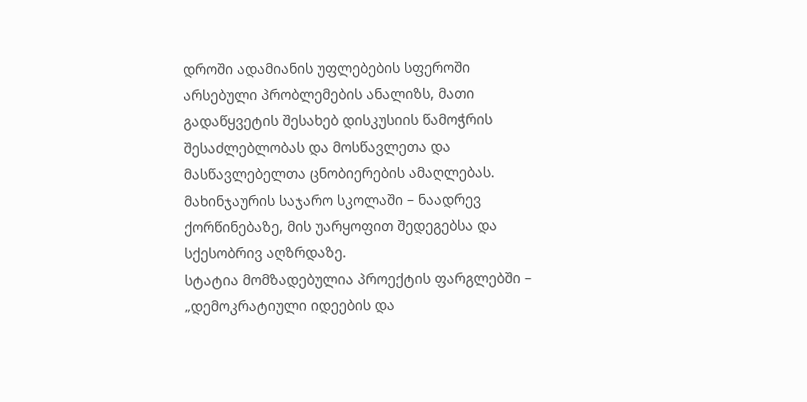დროში ადამიანის უფლებების სფეროში არსებული პრობლემების ანალიზს, მათი გადაწყვეტის შესახებ დისკუსიის წამოჭრის შესაძლებლობას და მოსწავლეთა და მასწავლებელთა ცნობიერების ამაღლებას.
მახინჯაურის საჯარო სკოლაში – ნაადრევ ქორწინებაზე, მის უარყოფით შედეგებსა და სქესობრივ აღზრდაზე.
სტატია მომზადებულია პროექტის ფარგლებში – „დემოკრატიული იდეების და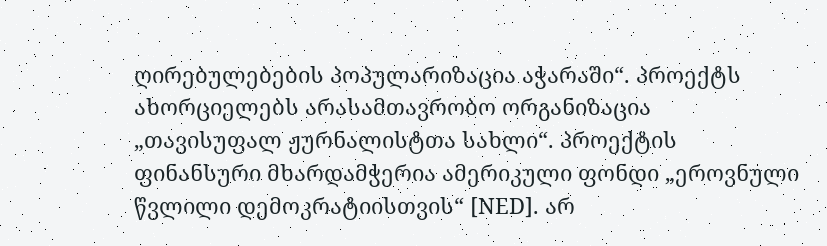ღირებულებების პოპულარიზაცია აჭარაში“. პროექტს ახორციელებს არასამთავრობო ორგანიზაცია „თავისუფალ ჟურნალისტთა სახლი“. პროექტის ფინანსური მხარდამჭერია ამერიკული ფონდი „ეროვნული წვლილი დემოკრატიისთვის“ [NED]. არ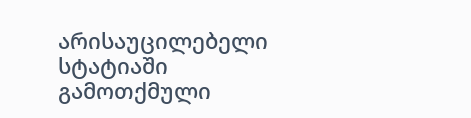არისაუცილებელი სტატიაში გამოთქმული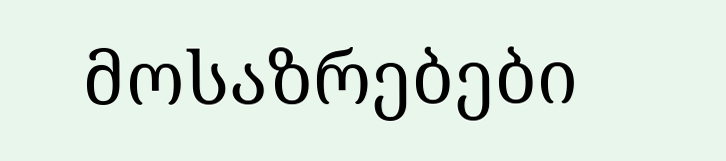მოსაზრებები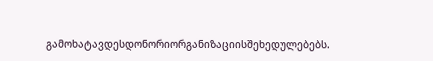გამოხატავდესდონორიორგანიზაციისშეხედულებებს.